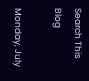Search This Blog

Monday, July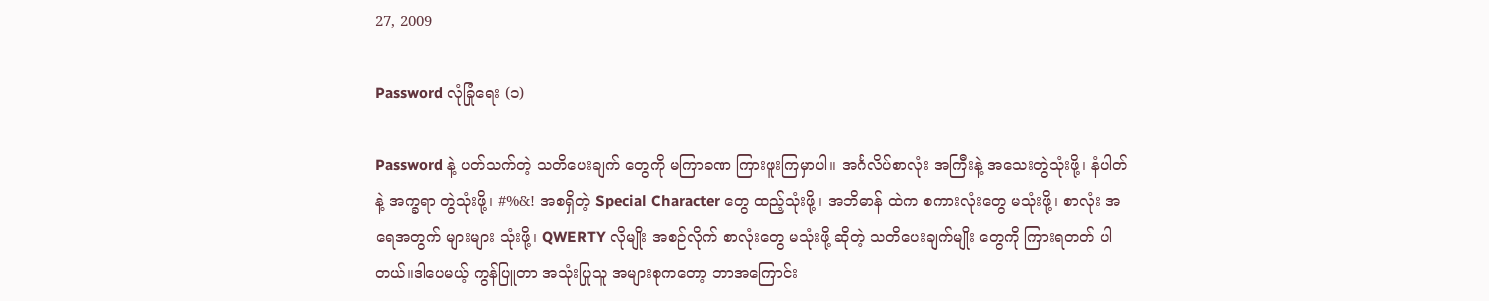27, 2009

Password လုံခြုံရေး (၁)

Password နဲ့ ပတ်သက်တဲ့ သတိပေးချက် တွေကို မကြာခဏ ကြားဖူးကြမှာပါ။ အင်္ဂလိပ်စာလုံး အကြီးနဲ့ အသေးတွဲသုံးဖို့၊ နံပါတ်နဲ့ အက္ခရာ တွဲသုံးဖို့၊ #%&! အစရှိတဲ့ Special Character တွေ ထည့်သုံးဖို့၊ အဘိဓာန် ထဲက စကားလုံးတွေ မသုံးဖို့၊ စာလုံး အရေအတွက် များများ သုံးဖို့၊ QWERTY လိုမျိုး အစဉ်လိုက် စာလုံးတွေ မသုံးဖို့ ဆိုတဲ့ သတိပေးချက်မျိုး တွေကို ကြားရတတ် ပါတယ်။ဒါပေမယ့် ကွန်ပြူတာ အသုံးပြုသူ အများစုကတော့ ဘာအကြောင်း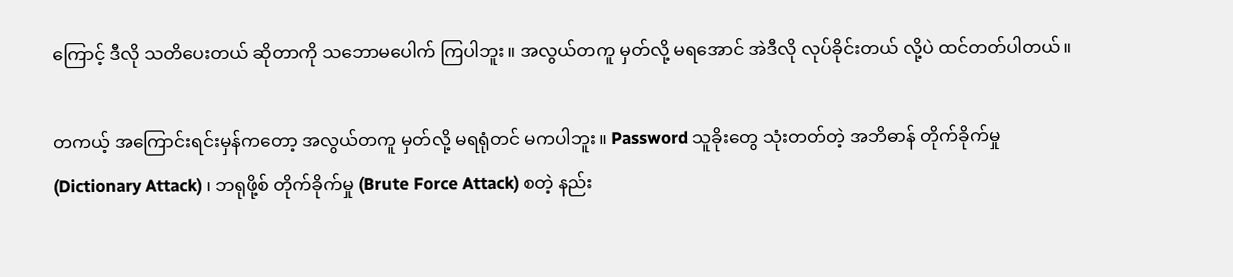ကြောင့် ဒီလို သတိပေးတယ် ဆိုတာကို သဘောမပေါက် ကြပါဘူး။ အလွယ်တကူ မှတ်လို့ မရအောင် အဲဒီလို လုပ်ခိုင်းတယ် လို့ပဲ ထင်တတ်ပါတယ်။

တကယ့် အကြောင်းရင်းမှန်ကတော့ အလွယ်တကူ မှတ်လို့ မရရုံတင် မကပါဘူး။ Password သူခိုးတွေ သုံးတတ်တဲ့ အဘိဓာန် တိုက်ခိုက်မှု (Dictionary Attack) ၊ ဘရုဖို့စ် တိုက်ခိုက်မှု (Brute Force Attack) စတဲ့ နည်း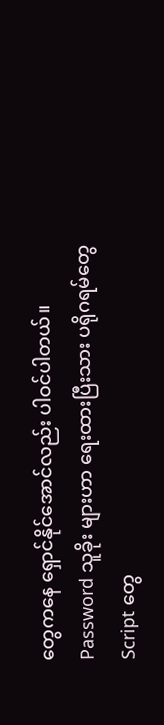တွေကနေ ရှောင်နိုင်အောင်လည်း ပါဝင်ပါတယ်။ Password သူခိုး များဟာ ရေးထားပြီးသား ပရိုဂရမ်တွေ Script တွေ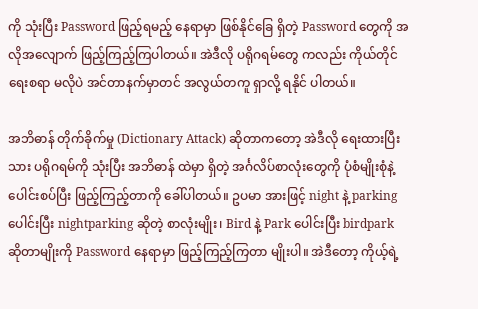ကို သုံးပြီး Password ဖြည့်ရမည့် နေရာမှာ ဖြစ်နိုင်ခြေ ရှိတဲ့ Password တွေကို အလိုအလျောက် ဖြည့်ကြည့်ကြပါတယ်။ အဲဒီလို ပရိုဂရမ်တွေ ကလည်း ကိုယ်တိုင် ရေးစရာ မလိုပဲ အင်တာနက်မှာတင် အလွယ်တကူ ရှာလို့ ရနိုင် ပါတယ်။

အဘိဓာန် တိုက်ခိုက်မှု (Dictionary Attack) ဆိုတာကတော့ အဲဒီလို ရေးထားပြီးသား ပရိုဂရမ်ကို သုံးပြီး အဘိဓာန် ထဲမှာ ရှိတဲ့ အင်္ဂလိပ်စာလုံးတွေကို ပုံစံမျိုးစုံနဲ့ ပေါင်းစပ်ပြီး ဖြည့်ကြည့်တာကို ခေါ်ပါတယ်။ ဥပမာ အားဖြင့် night နဲ့ parking ပေါင်းပြီး nightparking ဆိုတဲ့ စာလုံးမျိုး၊ Bird နဲ့ Park ပေါင်းပြီး birdpark ဆိုတာမျိုးကို Password နေရာမှာ ဖြည့်ကြည့်ကြတာ မျိုးပါ။ အဲဒီတော့ ကိုယ့်ရဲ့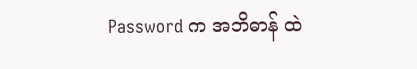Password က အဘိဓာန် ထဲ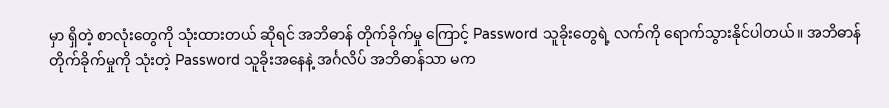မှာ ရှိတဲ့ စာလုံးတွေကို သုံးထားတယ် ဆိုရင် အဘိဓာန် တိုက်ခိုက်မှု ကြောင့် Password သူခိုးတွေရဲ့ လက်ကို ရောက်သွားနိုင်ပါတယ်။ အဘိဓာန် တိုက်ခိုက်မှုကို သုံးတဲ့ Password သူခိုးအနေနဲ့ အင်္ဂလိပ် အဘိဓာန်သာ မက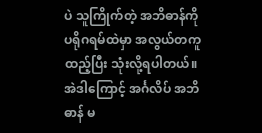ပဲ သူကြိုက်တဲ့ အဘိဓာန်ကို ပရိုဂရမ်ထဲမှာ အလွယ်တကူ ထည့်ပြီး သုံးလို့ရပါတယ်။ အဲဒါကြောင့် အင်္ဂလိပ် အဘိဓာန် မ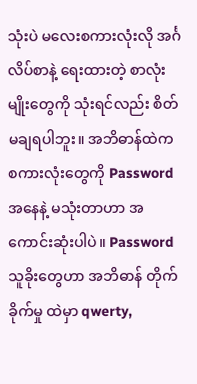သုံးပဲ မလေးစကားလုံးလို အင်္ဂလိပ်စာနဲ့ ရေးထားတဲ့ စာလုံးမျိုးတွေကို သုံးရင်လည်း စိတ်မချရပါဘူး။ အဘိဓာန်ထဲက စကားလုံးတွေကို Password အနေနဲ့ မသုံးတာဟာ အကောင်းဆုံးပါပဲ။ Password သူခိုးတွေဟာ အဘိဓာန် တိုက်ခိုက်မှု ထဲမှာ qwerty,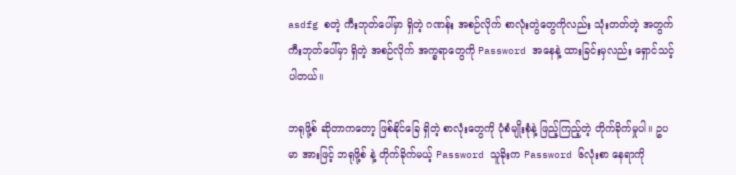asdfg စတဲ့ ကီးဘုတ်ပေါ်မှာ ရှိတဲ့ ဂဏန်း အစဉ်လိုက် စာလုံးတွဲတွေကိုလည်း သုံးတတ်တဲ့ အတွက် ကီးဘုတ်ပေါ်မှာ ရှိတဲ့ အစဉ်လိုက် အက္ခရာတွေကို Password အနေနဲ့ ထားခြင်းမှလည်း ရှောင်သင့်ပါတယ်။

ဘရုဖို့စ် ဆိုတာကတော့ ဖြစ်နိုင်ခြေ ရှိတဲ့ စာလုံးတွေကို ပုံစံမျိုးစုံနဲ့ ဖြည့်ကြည့်တဲ့ တိုက်ခိုက်မှုပါ။ ဥပမာ အားဖြင့် ဘရုဖို့စ် နဲ့ တိုက်ခိုက်မယ့် Password သူခိုးက Password ၆လုံးစာ နေရာကို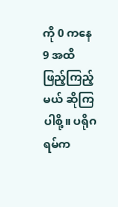ကို 0 ကနေ 9 အထိ ဖြည့်ကြည့်မယ် ဆိုကြပါစို့။ ပရိုဂရမ်က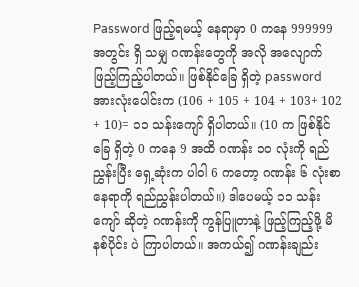Password ဖြည့်ရမယ့် နေရာမှာ 0 ကနေ 999999 အတွင်း ရှိ သမျှ ဂဏန်းတွေကို အလို အလျောက် ဖြည့်ကြည့်ပါတယ်။ ဖြစ်နိုင်ခြေ ရှိတဲ့ password အားလုံးပေါင်းက (106 + 105 + 104 + 103+ 102 + 10)= ၁၁ သန်းကျော် ရှိပါတယ်။ (10 က ဖြစ်နိုင်ခြေ ရှိတဲ့ 0 ကနေ 9 အထိ ဂဏန်း ၁၀ လုံးကို ရည်ညွှန်းပြီး ရှေ့ဆုံးက ပါဝါ 6 ကတော့ ဂဏန်း ၆ လုံးစာနေရာကို ရည်ညွှန်းပါတယ်။) ဒါပေမယ့် ၁၁ သန်းကျော် ဆိုတဲ့ ဂဏန်းကို ကွန်ပြူတာနဲ့ ဖြည့်ကြည့်ဖို့ မိနစ်ပိုင်း ပဲ ကြာပါတယ်။ အကယ်၍ ဂဏန်းချည်း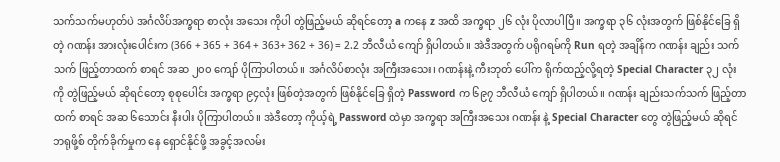သက်သက်မဟုတ်ပဲ အင်္ဂလိပ်အက္ခရာ စာလုံး အသေး ကိုပါ တွဲဖြည့်မယ် ဆိုရင်တော့ a ကနေ z အထိ အက္ခရာ ၂၆ လုံး ပိုလာပါပြီ။ အက္ခရာ ၃၆ လုံးအတွက် ဖြစ်နိုင်ခြေ ရှိတဲ့ ဂဏန်း အားလုံးပေါင်းက (366 + 365 + 364 + 363+ 362 + 36) = 2.2 ဘီလီယံ ကျော် ရှိပါတယ်။ အဲဒီအတွက် ပရိုဂရမ်ကို Run ရတဲ့ အချိန်က ဂဏန်း ချည်း သက်သက် ဖြည့်တာထက် စာရင် အဆ ၂၀၀ ကျော် ပိုကြာပါတယ်။ အင်္ဂလိပ်စာလုံး အကြီးအသေး၊ ဂဏန်းနဲ့ ကီးဘုတ် ပေါ်က ရိုက်ထည့်လို့ရတဲ့ Special Character ၃၂ လုံးကို တွဲဖြည့်မယ် ဆိုရင်တော့ စုစုပေါင်း အက္ခရာ ၉၄လုံး ဖြစ်တဲ့အတွက် ဖြစ်နိုင်ခြေ ရှိတဲ့ Password က ၆၉၇ ဘီလီယံ ကျော် ရှိပါတယ်။ ဂဏန်း ချည်းသက်သက် ဖြည့်တာထက် စာရင် အဆ ၆သောင်း နီးပါး ပိုကြာပါတယ်။ အဲဒီတော့ ကိုယ့်ရဲ့ Password ထဲမှာ အက္ခရာ အကြီးအသေး ဂဏန်း နဲ့ Special Character တွေ တွဲဖြည့်မယ် ဆိုရင် ဘရုဖို့စ် တိုက်ခိုက်မှုက နေ ရှောင်နိုင်ဖို့ အခွင့်အလမ်း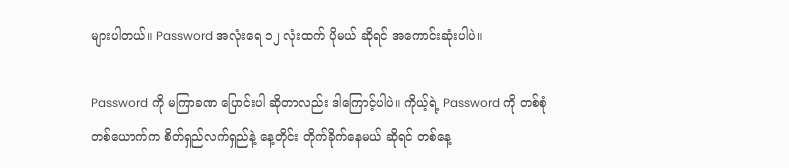များပါတယ်။ Password အလုံးရေ ၁၂ လုံးထက် ပိုမယ် ဆိုရင် အကောင်းဆုံးပါပဲ။

Password ကို မကြာခဏ ပြောင်းပါ ဆိုတာလည်း ဒါကြောင့်ပါပဲ။ ကိုယ့်ရဲ့ Password ကို တစ်စုံ တစ်ယောက်က စိတ်ရှည်လက်ရှည်နဲ့ နေ့တိုင်း တိုက်ခိုက်နေမယ် ဆိုရင် တစ်နေ့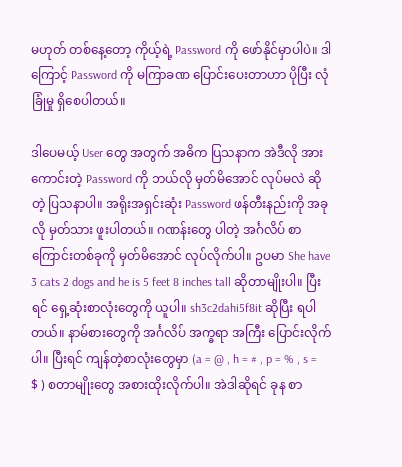မဟုတ် တစ်နေ့တော့ ကိုယ့်ရဲ့ Password ကို ဖော်နိုင်မှာပါပဲ။ ဒါကြောင့် Password ကို မကြာခဏ ပြောင်းပေးတာဟာ ပိုပြီး လုံခြုံမှု ရှိစေပါတယ်။

ဒါပေမယ့် User တွေ အတွက် အဓိက ပြသနာက အဲဒီလို အားကောင်းတဲ့ Password ကို ဘယ်လို မှတ်မိအောင် လုပ်မလဲ ဆိုတဲ့ ပြသနာပါ။ အရိုးအရှင်းဆုံး Password ဖန်တီးနည်းကို အခုလို မှတ်သား ဖူးပါတယ်။ ဂဏန်းတွေ ပါတဲ့ အင်္ဂလိပ် စာကြောင်းတစ်ခုကို မှတ်မိအောင် လုပ်လိုက်ပါ။ ဥပမာ She have 3 cats 2 dogs and he is 5 feet 8 inches tall ဆိုတာမျိုးပါ။ ပြီးရင် ရှေ့ဆုံးစာလုံးတွေကို ယူပါ။ sh3c2dahi5f8it ဆိုပြီး ရပါတယ်။ နာမ်စားတွေကို အင်္ဂလိပ် အက္ခရာ အကြီး ပြောင်းလိုက်ပါ။ ပြီးရင် ကျန်တဲ့စာလုံးတွေမှာ (a = @ , h = # , p = % , s = $ ) စတာမျိုးတွေ အစားထိုးလိုက်ပါ။ အဲဒါဆိုရင် ခုန စာ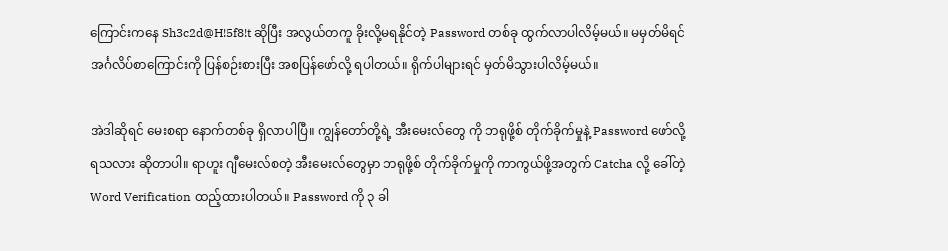ကြောင်းကနေ Sh3c2d@H!5f8!t ဆိုပြီး အလွယ်တကူ ခိုးလို့မရနိုင်တဲ့ Password တစ်ခု ထွက်လာပါလိမ့်မယ်။ မမှတ်မိရင် အင်္ဂလိပ်စာကြောင်းကို ပြန်စဉ်းစားပြီး အစပြန်ဖော်လို့ ရပါတယ်။ ရိုက်ပါများရင် မှတ်မိသွားပါလိမ့်မယ်။

အဲဒါဆိုရင် မေးစရာ နောက်တစ်ခု ရှိလာပါပြီ။ ကျွန်တော်တို့ရဲ့ အီးမေးလ်တွေ ကို ဘရုဖို့စ် တိုက်ခိုက်မှုနဲ့ Password ဖော်လို့ ရသလား ဆိုတာပါ။ ရာဟူး ဂျီမေးလ်စတဲ့ အီးမေးလ်တွေမှာ ဘရုဖို့စ် တိုက်ခိုက်မှုကို ကာကွယ်ဖို့အတွက် Catcha လို့ ခေါ်တဲ့ Word Verification ထည့်ထားပါတယ်။ Password ကို ၃ ခါ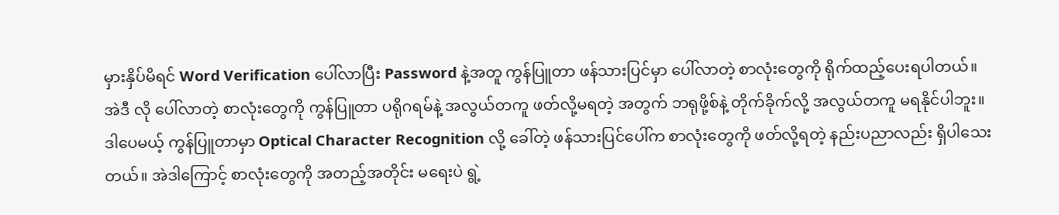မှားနှိပ်မိရင် Word Verification ပေါ်လာပြီး Password နဲ့အတူ ကွန်ပြူတာ ဖန်သားပြင်မှာ ပေါ်လာတဲ့ စာလုံးတွေကို ရိုက်ထည့်ပေးရပါတယ်။ အဲဒီ လို ပေါ်လာတဲ့ စာလုံးတွေကို ကွန်ပြူတာ ပရိုဂရမ်နဲ့ အလွယ်တကူ ဖတ်လို့မရတဲ့ အတွက် ဘရုဖို့စ်နဲ့ တိုက်ခိုက်လို့ အလွယ်တကူ မရနိုင်ပါဘူး။ ဒါပေမယ့် ကွန်ပြူတာမှာ Optical Character Recognition လို့ ခေါ်တဲ့ ဖန်သားပြင်ပေါ်က စာလုံးတွေကို ဖတ်လို့ရတဲ့ နည်းပညာလည်း ရှိပါသေးတယ်။ အဲဒါကြောင့် စာလုံးတွေကို အတည့်အတိုင်း မရေးပဲ ရွဲ့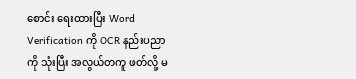စောင်း ရေးထားပြီး Word Verification ကို OCR နည်းပညာကို သုံးပြီး အလွယ်တကူ ဖတ်လို့ မ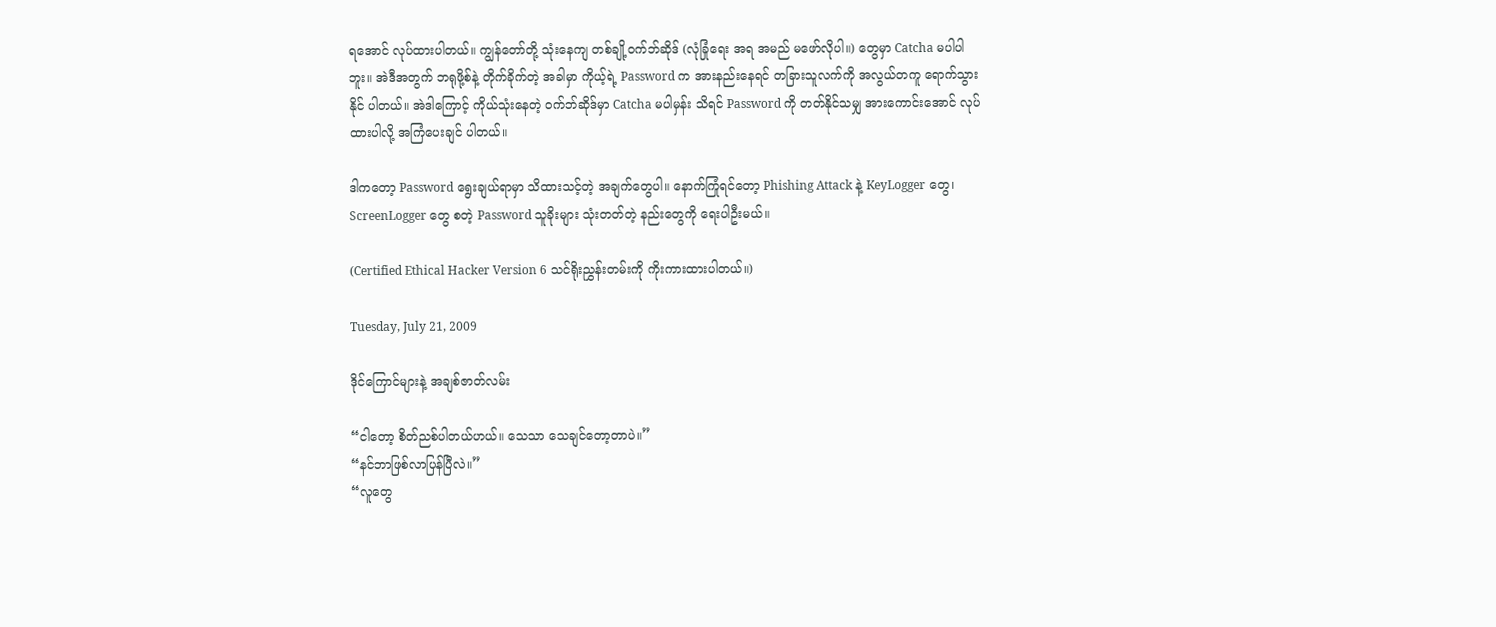ရအောင် လုပ်ထားပါတယ်။ ကျွန်တော်တို့ သုံးနေကျ တစ်ချို့ဝက်ဘ်ဆိုဒ် (လုံခြုံရေး အရ အမည် မဖော်လိုပါ။) တွေမှာ Catcha မပါပါဘူး။ အဲဒီအတွက် ဘရုဖို့စ်နဲ့ တိုက်ခိုက်တဲ့ အခါမှာ ကိုယ့်ရဲ့ Password က အားနည်းနေရင် တခြားသူလက်ကို အလွယ်တကူ ရောက်သွားနိုင် ပါတယ်။ အဲဒါကြောင့် ကိုယ်သုံးနေတဲ့ ဝက်ဘ်ဆိုဒ်မှာ Catcha မပါမှန်း သိရင် Password ကို တတ်နိုင်သမျှ အားကောင်းအောင် လုပ်ထားပါလို့ အကြံပေးချင် ပါတယ်။

ဒါကတော့ Password ရွေးချယ်ရာမှာ သိထားသင့်တဲ့ အချက်တွေပါ။ နောက်ကြုံရင်တော့ Phishing Attack နဲ့ KeyLogger တွေ၊ ScreenLogger တွေ စတဲ့ Password သူခိုးများ သုံးတတ်တဲ့ နည်းတွေကို ရေးပါဦးမယ်။

(Certified Ethical Hacker Version 6 သင်ရိုးညွှန်းတမ်းကို ကိုးကားထားပါတယ်။)

Tuesday, July 21, 2009

ဒိုင်ကြောင်များနဲ့ အချစ်ဇာတ်လမ်း

“ငါတော့ စိတ်ညစ်ပါတယ်ဟယ်။ သေသာ သေချင်တော့တာပဲ။”
“နင်ဘာဖြစ်လာပြန်ပြီလဲ။”
“လူတွေ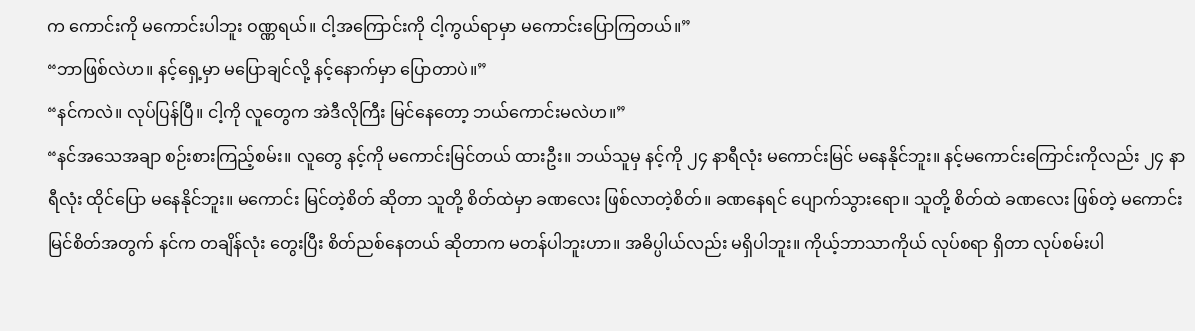က ကောင်းကို မကောင်းပါဘူး ဝဏ္ဏရယ်။ ငါ့အကြောင်းကို ငါ့ကွယ်ရာမှာ မကောင်းပြောကြတယ်။”
“ဘာဖြစ်လဲဟ။ နင့်ရှေ့မှာ မပြောချင်လို့ နင့်နောက်မှာ ပြောတာပဲ။”
“နင်ကလဲ။ လုပ်ပြန်ပြီ။ ငါ့ကို လူတွေက အဲဒီလိုကြီး မြင်နေတော့ ဘယ်ကောင်းမလဲဟ။”
“နင်အသေအချာ စဉ်းစားကြည့်စမ်း။ လူတွေ နင့်ကို မကောင်းမြင်တယ် ထားဦး။ ဘယ်သူမှ နင့်ကို ၂၄ နာရီလုံး မကောင်းမြင် မနေနိုင်ဘူး။ နင့်မကောင်းကြောင်းကိုလည်း ၂၄ နာရီလုံး ထိုင်ပြော မနေနိုင်ဘူး။ မကောင်း မြင်တဲ့စိတ် ဆိုတာ သူတို့ စိတ်ထဲမှာ ခဏလေး ဖြစ်လာတဲ့စိတ်။ ခဏနေရင် ပျောက်သွားရော။ သူတို့ စိတ်ထဲ ခဏလေး ဖြစ်တဲ့ မကောင်းမြင်စိတ်အတွက် နင်က တချိန်လုံး တွေးပြီး စိတ်ညစ်နေတယ် ဆိုတာက မတန်ပါဘူးဟာ။ အဓိပ္ပါယ်လည်း မရှိပါဘူး။ ကိုယ့်ဘာသာကိုယ် လုပ်စရာ ရှိတာ လုပ်စမ်းပါ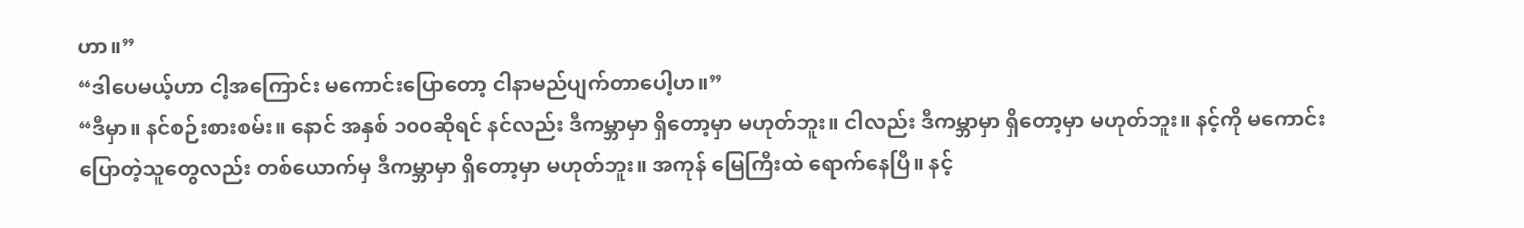ဟာ။”
“ဒါပေမယ့်ဟာ ငါ့အကြောင်း မကောင်းပြောတော့ ငါနာမည်ပျက်တာပေါ့ဟ။”
“ဒီမှာ။ နင်စဉ်းစားစမ်း။ နောင် အနှစ် ၁၀၀ဆိုရင် နင်လည်း ဒီကမ္ဘာမှာ ရှိတော့မှာ မဟုတ်ဘူး။ ငါလည်း ဒီကမ္ဘာမှာ ရှိတော့မှာ မဟုတ်ဘူး။ နင့်ကို မကောင်းပြောတဲ့သူတွေလည်း တစ်ယောက်မှ ဒီကမ္ဘာမှာ ရှိတော့မှာ မဟုတ်ဘူး။ အကုန် မြေကြီးထဲ ရောက်နေပြီ။ နင့်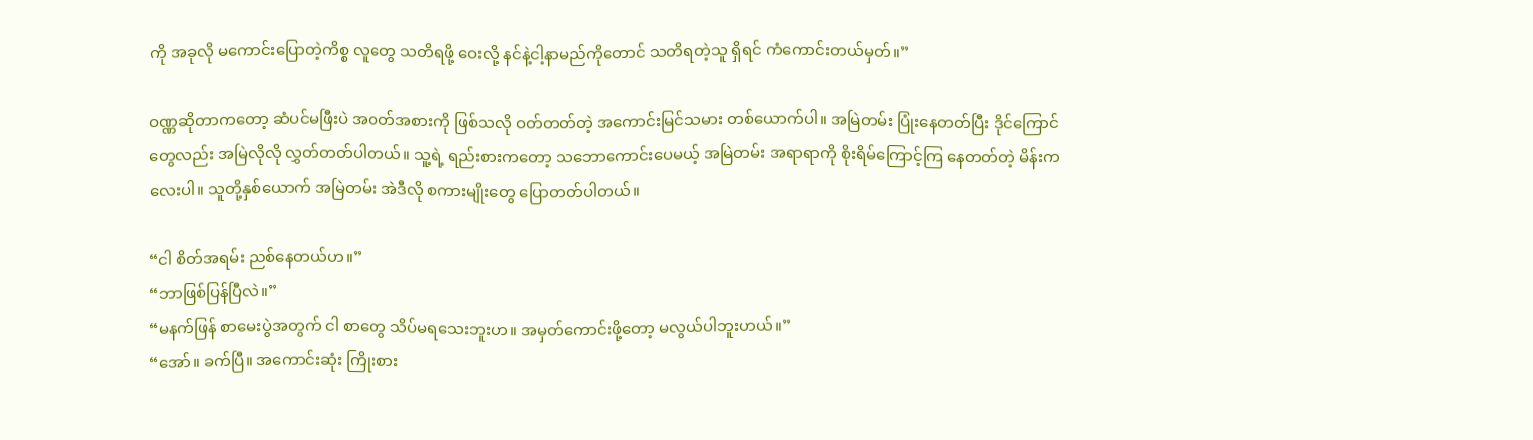ကို အခုလို မကောင်းပြောတဲ့ကိစ္စ လူတွေ သတိရဖို့ ဝေးလို့ နင်နဲ့ငါ့နာမည်ကိုတောင် သတိရတဲ့သူ ရှိရင် ကံကောင်းတယ်မှတ်။”

ဝဏ္ဏဆိုတာကတော့ ဆံပင်မဖြီးပဲ အဝတ်အစားကို ဖြစ်သလို ဝတ်တတ်တဲ့ အကောင်းမြင်သမား တစ်ယောက်ပါ။ အမြဲတမ်း ပြုံးနေတတ်ပြီး ဒိုင်ကြောင်တွေလည်း အမြဲလိုလို လွှတ်တတ်ပါတယ်။ သူ့ရဲ့ ရည်းစားကတော့ သဘောကောင်းပေမယ့် အမြဲတမ်း အရာရာကို စိုးရိမ်ကြောင့်ကြ နေတတ်တဲ့ မိန်းကလေးပါ။ သူတို့နှစ်ယောက် အမြဲတမ်း အဲဒီလို စကားမျိုးတွေ ပြောတတ်ပါတယ်။

“ငါ စိတ်အရမ်း ညစ်နေတယ်ဟ။”
“ဘာဖြစ်ပြန်ပြီလဲ။”
“မနက်ဖြန် စာမေးပွဲအတွက် ငါ စာတွေ သိပ်မရသေးဘူးဟ။ အမှတ်ကောင်းဖို့တော့ မလွယ်ပါဘူးဟယ်။”
“အော်။ ခက်ပြီ။ အကောင်းဆုံး ကြိုးစား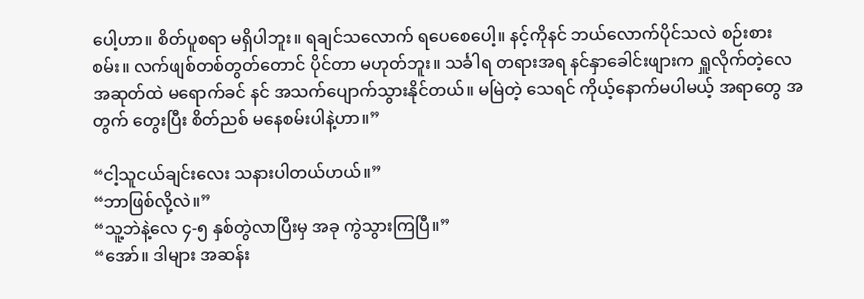ပေါ့ဟာ။ စိတ်ပူစရာ မရှိပါဘူး။ ရချင်သလောက် ရပေစေပေါ့။ နင့်ကိုနင် ဘယ်လောက်ပိုင်သလဲ စဉ်းစားစမ်း။ လက်ဖျစ်တစ်တွတ်တောင် ပိုင်တာ မဟုတ်ဘူး။ သင်္ခါရ တရားအရ နင်နှာခေါင်းဖျားက ရှူလိုက်တဲ့လေ အဆုတ်ထဲ မရောက်ခင် နင် အသက်ပျောက်သွားနိုင်တယ်။ မမြဲတဲ့ သေရင် ကိုယ့်နောက်မပါမယ့် အရာတွေ အတွက် တွေးပြီး စိတ်ညစ် မနေစမ်းပါနဲ့ဟာ။”

“ငါ့သူငယ်ချင်းလေး သနားပါတယ်ဟယ်။”
“ဘာဖြစ်လို့လဲ။”
“သူ့ဘဲနဲ့လေ ၄-၅ နှစ်တွဲလာပြီးမှ အခု ကွဲသွားကြပြီ။”
“အော်။ ဒါများ အဆန်း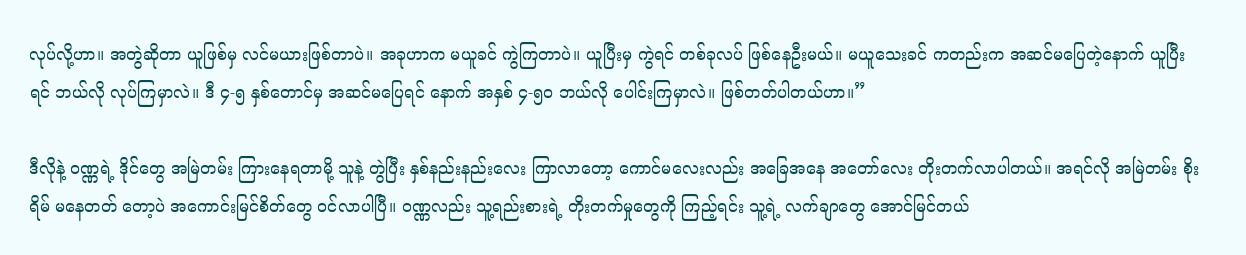လုပ်လို့ဟာ။ အတွဲဆိုတာ ယူဖြစ်မှ လင်မယားဖြစ်တာပဲ။ အခုဟာက မယူခင် ကွဲကြတာပဲ။ ယူပြီးမှ ကွဲရင် တစ်ခုလပ် ဖြစ်နေဦးမယ်။ မယူသေးခင် ကတည်းက အဆင်မပြေတဲ့နောက် ယူပြီးရင် ဘယ်လို လုပ်ကြမှာလဲ။ ဒီ ၄-၅ နှစ်တောင်မှ အဆင်မပြေရင် နောက် အနှစ် ၄-၅၀ ဘယ်လို ပေါင်းကြမှာလဲ။ ဖြစ်တတ်ပါတယ်ဟာ။”

ဒီလိုနဲ့ ဝဏ္ဏရဲ့ ဒိုင်တွေ အမြဲတမ်း ကြားနေရတာမို့ သူနဲ့ တွဲပြီး နှစ်နည်းနည်းလေး ကြာလာတော့ ကောင်မလေးလည်း အခြေအနေ အတော်လေး တိုးတက်လာပါတယ်။ အရင်လို အမြဲတမ်း စိုးရိမ် မနေတတ် တော့ပဲ အကောင်းမြင်စိတ်တွေ ဝင်လာပါပြီ။ ဝဏ္ဏလည်း သူ့ရည်းစားရဲ့ တိုးတက်မှုတွေကို ကြည့်ရင်း သူ့ရဲ့ လက်ချာတွေ အောင်မြင်တယ်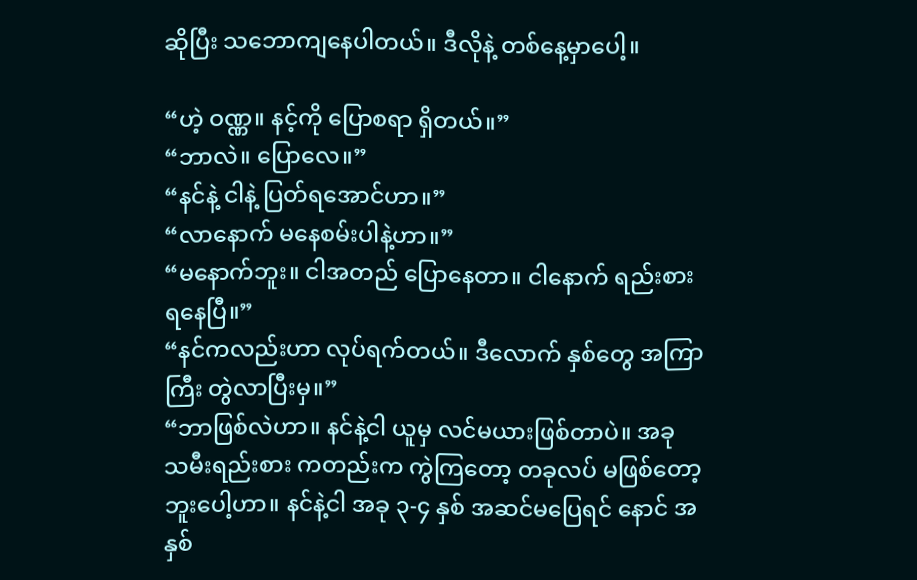ဆိုပြီး သဘောကျနေပါတယ်။ ဒီလိုနဲ့ တစ်နေ့မှာပေါ့။

“ဟဲ့ ဝဏ္ဏ။ နင့်ကို ပြောစရာ ရှိတယ်။”
“ဘာလဲ။ ပြောလေ။”
“နင်နဲ့ ငါနဲ့ ပြတ်ရအောင်ဟာ။”
“လာနောက် မနေစမ်းပါနဲ့ဟာ။”
“မနောက်ဘူး။ ငါအတည် ပြောနေတာ။ ငါနောက် ရည်းစားရနေပြီ။”
“နင်ကလည်းဟာ လုပ်ရက်တယ်။ ဒီလောက် နှစ်တွေ အကြာကြီး တွဲလာပြီးမှ။”
“ဘာဖြစ်လဲဟာ။ နင်နဲ့ငါ ယူမှ လင်မယားဖြစ်တာပဲ။ အခု သမီးရည်းစား ကတည်းက ကွဲကြတော့ တခုလပ် မဖြစ်တော့ဘူးပေါ့ဟာ။ နင်နဲ့ငါ အခု ၃-၄ နှစ် အဆင်မပြေရင် နောင် အနှစ်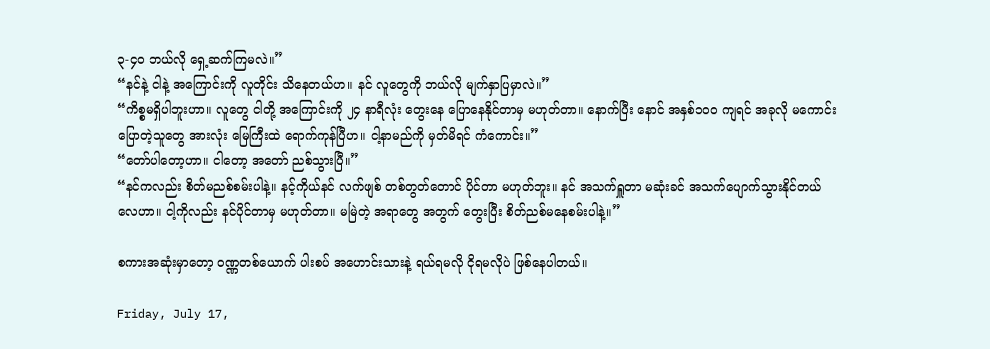၃-၄၀ ဘယ်လို ရှေ့ဆက်ကြမလဲ။”
“နင်နဲ့ ငါနဲ့ အကြောင်းကို လူတိုင်း သိနေတယ်ဟ။ နင် လူတွေကို ဘယ်လို မျက်နှာပြမှာလဲ။”
“ကိစ္စမရှိပါဘူးဟာ။ လူတွေ ငါတို့ အကြောင်းကို ၂၄ နာရီလုံး တွေးနေ ပြောနေနိုင်တာမှ မဟုတ်တာ။ နောက်ပြီး နောင် အနှစ်၁၀၀ ကျရင် အခုလို မကောင်းပြောတဲ့သူတွေ အားလုံး မြေကြီးထဲ ရောက်ကုန်ပြီဟ။ ငါ့နာမည်ကို မှတ်မိရင် ကံကောင်း။”
“တော်ပါတော့ဟာ။ ငါတော့ အတော် ညစ်သွားပြီ။”
“နင်ကလည်း စိတ်မညစ်စမ်းပါနဲ့။ နင့်ကိုယ်နင် လက်ဖျစ် တစ်တွတ်တောင် ပိုင်တာ မဟုတ်ဘူး။ နင် အသက်ရှူတာ မဆုံးခင် အသက်ပျောက်သွားနိုင်တယ်လေဟာ။ ငါ့ကိုလည်း နင်ပိုင်တာမှ မဟုတ်တာ။ မမြဲတဲ့ အရာတွေ အတွက် တွေးပြီး စိတ်ညစ်မနေစမ်းပါနဲ့။”

စကားအဆုံးမှာတော့ ဝဏ္ဏတစ်ယောက် ပါးစပ် အဟောင်းသားနဲ့ ရယ်ရမလို ငိုရမလိုပဲ ဖြစ်နေပါတယ်။

Friday, July 17,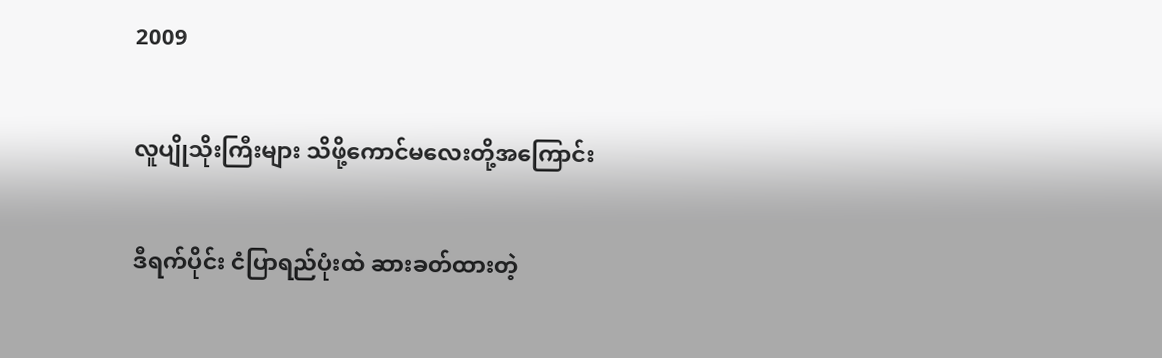2009

လူပျိုသိုးကြီးများ သိဖို့ကောင်မလေးတို့အကြောင်း

ဒီရက်ပိုင်း ငံပြာရည်ပုံးထဲ ဆားခတ်ထားတဲ့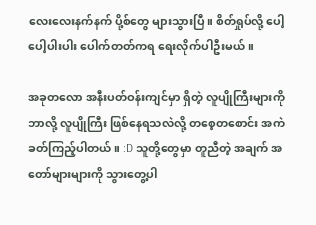လေးလေးနက်နက် ပို့စ်တွေ များသွားပြီ။ စိတ်ရှုပ်လို့ ပေါ့ပေါ့ပါးပါး ပေါက်တတ်ကရ ရေးလိုက်ပါဦးမယ်။

အခုတလော အနီးပတ်ဝန်းကျင်မှာ ရှိတဲ့ လူပျိုကြီးများကို ဘာလို့ လူပျိုကြီး ဖြစ်နေရသလဲလို့ တစေ့တစောင်း အကဲခတ်ကြည့်ပါတယ်။ :D သူတို့တွေမှာ တူညီတဲ့ အချက် အတော်များများကို သွားတွေ့ပါ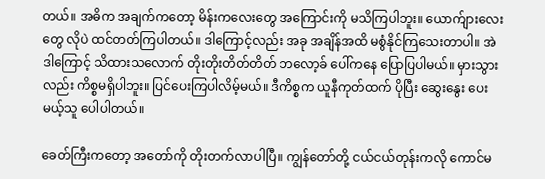တယ်။ အဓိက အချက်ကတော့ မိန်းကလေးတွေ အကြောင်းကို မသိကြပါဘူး။ ယောက်ျားလေးတွေ လိုပဲ ထင်တတ်ကြပါတယ်။ ဒါကြောင့်လည်း အခု အချိန်အထိ မစွံနိုင်ကြသေးတာပါ။ အဲဒါကြောင့် သိထားသလောက် တိုးတိုးတိတ်တိတ် ဘလော့ခ် ပေါ်ကနေ ပြောပြပါမယ်။ မှားသွားလည်း ကိစ္စမရှိပါဘူး။ ပြင်ပေးကြပါလိမ့်မယ်။ ဒီကိစ္စက ယူနီကုတ်ထက် ပိုပြီး ဆွေးနွေး ပေးမယ့်သူ ပေါပါတယ်။

ခေတ်ကြီးကတော့ အတော်ကို တိုးတက်လာပါပြီ။ ကျွန်တော်တို့ ငယ်ငယ်တုန်းကလို ကောင်မ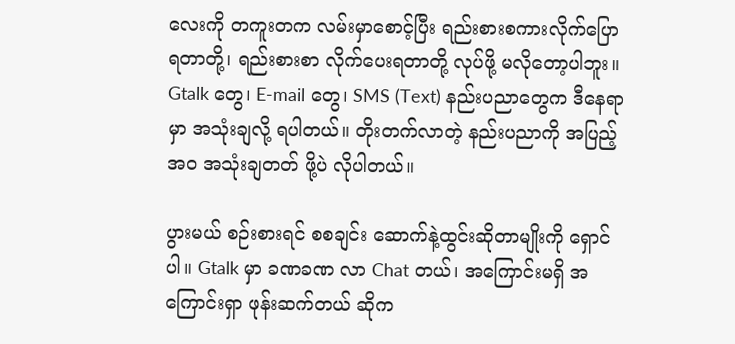လေးကို တကူးတက လမ်းမှာစောင့်ပြီး ရည်းစားစကားလိုက်ပြောရတာတို့၊ ရည်းစားစာ လိုက်ပေးရတာတို့ လုပ်ဖို့ မလိုတော့ပါဘူး။ Gtalk တွေ၊ E-mail တွေ၊ SMS (Text) နည်းပညာတွေက ဒီနေရာမှာ အသုံးချလို့ ရပါတယ်။ တိုးတက်လာတဲ့ နည်းပညာကို အပြည့်အဝ အသုံးချတတ် ဖို့ပဲ လိုပါတယ်။

ပွားမယ် စဉ်းစားရင် စစချင်း ဆောက်နဲ့ထွင်းဆိုတာမျိုးကို ရှောင်ပါ။ Gtalk မှာ ခဏခဏ လာ Chat တယ်၊ အကြောင်းမရှိ အကြောင်းရှာ ဖုန်းဆက်တယ် ဆိုက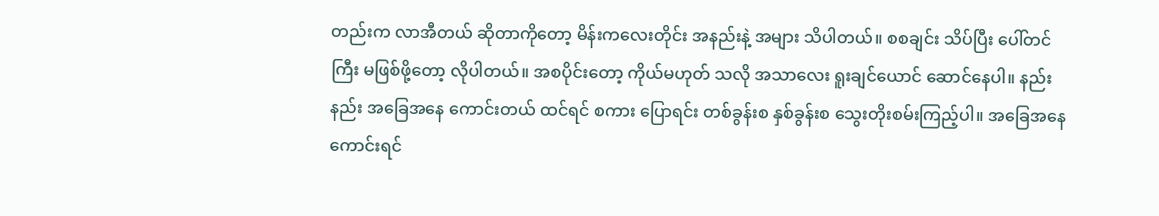တည်းက လာအီတယ် ဆိုတာကိုတော့ မိန်းကလေးတိုင်း အနည်းနဲ့ အများ သိပါတယ်။ စစချင်း သိပ်ပြီး ပေါ်တင်ကြီး မဖြစ်ဖို့တော့ လိုပါတယ်။ အစပိုင်းတော့ ကိုယ်မဟုတ် သလို အသာလေး ရူးချင်ယောင် ဆောင်နေပါ။ နည်းနည်း အခြေအနေ ကောင်းတယ် ထင်ရင် စကား ပြောရင်း တစ်ခွန်းစ နှစ်ခွန်းစ သွေးတိုးစမ်းကြည့်ပါ။ အခြေအနေကောင်းရင်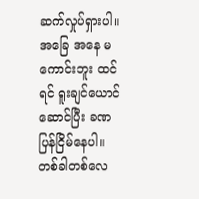ဆက်လှုပ်ရှားပါ။ အခြေ အနေ မကောင်းဘူး ထင်ရင် ရူးချင်ယောင်ဆောင်ပြီး ခဏပြန်ငြိမ်နေပါ။ တစ်ခါတစ်လေ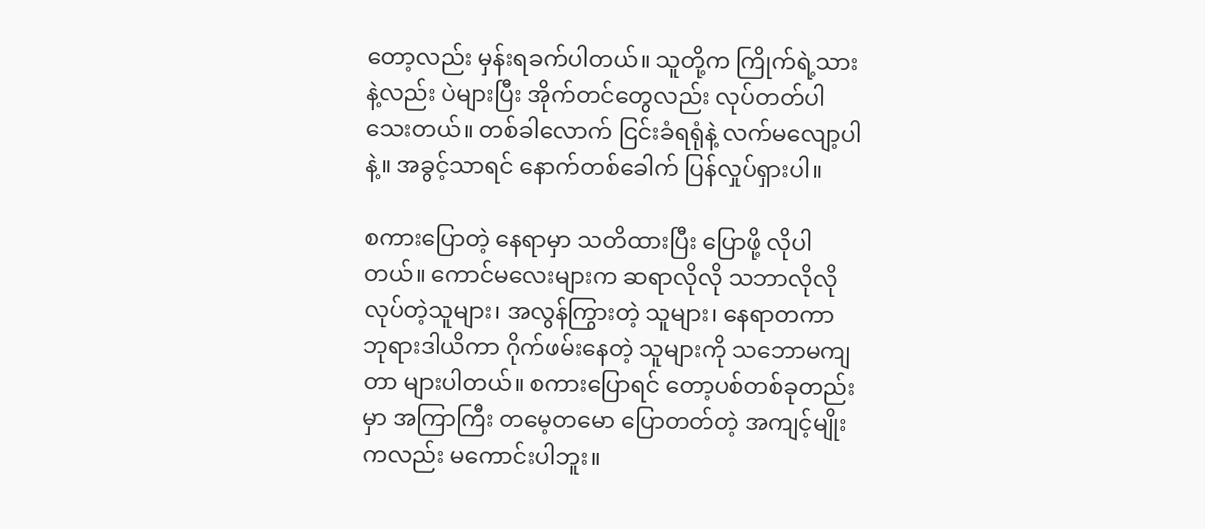တော့လည်း မှန်းရခက်ပါတယ်။ သူတို့က ကြိုက်ရဲ့သားနဲ့လည်း ပဲများပြီး အိုက်တင်တွေလည်း လုပ်တတ်ပါသေးတယ်။ တစ်ခါလောက် ငြင်းခံရရုံနဲ့ လက်မလျော့ပါနဲ့။ အခွင့်သာရင် နောက်တစ်ခေါက် ပြန်လှုပ်ရှားပါ။

စကားပြောတဲ့ နေရာမှာ သတိထားပြီး ပြောဖို့ လိုပါတယ်။ ကောင်မလေးများက ဆရာလိုလို သဘာလိုလို လုပ်တဲ့သူများ၊ အလွန်ကြွားတဲ့ သူများ၊ နေရာတကာ ဘုရားဒါယိကာ ဂိုက်ဖမ်းနေတဲ့ သူများကို သဘောမကျတာ များပါတယ်။ စကားပြောရင် တော့ပစ်တစ်ခုတည်းမှာ အကြာကြီး တမေ့တမော ပြောတတ်တဲ့ အကျင့်မျိုး ကလည်း မကောင်းပါဘူး။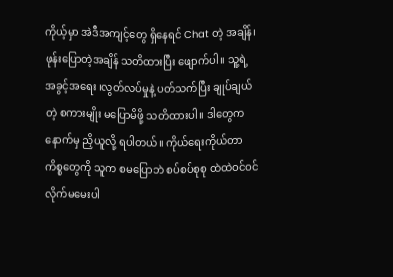ကိုယ့်မှာ အဲဒီအကျင့်တွေ ရှိနေရင် Chat တဲ့ အချိန်၊ ဖုန်းပြောတဲ့အချိန် သတိထားပြီး ဖျောက်ပါ။ သူ့ရဲ့ အခွင့်အရေး ၊လွတ်လပ်မှုနဲ့ ပတ်သက်ပြီး ချုပ်ချယ်တဲ့ စကားမျိုး မပြောမိဖို့ သတိထားပါ။ ဒါတွေက နောက်မှ ညှိယူလို့ ရပါတယ်။ ကိုယ်ရေးကိုယ်တာ ကိစ္စတွေကို သူက စမပြောဘဲ စပ်စပ်စုစု ထဲထဲဝင်ဝင် လိုက်မမေးပါ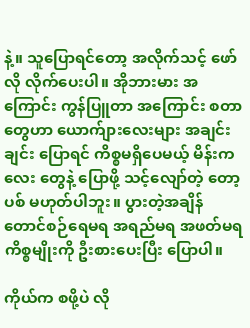နဲ့။ သူပြောရင်တော့ အလိုက်သင့် ဖော်လို လိုက်ပေးပါ။ အိုဘားမား အကြောင်း ကွန်ပြူတာ အကြောင်း စတာတွေဟာ ယောက်ျားလေးများ အချင်းချင်း ပြောရင် ကိစ္စမရှိပေမယ့် မိန်းကလေး တွေနဲ့ ပြောဖို့ သင့်လျော်တဲ့ တော့ပစ် မဟုတ်ပါဘူး။ ပွားတဲ့အချိန် တောင်စဉ်ရေမရ အရည်မရ အဖတ်မရ ကိစ္စမျိုးကို ဦးစားပေးပြီး ပြောပါ။

ကိုယ်က စဖို့ပဲ လို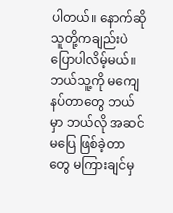ပါတယ်။ နောက်ဆို သူတို့ကချည်းပဲ ပြောပါလိမ့်မယ်။ ဘယ်သူ့ကို မကျေနပ်တာတွေ ဘယ်မှာ ဘယ်လို အဆင်မပြေ ဖြစ်ခဲ့တာတွေ မကြားချင်မှ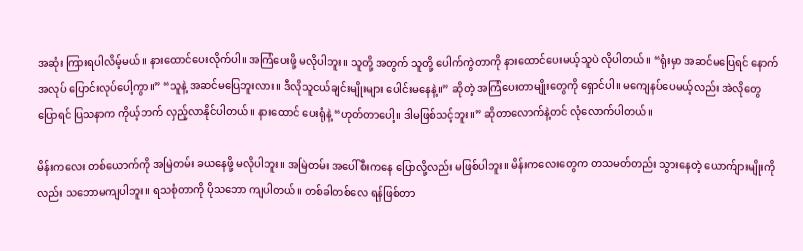အဆုံး ကြားရပါလိမ့်မယ်။ နားထောင်ပေးလိုက်ပါ။ အကြံပေးဖို့ မလိုပါဘူး။ သူတို့ အတွက် သူတို့ ပေါက်ကွဲတာကို နားထောင်ပေးမယ့်သူပဲ လိုပါတယ်။ “ရုံးမှာ အဆင်မပြေရင် နောက်အလုပ် ပြောင်းလုပ်ပေါ့ကွာ။” “သူနဲ့ အဆင်မပြေဘူးလား။ ဒီလိုသူငယ်ချင်းမျိုးများ ပေါင်းမနေနဲ့။” ဆိုတဲ့ အကြံပေးတာမျိုးတွေကို ရှောင်ပါ။ မကျေနပ်ပေမယ့်လည်း အဲလိုတွေ ပြောရင် ပြသနာက ကိုယ့်ဘက် လှည့်လာနိုင်ပါတယ်။ နားထောင် ပေးရုံနဲ့ “ဟုတ်တာပေါ့။ ဒါမဖြစ်သင့်ဘူး။” ဆိုတာလောက်နဲ့တင် လုံလောက်ပါတယ်။

မိန်းကလေး တစ်ယောက်ကို အမြဲတမ်း ခယနေဖို့ မလိုပါဘူး။ အမြဲတမ်း အပေါ်စီးကနေ ပြောလို့လည်း မဖြစ်ပါဘူး။ မိန်းကလေးတွေက တသမတ်တည်း သွားနေတဲ့ ယောက်ျားမျိုးကိုလည်း သဘောမကျပါဘူး။ ရသစုံတာကို ပိုသဘော ကျပါတယ်။ တစ်ခါတစ်လေ ရန်ဖြစ်တာ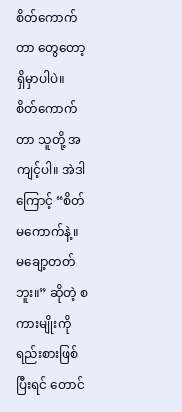စိတ်ကောက်တာ တွေတော့ ရှိမှာပါပဲ။ စိတ်ကောက်တာ သူတို့ အကျင့်ပါ။ အဲဒါကြောင့် “စိတ်မကောက်နဲ့။ မချော့တတ်ဘူး။” ဆိုတဲ့ စကားမျိုးကို ရည်းစားဖြစ်ပြီးရင် တောင်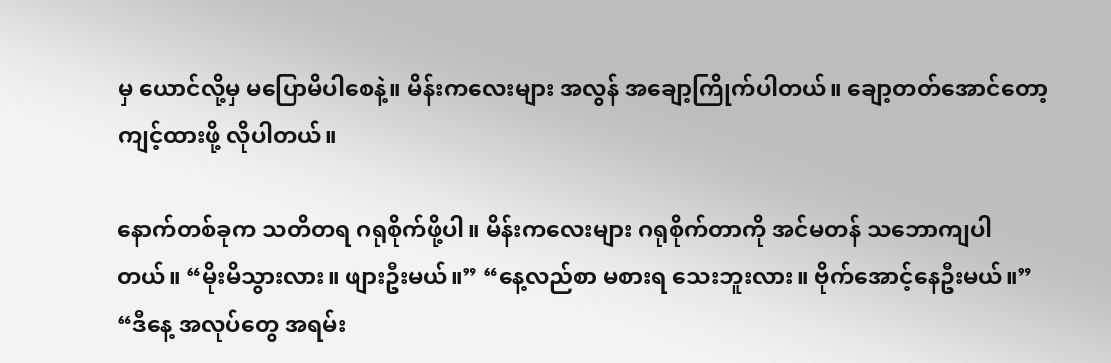မှ ယောင်လို့မှ မပြောမိပါစေနဲ့။ မိန်းကလေးများ အလွန် အချော့ကြိုက်ပါတယ်။ ချော့တတ်အောင်တော့ ကျင့်ထားဖို့ လိုပါတယ်။

နောက်တစ်ခုက သတိတရ ဂရုစိုက်ဖို့ပါ။ မိန်းကလေးများ ဂရုစိုက်တာကို အင်မတန် သဘောကျပါတယ်။ “မိုးမိသွားလား။ ဖျားဦးမယ်။” “နေ့လည်စာ မစားရ သေးဘူးလား။ ဗိုက်အောင့်နေဦးမယ်။” “ဒီနေ့ အလုပ်တွေ အရမ်း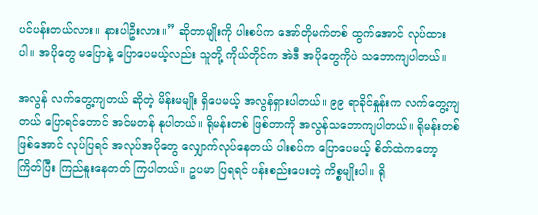ပင်ပန်းတယ်လား။ နားပါဦးလား။” ဆိုတာမျိုးကို ပါးစပ်က အော်တိုမက်တစ် ထွက်အောင် လုပ်ထားပါ။ အပိုတွေ မပြောနဲ့ ပြောပေမယ့်လည်း သူတို့ ကိုယ်တိုင်က အဲဒီ အပိုတွေကိုပဲ သဘောကျပါတယ်။

အလွန် လက်တွေ့ကျတယ် ဆိုတဲ့ မိန်းမမျိုး ရှိပေမယ့် အလွန်ရှားပါတယ်။ ၉၉ ရာခိုင်နှုန်းက လက်တွေ့ကျတယ် ပြောရင်တောင် အင်မတန် နုပါတယ်။ ရိုမန်းတစ် ဖြစ်တာကို အလွန်သဘောကျပါတယ်။ ရိုမန်းတစ် ဖြစ်အောင် လုပ်ပြရင် အလုပ်အပိုတွေ လျှောက်လုပ်နေတယ် ပါးစပ်က ပြောပေမယ့် စိတ်ထဲကတော့ ကြိတ်ပြီး ကြည်နူးနေတတ် ကြပါတယ်။ ဥပမာ ပြရရင် ပန်းစည်းပေးတဲ့ ကိစ္စမျိုးပါ။ ရို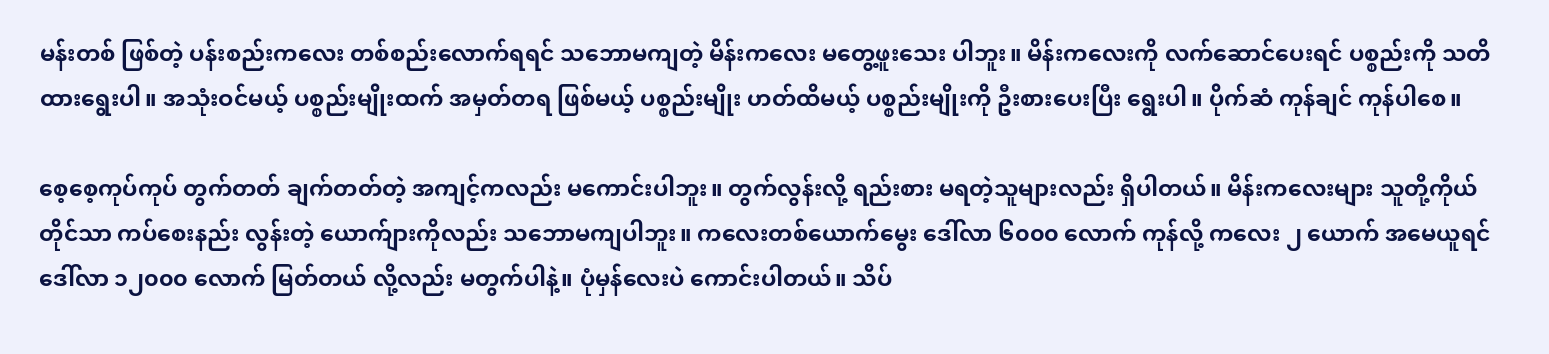မန်းတစ် ဖြစ်တဲ့ ပန်းစည်းကလေး တစ်စည်းလောက်ရရင် သဘောမကျတဲ့ မိန်းကလေး မတွေ့ဖူးသေး ပါဘူး။ မိန်းကလေးကို လက်ဆောင်ပေးရင် ပစ္စည်းကို သတိထားရွေးပါ။ အသုံးဝင်မယ့် ပစ္စည်းမျိုးထက် အမှတ်တရ ဖြစ်မယ့် ပစ္စည်းမျိုး ဟတ်ထိမယ့် ပစ္စည်းမျိုးကို ဦးစားပေးပြီး ရွေးပါ။ ပိုက်ဆံ ကုန်ချင် ကုန်ပါစေ။

စေ့စေ့ကုပ်ကုပ် တွက်တတ် ချက်တတ်တဲ့ အကျင့်ကလည်း မကောင်းပါဘူး။ တွက်လွန်းလို့ ရည်းစား မရတဲ့သူများလည်း ရှိပါတယ်။ မိန်းကလေးများ သူတို့ကိုယ်တိုင်သာ ကပ်စေးနည်း လွန်းတဲ့ ယောက်ျားကိုလည်း သဘောမကျပါဘူး။ ကလေးတစ်ယောက်မွေး ဒေါ်လာ ၆၀၀၀ လောက် ကုန်လို့ ကလေး ၂ ယောက် အမေယူရင် ဒေါ်လာ ၁၂၀၀၀ လောက် မြတ်တယ် လို့လည်း မတွက်ပါနဲ့။ ပုံမှန်လေးပဲ ကောင်းပါတယ်။ သိပ်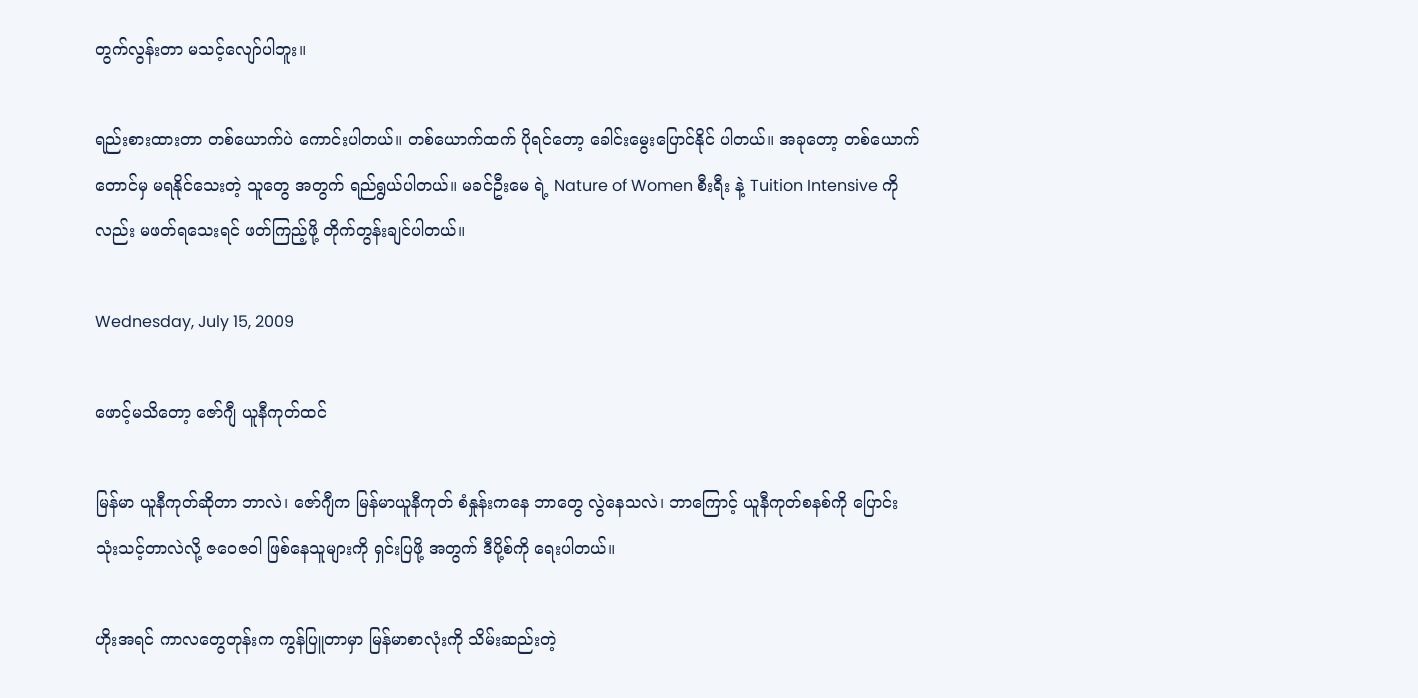တွက်လွန်းတာ မသင့်လျော်ပါဘူး။

ရည်းစားထားတာ တစ်ယောက်ပဲ ကောင်းပါတယ်။ တစ်ယောက်ထက် ပိုရင်တော့ ခေါင်းမွေးပြောင်နိုင် ပါတယ်။ အခုတော့ တစ်ယောက်တောင်မှ မရနိုင်သေးတဲ့ သူတွေ အတွက် ရည်ရွယ်ပါတယ်။ မခင်ဦးမေ ရဲ့ Nature of Women စီးရီး နဲ့ Tuition Intensive ကိုလည်း မဖတ်ရသေးရင် ဖတ်ကြည့်ဖို့ တိုက်တွန်းချင်ပါတယ်။

Wednesday, July 15, 2009

ဖောင့်မသိတော့ ဇော်ဂျီ ယူနီကုတ်ထင်

မြန်မာ ယူနီကုတ်ဆိုတာ ဘာလဲ၊ ဇော်ဂျီက မြန်မာယူနီကုတ် စံနှုန်းကနေ ဘာတွေ လွဲနေသလဲ၊ ဘာကြောင့် ယူနီကုတ်စနစ်ကို ပြောင်းသုံးသင့်တာလဲလို့ ဇဝေဇဝါ ဖြစ်နေသူများကို ရှင်းပြဖို့ အတွက် ဒီပို့စ်ကို ရေးပါတယ်။

ဟိုးအရင် ကာလတွေတုန်းက ကွန်ပြူတာမှာ မြန်မာစာလုံးကို သိမ်းဆည်းတဲ့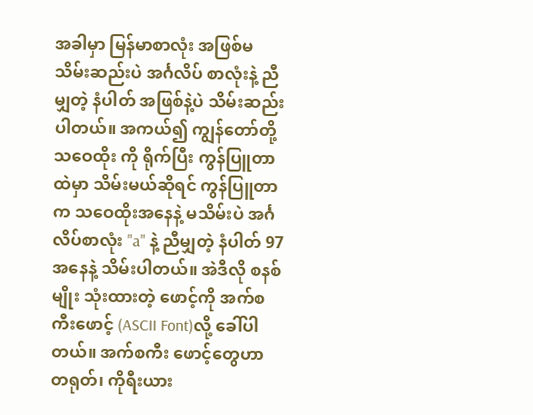အခါမှာ မြန်မာစာလုံး အဖြစ်မသိမ်းဆည်းပဲ အင်္ဂလိပ် စာလုံးနဲ့ ညီမျှတဲ့ နံပါတ် အဖြစ်နဲ့ပဲ သိမ်းဆည်းပါတယ်။ အကယ်၍ ကျွန်တော်တို့ သဝေထိုး ကို ရိုက်ပြီး ကွန်ပြူတာ ထဲမှာ သိမ်းမယ်ဆိုရင် ကွန်ပြူတာက သဝေထိုးအနေနဲ့ မသိမ်းပဲ အင်္ဂလိပ်စာလုံး "a" နဲ့ ညီမျှတဲ့ နံပါတ် 97 အနေနဲ့ သိမ်းပါတယ်။ အဲဒီလို စနစ်မျိုး သုံးထားတဲ့ ဖောင့်ကို အက်စကီးဖောင့် (ASCII Font)လို့ ခေါ်ပါတယ်။ အက်စကီး ဖောင့်တွေဟာ တရုတ်၊ ကိုရီးယား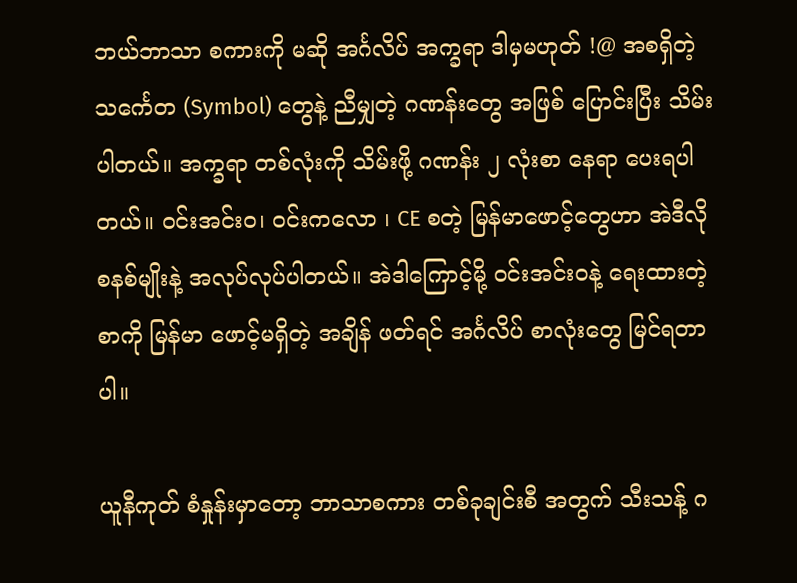ဘယ်ဘာသာ စကားကို မဆို အင်္ဂလိပ် အက္ခရာ ဒါမှမဟုတ် !@ အစရှိတဲ့ သင်္ကေတ (Symbol) တွေနဲ့ ညီမျှတဲ့ ဂဏန်းတွေ အဖြစ် ပြောင်းပြီး သိမ်းပါတယ်။ အက္ခရာ တစ်လုံးကို သိမ်းဖို့ ဂဏန်း ၂ လုံးစာ နေရာ ပေးရပါတယ်။ ဝင်းအင်းဝ၊ ဝင်းကလော ၊ CE စတဲ့ မြန်မာဖောင့်တွေဟာ အဲဒီလို စနစ်မျိုးနဲ့ အလုပ်လုပ်ပါတယ်။ အဲဒါကြောင့်မို့ ဝင်းအင်းဝနဲ့ ရေးထားတဲ့ စာကို မြန်မာ ဖောင့်မရှိတဲ့ အချိန် ဖတ်ရင် အင်္ဂလိပ် စာလုံးတွေ မြင်ရတာပါ။

ယူနီကုတ် စံနှုန်းမှာတော့ ဘာသာစကား တစ်ခုချင်းစီ အတွက် သီးသန့် ဂ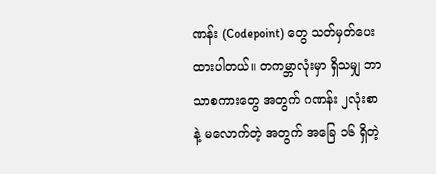ဏန်း (Codepoint) တွေ သတ်မှတ်ပေးထားပါတယ်။ တကမ္ဘာလုံးမှာ ရှိသမျှ ဘာသာစကားတွေ အတွက် ဂဏန်း ၂လုံးစာ နဲ့ မလောက်တဲ့ အတွက် အခြေ ၁၆ ရှိတဲ့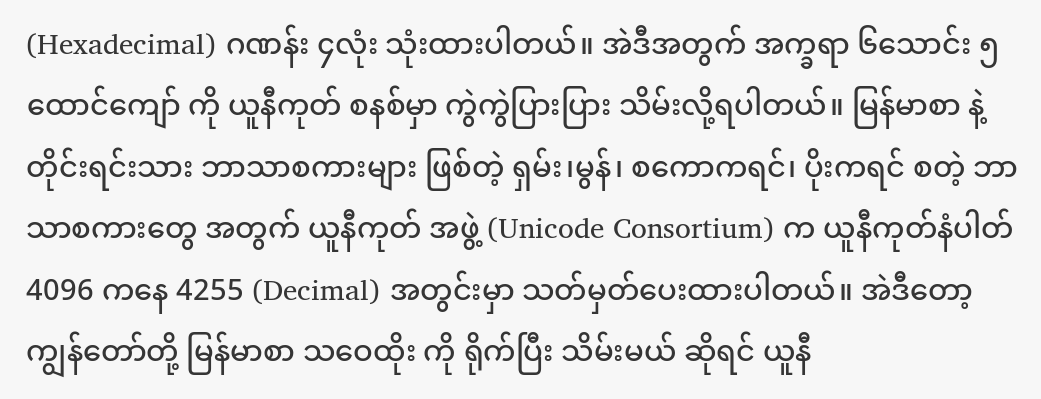(Hexadecimal) ဂဏန်း ၄လုံး သုံးထားပါတယ်။ အဲဒီအတွက် အက္ခရာ ၆သောင်း ၅ထောင်ကျော် ကို ယူနီကုတ် စနစ်မှာ ကွဲကွဲပြားပြား သိမ်းလို့ရပါတယ်။ မြန်မာစာ နဲ့ တိုင်းရင်းသား ဘာသာစကားများ ဖြစ်တဲ့ ရှမ်း၊မွန်၊ စကောကရင်၊ ပိုးကရင် စတဲ့ ဘာသာစကားတွေ အတွက် ယူနီကုတ် အဖွဲ့ (Unicode Consortium) က ယူနီကုတ်နံပါတ် 4096 ကနေ 4255 (Decimal) အတွင်းမှာ သတ်မှတ်ပေးထားပါတယ်။ အဲဒီတော့ ကျွန်တော်တို့ မြန်မာစာ သဝေထိုး ကို ရိုက်ပြီး သိမ်းမယ် ဆိုရင် ယူနီ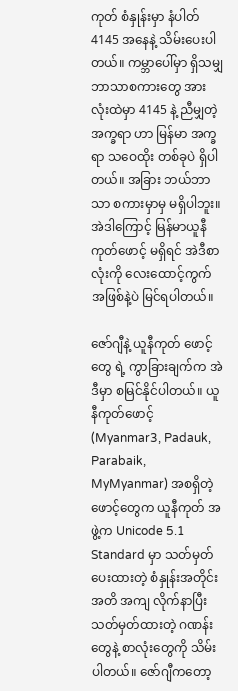ကုတ် စံနှုန်းမှာ နံပါတ် 4145 အနေနဲ့ သိမ်းပေးပါတယ်။ ကမ္ဘာပေါ်မှာ ရှိသမျှ ဘာသာစကားတွေ အားလုံးထဲမှာ 4145 နဲ့ ညီမျှတဲ့ အက္ခရာ ဟာ မြန်မာ အက္ခရာ သဝေထိုး တစ်ခုပဲ ရှိပါတယ်။ အခြား ဘယ်ဘာသာ စကားမှာမှ မရှိပါဘူး။ အဲဒါကြောင့် မြန်မာယူနီကုတ်ဖောင့် မရှိရင် အဲဒီစာလုံးကို လေးထောင့်ကွက် အဖြစ်နဲ့ပဲ မြင်ရပါတယ်။

ဇော်ဂျီနဲ့ ယူနီကုတ် ဖောင့်တွေ ရဲ့ ကွာခြားချက်က အဲဒီမှာ စမြင်နိုင်ပါတယ်။ ယူနီကုတ်ဖောင့် (Myanmar3, Padauk, Parabaik, MyMyanmar) အစရှိတဲ့ ဖောင့်တွေက ယူနီကုတ် အဖွဲ့က Unicode 5.1 Standard မှာ သတ်မှတ်ပေးထားတဲ့ စံနှုန်းအတိုင်း အတိ အကျ လိုက်နာပြီး သတ်မှတ်ထားတဲ့ ဂဏန်းတွေနဲ့ စာလုံးတွေကို သိမ်းပါတယ်။ ဇော်ဂျီကတော့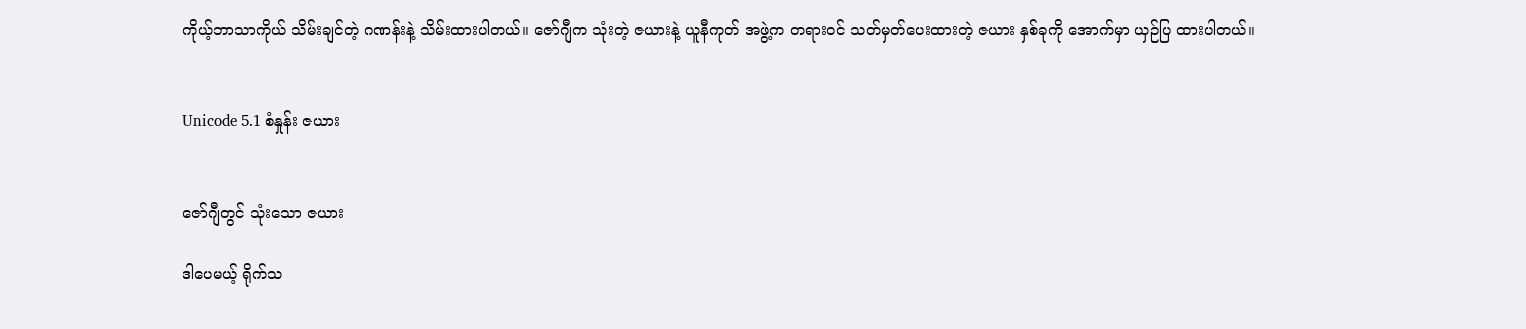ကိုယ့်ဘာသာကိုယ် သိမ်းချင်တဲ့ ဂဏန်းနဲ့ သိမ်းထားပါတယ်။ ဇော်ဂျီက သုံးတဲ့ ဇယားနဲ့ ယူနီကုတ် အဖွဲ့က တရားဝင် သတ်မှတ်ပေးထားတဲ့ ဇယား နှစ်ခုကို အောက်မှာ ယှဉ်ပြ ထားပါတယ်။


Unicode 5.1 စံနှုန်း ဇယား


ဇော်ဂျီတွင် သုံးသော ဇယား

ဒါပေမယ့် ရိုက်သ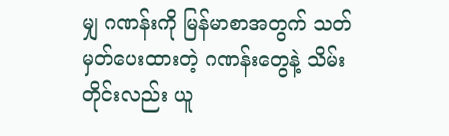မျှ ဂဏန်းကို မြန်မာစာအတွက် သတ်မှတ်ပေးထားတဲ့ ဂဏန်းတွေနဲ့ သိမ်းတိုင်းလည်း ယူ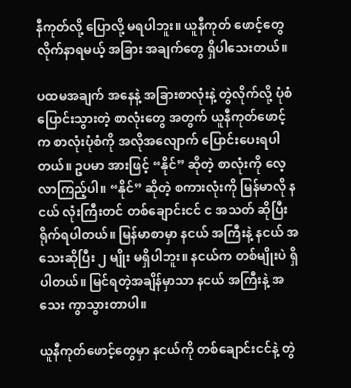နီကုတ်လို့ ပြောလို့ မရပါဘူး။ ယူနီကုတ် ဖောင့်တွေ လိုက်နာရမယ့် အခြား အချက်တွေ ရှိပါသေးတယ်။

ပထမအချက် အနေနဲ့ အခြားစာလုံးနဲ့ တွဲလိုက်လို့ ပုံစံပြောင်းသွားတဲ့ စာလုံးတွေ အတွက် ယူနီကုတ်ဖောင့်က စာလုံးပုံစံကို အလိုအလျောက် ပြောင်းပေးရပါတယ်။ ဥပမာ အားဖြင့် “နိုင်” ဆိုတဲ့ စာလုံးကို လေ့လာကြည့်ပါ။ “နိုင်” ဆိုတဲ့ စကားလုံးကို မြန်မာလို နငယ် လုံးကြီးတင် တစ်ချောင်းငင် င အသတ် ဆိုပြီး ရိုက်ရပါတယ်။ မြန်မာစာမှာ နငယ် အကြီးနဲ့ နငယ် အသေးဆိုပြီး ၂ မျိုး မရှိပါဘူး။ နငယ်က တစ်မျိုးပဲ ရှိပါတယ်။ မြင်ရတဲ့အချိန်မှာသာ နငယ် အကြီးနဲ့ အသေး ကွာသွားတာပါ။

ယူနီကုတ်ဖောင့်တွေမှာ နငယ်ကို တစ်ချောင်းငင်နဲ့ တွဲ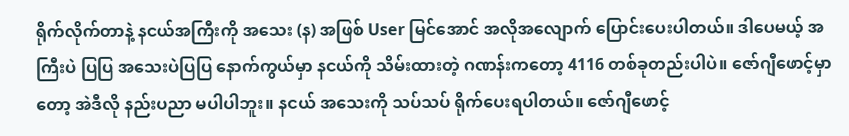ရိုက်လိုက်တာနဲ့ နငယ်အကြီးကို အသေး (န) အဖြစ် User မြင်အောင် အလိုအလျောက် ပြောင်းပေးပါတယ်။ ဒါပေမယ့် အကြီးပဲ ပြပြ အသေးပဲပြပြ နောက်ကွယ်မှာ နငယ်ကို သိမ်းထားတဲ့ ဂဏန်းကတော့ 4116 တစ်ခုတည်းပါပဲ။ ဇော်ဂျီဖောင့်မှာတော့ အဲဒီလို နည်းပညာ မပါပါဘူး။ နငယ် အသေးကို သပ်သပ် ရိုက်ပေးရပါတယ်။ ဇော်ဂျီဖောင့်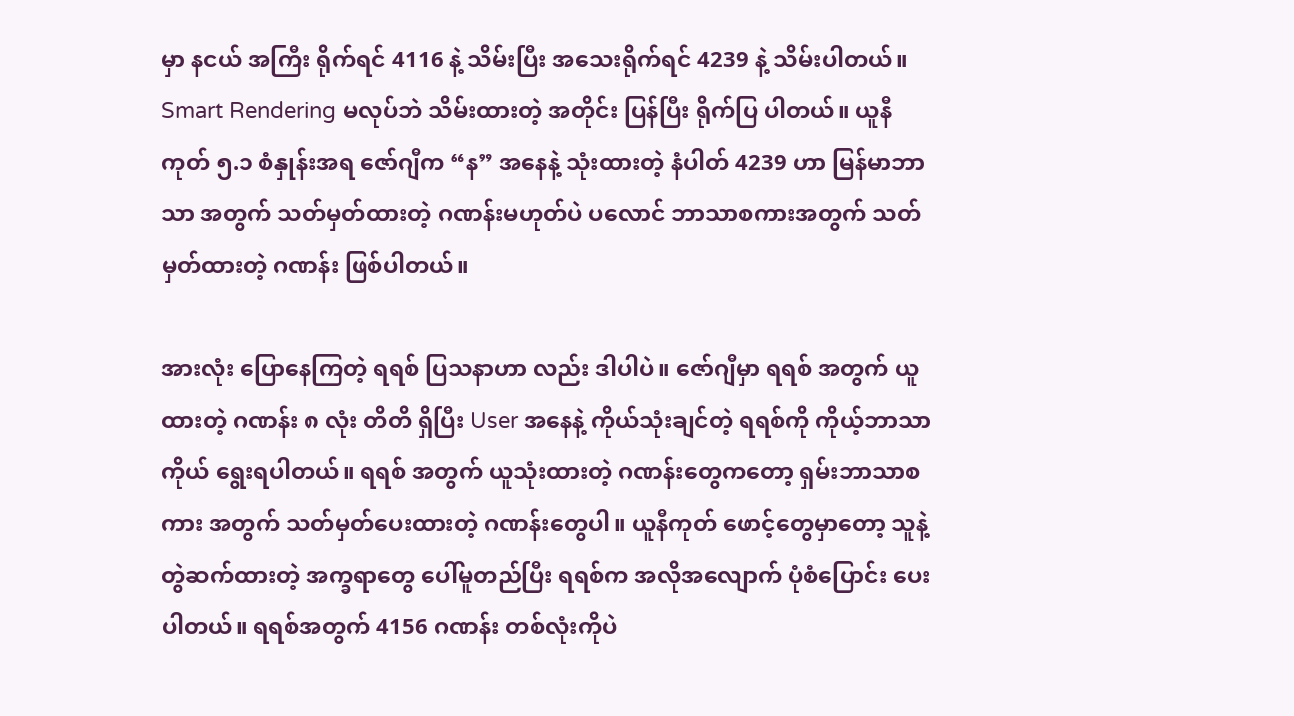မှာ နငယ် အကြီး ရိုက်ရင် 4116 နဲ့ သိမ်းပြီး အသေးရိုက်ရင် 4239 နဲ့ သိမ်းပါတယ်။ Smart Rendering မလုပ်ဘဲ သိမ်းထားတဲ့ အတိုင်း ပြန်ပြီး ရိုက်ပြ ပါတယ်။ ယူနီကုတ် ၅.၁ စံနှုန်းအရ ဇော်ဂျီက “န” အနေနဲ့ သုံးထားတဲ့ နံပါတ် 4239 ဟာ မြန်မာဘာသာ အတွက် သတ်မှတ်ထားတဲ့ ဂဏန်းမဟုတ်ပဲ ပလောင် ဘာသာစကားအတွက် သတ်မှတ်ထားတဲ့ ဂဏန်း ဖြစ်ပါတယ်။

အားလုံး ပြောနေကြတဲ့ ရရစ် ပြသနာဟာ လည်း ဒါပါပဲ။ ဇော်ဂျီမှာ ရရစ် အတွက် ယူထားတဲ့ ဂဏန်း ၈ လုံး တိတိ ရှိပြီး User အနေနဲ့ ကိုယ်သုံးချင်တဲ့ ရရစ်ကို ကိုယ့်ဘာသာကိုယ် ရွေးရပါတယ်။ ရရစ် အတွက် ယူသုံးထားတဲ့ ဂဏန်းတွေကတော့ ရှမ်းဘာသာစကား အတွက် သတ်မှတ်ပေးထားတဲ့ ဂဏန်းတွေပါ။ ယူနီကုတ် ဖောင့်တွေမှာတော့ သူနဲ့ တွဲဆက်ထားတဲ့ အက္ခရာတွေ ပေါ်မူတည်ပြီး ရရစ်က အလိုအလျောက် ပုံစံပြောင်း ပေးပါတယ်။ ရရစ်အတွက် 4156 ဂဏန်း တစ်လုံးကိုပဲ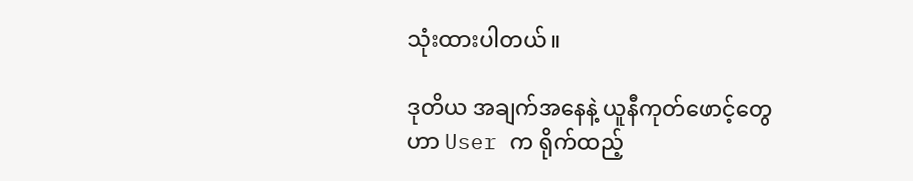သုံးထားပါတယ်။

ဒုတိယ အချက်အနေနဲ့ ယူနီကုတ်ဖောင့်တွေဟာ User က ရိုက်ထည့်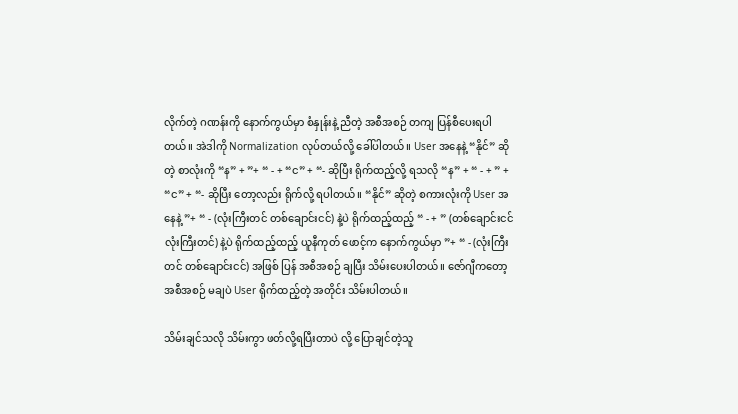လိုက်တဲ့ ဂဏန်းကို နောက်ကွယ်မှာ စံနှုန်းနဲ့ ညီတဲ့ အစီအစဉ် တကျ ပြန်စီပေးရပါတယ်။ အဲဒါကို Normalization လုပ်တယ်လို့ ခေါ်ပါတယ်။ User အနေနဲ့ “နိုင်” ဆိုတဲ့ စာလုံးကို “န” + ”+ “ - + “င” + “- ဆိုပြီး ရိုက်ထည့်လို့ ရသလို “န” + “ - + ” + “င” + “- ဆိုပြီး တော့လည်း ရိုက်လို့ ရပါတယ်။ “နိုင်” ဆိုတဲ့ စကားလုံးကို User အနေနဲ့ ”+ “ - (လုံးကြီးတင် တစ်ချောင်းငင်) နဲ့ပဲ ရိုက်ထည့်ထည့် “ - + ” (တစ်ချောင်းငင် လုံးကြီးတင်) နဲ့ပဲ ရိုက်ထည့်ထည့် ယူနီကုတ် ဖောင့်က နောက်ကွယ်မှာ ”+ “ - (လုံးကြီးတင် တစ်ချောင်းငင်) အဖြစ် ပြန် အစီအစဉ် ချပြီး သိမ်းပေးပါတယ်။ ဇော်ဂျီကတော့ အစီအစဉ် မချပဲ User ရိုက်ထည့်တဲ့ အတိုင်း သိမ်းပါတယ်။

သိမ်းချင်သလို သိမ်းကွာ ဖတ်လို့ရပြီးတာပဲ လို့ ပြောချင်တဲ့သူ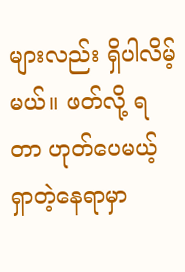များလည်း ရှိပါလိမ့်မယ်။ ဖတ်လို့ ရတာ ဟုတ်ပေမယ့် ရှာတဲ့နေရာမှာ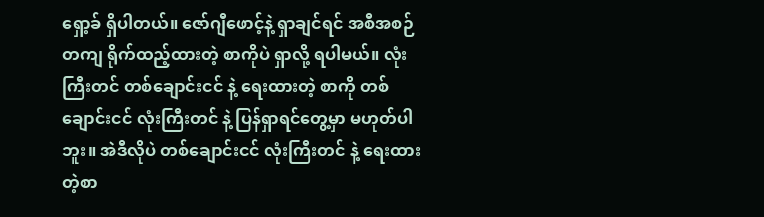ရှော့ခ် ရှိပါတယ်။ ဇော်ဂျီဖောင့်နဲ့ ရှာချင်ရင် အစီအစဉ်တကျ ရိုက်ထည့်ထားတဲ့ စာကိုပဲ ရှာလို့ ရပါမယ်။ လုံးကြီးတင် တစ်ချောင်းငင် နဲ့ ရေးထားတဲ့ စာကို တစ်ချောင်းငင် လုံးကြီးတင် နဲ့ ပြန်ရှာရင်တွေ့မှာ မဟုတ်ပါဘူး။ အဲဒီလိုပဲ တစ်ချောင်းငင် လုံးကြီးတင် နဲ့ ရေးထားတဲ့စာ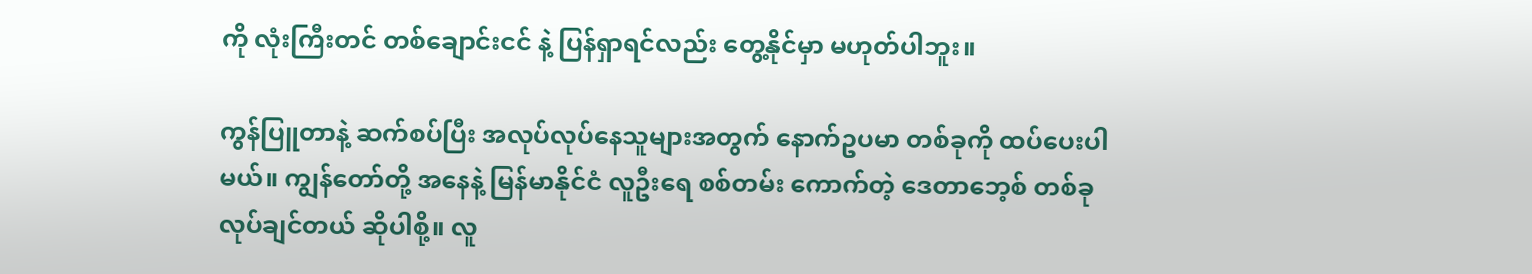ကို လုံးကြီးတင် တစ်ချောင်းငင် နဲ့ ပြန်ရှာရင်လည်း တွေ့နိုင်မှာ မဟုတ်ပါဘူး။

ကွန်ပြူတာနဲ့ ဆက်စပ်ပြီး အလုပ်လုပ်နေသူများအတွက် နောက်ဥပမာ တစ်ခုကို ထပ်ပေးပါမယ်။ ကျွန်တော်တို့ အနေနဲ့ မြန်မာနိုင်ငံ လူဦးရေ စစ်တမ်း ကောက်တဲ့ ဒေတာဘေ့စ် တစ်ခု လုပ်ချင်တယ် ဆိုပါစို့။ လူ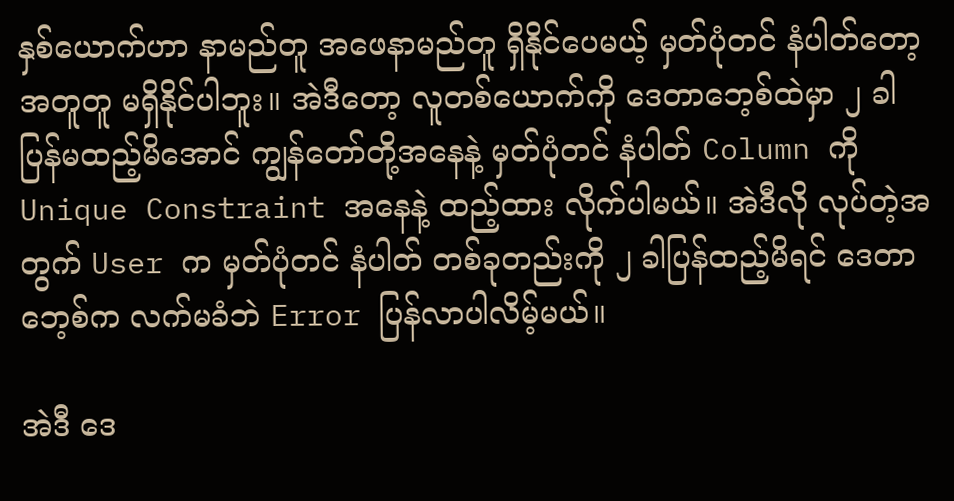နှစ်ယောက်ဟာ နာမည်တူ အဖေနာမည်တူ ရှိနိုင်ပေမယ့် မှတ်ပုံတင် နံပါတ်တော့ အတူတူ မရှိနိုင်ပါဘူး။ အဲဒီတော့ လူတစ်ယောက်ကို ဒေတာဘေ့စ်ထဲမှာ ၂ ခါ ပြန်မထည့်မိအောင် ကျွန်တော်တို့အနေနဲ့ မှတ်ပုံတင် နံပါတ် Column ကို Unique Constraint အနေနဲ့ ထည့်ထား လိုက်ပါမယ်။ အဲဒီလို လုပ်တဲ့အတွက် User က မှတ်ပုံတင် နံပါတ် တစ်ခုတည်းကို ၂ ခါပြန်ထည့်မိရင် ဒေတာဘေ့စ်က လက်မခံဘဲ Error ပြန်လာပါလိမ့်မယ်။

အဲဒီ ဒေ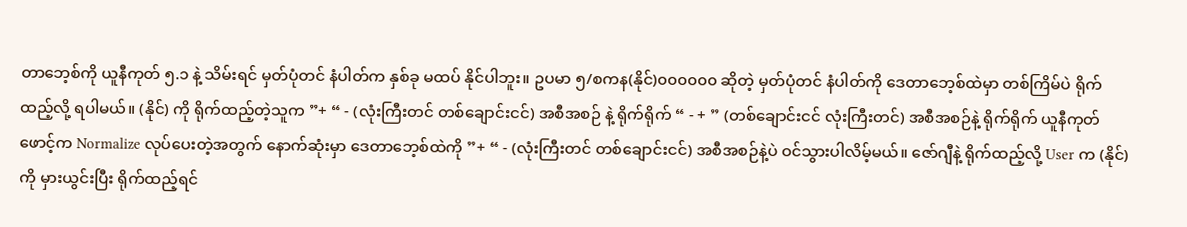တာဘေ့စ်ကို ယူနီကုတ် ၅.၁ နဲ့ သိမ်းရင် မှတ်ပုံတင် နံပါတ်က နှစ်ခု မထပ် နိုင်ပါဘူး။ ဥပမာ ၅/စကန(နိုင်)၀၀၀၀၀၀ ဆိုတဲ့ မှတ်ပုံတင် နံပါတ်ကို ဒေတာဘေ့စ်ထဲမှာ တစ်ကြိမ်ပဲ ရိုက်ထည့်လို့ ရပါမယ်။ (နိုင်) ကို ရိုက်ထည့်တဲ့သူက ”+ “ - (လုံးကြီးတင် တစ်ချောင်းငင်) အစီအစဉ် နဲ့ ရိုက်ရိုက် “ - + ” (တစ်ချောင်းငင် လုံးကြီးတင်) အစီအစဉ်နဲ့ ရိုက်ရိုက် ယူနီကုတ်ဖောင့်က Normalize လုပ်ပေးတဲ့အတွက် နောက်ဆုံးမှာ ဒေတာဘေ့စ်ထဲကို ”+ “ - (လုံးကြီးတင် တစ်ချောင်းငင်) အစီအစဉ်နဲ့ပဲ ဝင်သွားပါလိမ့်မယ်။ ဇော်ဂျီနဲ့ ရိုက်ထည့်လို့ User က (နိုင်) ကို မှားယွင်းပြီး ရိုက်ထည့်ရင်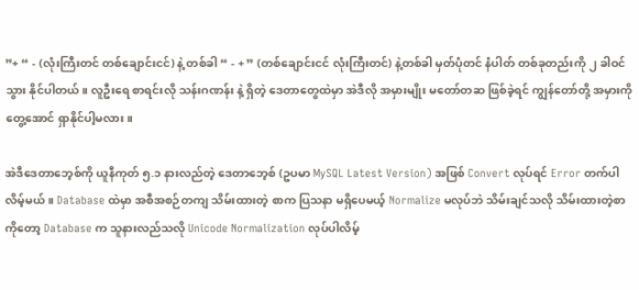”+ “ - (လုံးကြီးတင် တစ်ချောင်းငင်) နဲ့ တစ်ခါ “ - + ” (တစ်ချောင်းငင် လုံးကြီးတင်) နဲ့တစ်ခါ မှတ်ပုံတင် နံပါတ် တစ်ခုတည်းကို ၂ ခါဝင်သွား နိုင်ပါတယ်။ လူဦးရေ စာရင်းလို သန်းဂဏန်း နဲ့ ရှိတဲ့ ဒေတာတွေထဲမှာ အဲဒီလို အမှားမျိုး မတော်တဆ ဖြစ်ခဲ့ရင် ကျွန်တော်တို့ အမှားကို တွေ့အောင် ရှာနိုင်ပါ့မလား။

အဲဒီဒေတာဘေ့စ်ကို ယူနီကုတ် ၅.၁ နားလည်တဲ့ ဒေတာဘေ့စ် (ဥပမာ MySQL Latest Version) အဖြစ် Convert လုပ်ရင် Error တက်ပါလိမ့်မယ်။ Database ထဲမှာ အစီအစဉ်တကျ သိမ်းထားတဲ့ စာက ပြသနာ မရှိပေမယ့် Normalize မလုပ်ဘဲ သိမ်းချင်သလို သိမ်းထားတဲ့စာကိုတော့ Database က သူနားလည်သလို Unicode Normalization လုပ်ပါလိမ့်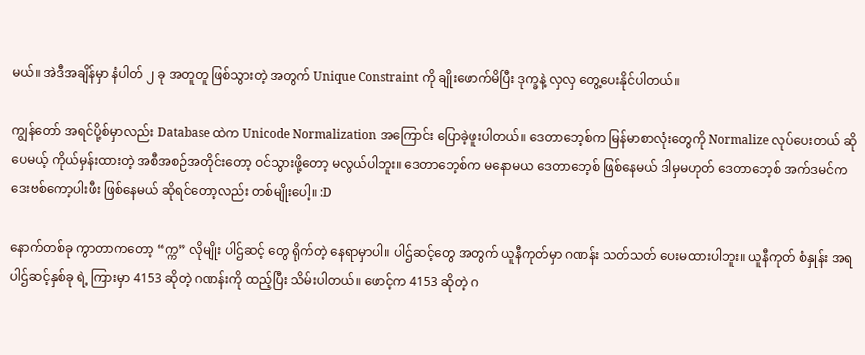မယ်။ အဲဒီအချိန်မှာ နံပါတ် ၂ ခု အတူတူ ဖြစ်သွားတဲ့ အတွက် Unique Constraint ကို ချိုးဖောက်မိပြီး ဒုက္ခနဲ့ လှလှ တွေ့ပေးနိုင်ပါတယ်။

ကျွန်တော် အရင်ပို့စ်မှာလည်း Database ထဲက Unicode Normalization အကြောင်း ပြောခဲ့ဖူးပါတယ်။ ဒေတာဘေ့စ်က မြန်မာစာလုံးတွေကို Normalize လုပ်ပေးတယ် ဆိုပေမယ့် ကိုယ်မှန်းထားတဲ့ အစီအစဉ်အတိုင်းတော့ ဝင်သွားဖို့တော့ မလွယ်ပါဘူး။ ဒေတာဘေ့စ်က မနောမယ ဒေတာဘေ့စ် ဖြစ်နေမယ် ဒါမှမဟုတ် ဒေတာဘေ့စ် အက်ဒမင်က ဒေးဗစ်ကော့ပါးဖီး ဖြစ်နေမယ် ဆိုရင်တော့လည်း တစ်မျိုးပေါ့။ :D

နောက်တစ်ခု ကွာတာကတော့ “က္က” လိုမျိုး ပါဌ်ဆင့် တွေ ရိုက်တဲ့ နေရာမှာပါ။ ပါဌ်ဆင့်တွေ အတွက် ယူနီကုတ်မှာ ဂဏန်း သတ်သတ် ပေးမထားပါဘူး။ ယူနီကုတ် စံနှုန်း အရ ပါဌ်ဆင့်နှစ်ခု ရဲ့ ကြားမှာ 4153 ဆိုတဲ့ ဂဏန်းကို ထည့်ပြီး သိမ်းပါတယ်။ ဖောင့်က 4153 ဆိုတဲ့ ဂ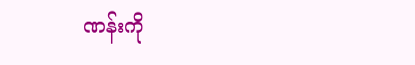ဏန်းကို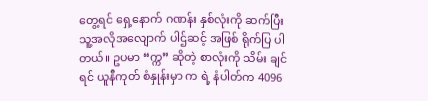တွေ့ရင် ရှေ့နောက် ဂဏန်း နှစ်လုံးကို ဆက်ပြီး သူ့အလိုအလျောက် ပါဌ်ဆင့် အဖြစ် ရိုက်ပြ ပါတယ်။ ဥပမာ “က္က” ဆိုတဲ့ စာလုံးကို သိမ်း ချင်ရင် ယူနီကုတ် စံနှုန်းမှာ က ရဲ့ နံပါတ်က 4096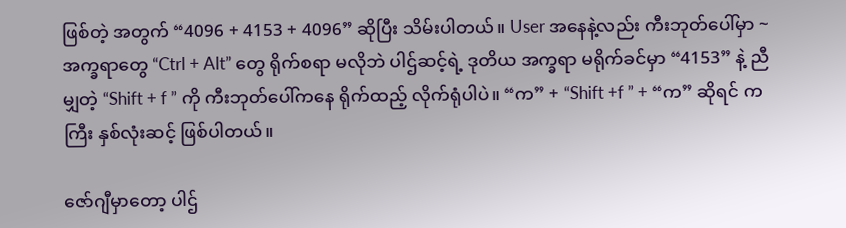ဖြစ်တဲ့ အတွက် “4096 + 4153 + 4096” ဆိုပြီး သိမ်းပါတယ်။ User အနေနဲ့လည်း ကီးဘုတ်ပေါ်မှာ ~ အက္ခရာတွေ “Ctrl + Alt” တွေ ရိုက်စရာ မလိုဘဲ ပါဌ်ဆင့်ရဲ့ ဒုတိယ အက္ခရာ မရိုက်ခင်မှာ “4153” နဲ့ ညီမျှတဲ့ “Shift + f ” ကို ကီးဘုတ်ပေါ်ကနေ ရိုက်ထည့် လိုက်ရုံပါပဲ။ “က” + “Shift +f ” + “က” ဆိုရင် ကကြီး နှစ်လုံးဆင့် ဖြစ်ပါတယ်။

ဇော်ဂျီမှာတော့ ပါဌ်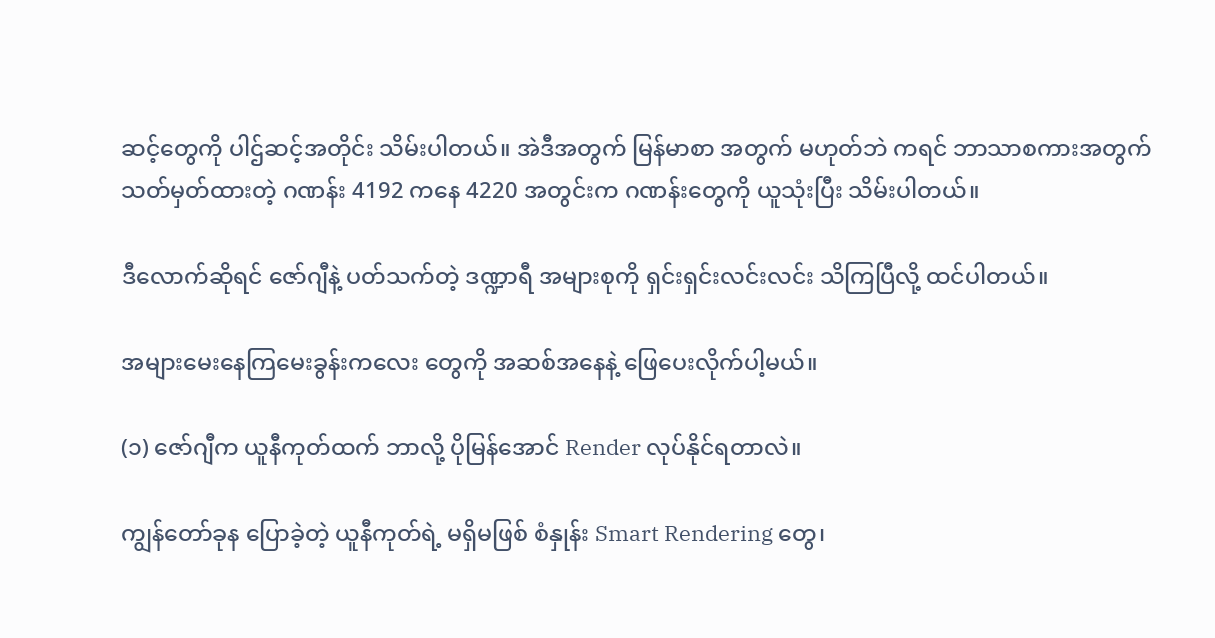ဆင့်တွေကို ပါဌ်ဆင့်အတိုင်း သိမ်းပါတယ်။ အဲဒီအတွက် မြန်မာစာ အတွက် မဟုတ်ဘဲ ကရင် ဘာသာစကားအတွက် သတ်မှတ်ထားတဲ့ ဂဏန်း 4192 ကနေ 4220 အတွင်းက ဂဏန်းတွေကို ယူသုံးပြီး သိမ်းပါတယ်။

ဒီလောက်ဆိုရင် ဇော်ဂျီနဲ့ ပတ်သက်တဲ့ ဒဏ္ဍာရီ အများစုကို ရှင်းရှင်းလင်းလင်း သိကြပြီလို့ ထင်ပါတယ်။

အများမေးနေကြမေးခွန်းကလေး တွေကို အဆစ်အနေနဲ့ ဖြေပေးလိုက်ပါ့မယ်။

(၁) ဇော်ဂျီက ယူနီကုတ်ထက် ဘာလို့ ပိုမြန်အောင် Render လုပ်နိုင်ရတာလဲ။

ကျွန်တော်ခုန ပြောခဲ့တဲ့ ယူနီကုတ်ရဲ့ မရှိမဖြစ် စံနှုန်း Smart Rendering တွေ၊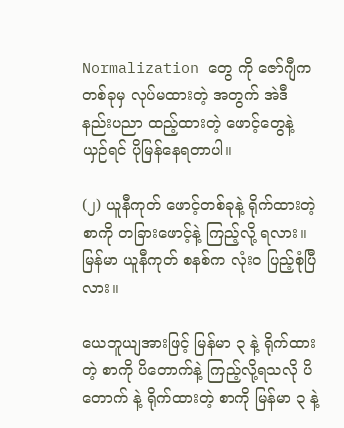Normalization တွေ ကို ဇော်ဂျီက တစ်ခုမှ လုပ်မထားတဲ့ အတွက် အဲဒီ နည်းပညာ ထည့်ထားတဲ့ ဖောင့်တွေနဲ့ ယှဉ်ရင် ပိုမြန်နေရတာပါ။

(၂) ယူနီကုတ် ဖောင့်တစ်ခုနဲ့ ရိုက်ထားတဲ့စာကို တခြားဖောင့်နဲ့ ကြည့်လို့ ရလား။ မြန်မာ ယူနီကုတ် စနစ်က လုံးဝ ပြည့်စုံပြီလား။

ယေဘူယျအားဖြင့် မြန်မာ ၃ နဲ့ ရိုက်ထားတဲ့ စာကို ပိတောက်နဲ့ ကြည့်လို့ရသလို ပိတောက် နဲ့ ရိုက်ထားတဲ့ စာကို မြန်မာ ၃ နဲ့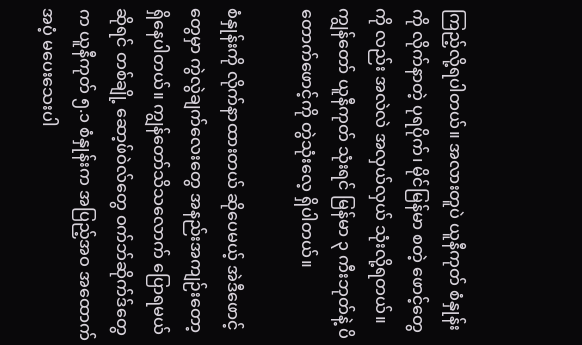ကြည့်လို့ရပါတယ်။ အလားတူပဲ ယူနီကုတ် စံနှုန်းကို လိုက်နာတဲ့ ပုရပိုက်၊ မိုင်မြန်မာ စတဲ့ ဖောင့်တွေကို လည်း အလဲလဲ အလှယ်လှယ် သုံးလို့ရတယ်။ ကျွန်တော် ယူနီကုတ် သုံးရင် မြန်မာ ၃ ကီးဘုတ်နဲ့ ပိတောက်ဖောင့်ကို တွဲသုံးလေ့ ရှိပါတယ်။

စံနှုန်းကို လိုက်နာထားတယ် ဆိုပေမယ့် အဲဒီဖောင့်တွေမှာ ကွဲလွဲချက်လေးတွေ အနည်းအကျဉ်းတော့ ရှိနေပါတယ်။ ကျွန်တော်သိသလောက် ပြောရမယ် ဆိုရင် တစ်ချို့ ဆော့ဖ်ဝဲလ်တွေ ဝက်ဘ်ဆိုက်ဒ်တွေက ယူနီကုတ် ၅.၁ စံနှုန်းက အပြည့်အဝ အထောက် အပံ့ မပေးသေးပါ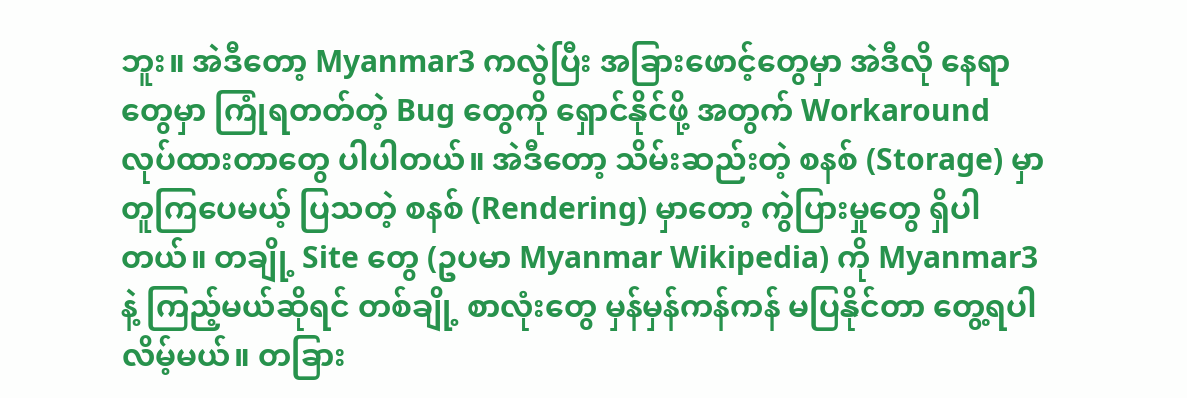ဘူး။ အဲဒီတော့ Myanmar3 ကလွဲပြီး အခြားဖောင့်တွေမှာ အဲဒီလို နေရာတွေမှာ ကြုံရတတ်တဲ့ Bug တွေကို ရှောင်နိုင်ဖို့ အတွက် Workaround လုပ်ထားတာတွေ ပါပါတယ်။ အဲဒီတော့ သိမ်းဆည်းတဲ့ စနစ် (Storage) မှာ တူကြပေမယ့် ပြသတဲ့ စနစ် (Rendering) မှာတော့ ကွဲပြားမှုတွေ ရှိပါတယ်။ တချို့ Site တွေ (ဥပမာ Myanmar Wikipedia) ကို Myanmar3 နဲ့ ကြည့်မယ်ဆိုရင် တစ်ချို့ စာလုံးတွေ မှန်မှန်ကန်ကန် မပြနိုင်တာ တွေ့ရပါလိမ့်မယ်။ တခြား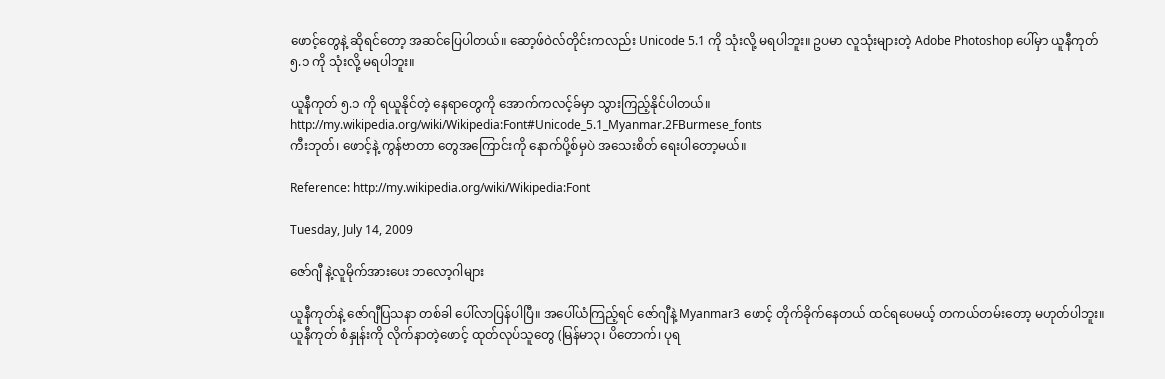ဖောင့်တွေနဲ့ ဆိုရင်တော့ အဆင်ပြေပါတယ်။ ဆော့ဖ်ဝဲလ်တိုင်းကလည်း Unicode 5.1 ကို သုံးလို့ မရပါဘူး။ ဥပမာ လူသုံးများတဲ့ Adobe Photoshop ပေါ်မှာ ယူနီကုတ် ၅.၁ ကို သုံးလို့ မရပါဘူး။

ယူနီကုတ် ၅.၁ ကို ရယူနိုင်တဲ့ နေရာတွေကို အောက်ကလင့်ခ်မှာ သွားကြည့်နိုင်ပါတယ်။
http://my.wikipedia.org/wiki/Wikipedia:Font#Unicode_5.1_Myanmar.2FBurmese_fonts
ကီးဘုတ်၊ ဖောင့်နဲ့ ကွန်ဗာတာ တွေအကြောင်းကို နောက်ပို့စ်မှပဲ အသေးစိတ် ရေးပါတော့မယ်။

Reference: http://my.wikipedia.org/wiki/Wikipedia:Font

Tuesday, July 14, 2009

ဇော်ဂျီ နဲ့လူမိုက်အားပေး ဘလော့ဂါများ

ယူနီကုတ်နဲ့ ဇော်ဂျီပြသနာ တစ်ခါ ပေါ်လာပြန်ပါပြီ။ အပေါ်ယံကြည့်ရင် ဇော်ဂျီနဲ့ Myanmar3 ဖောင့် တိုက်ခိုက်နေတယ် ထင်ရပေမယ့် တကယ်တမ်းတော့ မဟုတ်ပါဘူး။ ယူနီကုတ် စံနှုန်းကို လိုက်နာတဲ့ဖောင့် ထုတ်လုပ်သူတွေ (မြန်မာ၃၊ ပိတောက်၊ ပုရ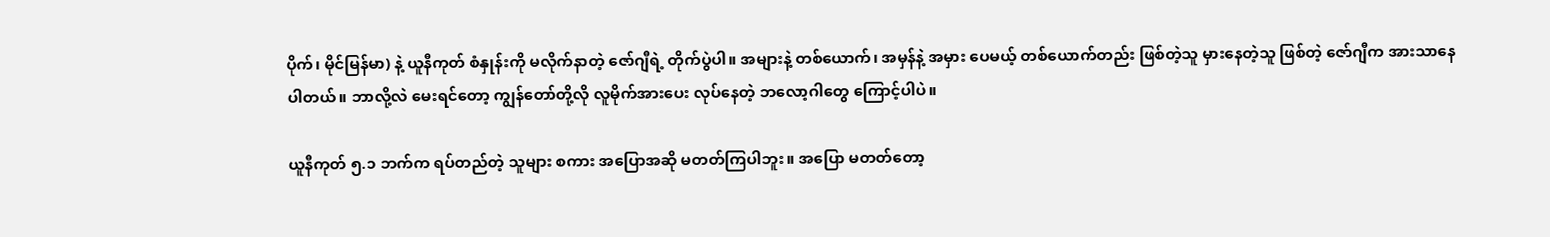ပိုက်၊ မိုင်မြန်မာ) နဲ့ ယူနီကုတ် စံနှုန်းကို မလိုက်နာတဲ့ ဇော်ဂျီရဲ့ တိုက်ပွဲပါ။ အများနဲ့ တစ်ယောက်၊ အမှန်နဲ့ အမှား ပေမယ့် တစ်ယောက်တည်း ဖြစ်တဲ့သူ မှားနေတဲ့သူ ဖြစ်တဲ့ ဇော်ဂျီက အားသာနေပါတယ်။ ဘာလို့လဲ မေးရင်တော့ ကျွန်တော်တို့လို လူမိုက်အားပေး လုပ်နေတဲ့ ဘလော့ဂါတွေ ကြောင့်ပါပဲ။

ယူနီကုတ် ၅.၁ ဘက်က ရပ်တည်တဲ့ သူများ စကား အပြောအဆို မတတ်ကြပါဘူး။ အပြော မတတ်တော့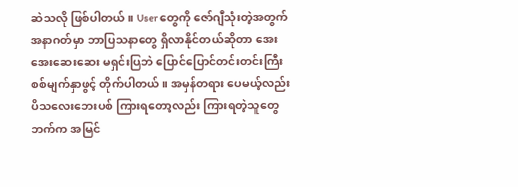ဆဲသလို ဖြစ်ပါတယ်။ User တွေကို ဇော်ဂျီသုံးတဲ့အတွက် အနာဂတ်မှာ ဘာပြသနာတွေ ရှိလာနိုင်တယ်ဆိုတာ အေးအေးဆေးဆေး မရှင်းပြဘဲ ပြောင်ပြောင်တင်းတင်းကြီး စစ်မျက်နှာဖွင့် တိုက်ပါတယ်။ အမှန်တရား ပေမယ့်လည်း ပိသလေးဘေးပစ် ကြားရတော့လည်း ကြားရတဲ့သူတွေဘက်က အမြင်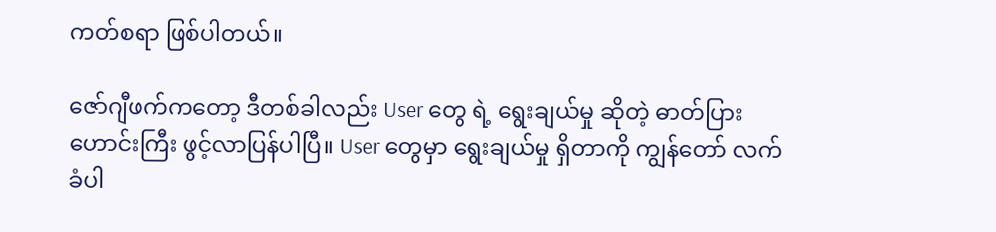ကတ်စရာ ဖြစ်ပါတယ်။

ဇော်ဂျီဖက်ကတော့ ဒီတစ်ခါလည်း User တွေ ရဲ့ ရွေးချယ်မှု ဆိုတဲ့ ဓာတ်ပြားဟောင်းကြီး ဖွင့်လာပြန်ပါပြီ။ User တွေမှာ ရွေးချယ်မှု ရှိတာကို ကျွန်တော် လက်ခံပါ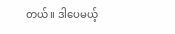တယ်။ ဒါပေမယ့်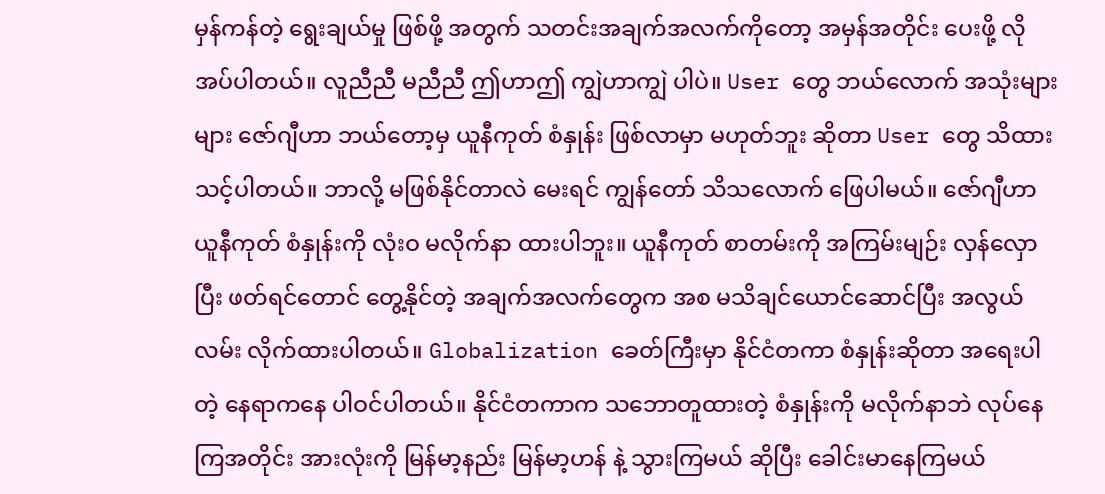မှန်ကန်တဲ့ ရွေးချယ်မှု ဖြစ်ဖို့ အတွက် သတင်းအချက်အလက်ကိုတော့ အမှန်အတိုင်း ပေးဖို့ လိုအပ်ပါတယ်။ လူညီညီ မညီညီ ဤဟာဤ ကျွဲဟာကျွဲ ပါပဲ။ User တွေ ဘယ်လောက် အသုံးများများ ဇော်ဂျီဟာ ဘယ်တော့မှ ယူနီကုတ် စံနှုန်း ဖြစ်လာမှာ မဟုတ်ဘူး ဆိုတာ User တွေ သိထားသင့်ပါတယ်။ ဘာလို့ မဖြစ်နိုင်တာလဲ မေးရင် ကျွန်တော် သိသလောက် ဖြေပါမယ်။ ဇော်ဂျီဟာ ယူနီကုတ် စံနှုန်းကို လုံးဝ မလိုက်နာ ထားပါဘူး။ ယူနီကုတ် စာတမ်းကို အကြမ်းမျဉ်း လှန်လှောပြီး ဖတ်ရင်တောင် တွေ့နိုင်တဲ့ အချက်အလက်တွေက အစ မသိချင်ယောင်ဆောင်ပြီး အလွယ်လမ်း လိုက်ထားပါတယ်။ Globalization ခေတ်ကြီးမှာ နိုင်ငံတကာ စံနှုန်းဆိုတာ အရေးပါတဲ့ နေရာကနေ ပါဝင်ပါတယ်။ နိုင်ငံတကာက သဘောတူထားတဲ့ စံနှုန်းကို မလိုက်နာဘဲ လုပ်နေကြအတိုင်း အားလုံးကို မြန်မာ့နည်း မြန်မာ့ဟန် နဲ့ သွားကြမယ် ဆိုပြီး ခေါင်းမာနေကြမယ်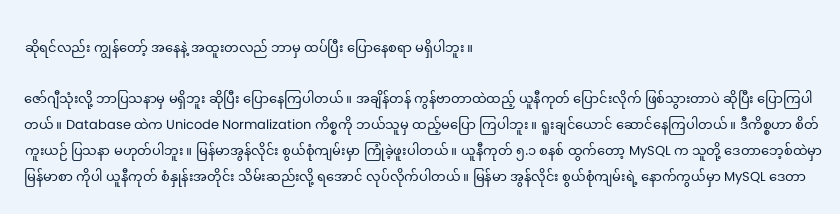ဆိုရင်လည်း ကျွန်တော့် အနေနဲ့ အထူးတလည် ဘာမှ ထပ်ပြီး ပြောနေစရာ မရှိပါဘူး။

ဇော်ဂျီသုံးလို့ ဘာပြသနာမှ မရှိဘူး ဆိုပြီး ပြောနေကြပါတယ်။ အချိန်တန် ကွန်ဗာတာထဲထည့် ယူနီကုတ် ပြောင်းလိုက် ဖြစ်သွားတာပဲ ဆိုပြီး ပြောကြပါတယ်။ Database ထဲက Unicode Normalization ကိစ္စကို ဘယ်သူမှ ထည့်မပြော ကြပါဘူး။ ရူးချင်ယောင် ဆောင်နေကြပါတယ်။ ဒီကိစ္စဟာ စိတ်ကူးယဉ် ပြသနာ မဟုတ်ပါဘူး။ မြန်မာအွန်လိုင်း စွယ်စုံကျမ်းမှာ ကြုံခဲ့ဖူးပါတယ်။ ယူနီကုတ် ၅.၁ စနစ် ထွက်တော့ MySQL က သူတို့ ဒေတာဘေ့စ်ထဲမှာ မြန်မာစာ ကိုပါ ယူနီကုတ် စံနှုန်းအတိုင်း သိမ်းဆည်းလို့ ရအောင် လုပ်လိုက်ပါတယ်။ မြန်မာ အွန်လိုင်း စွယ်စုံကျမ်းရဲ့ နောက်ကွယ်မှာ MySQL ဒေတာ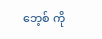ဘေ့စ် ကို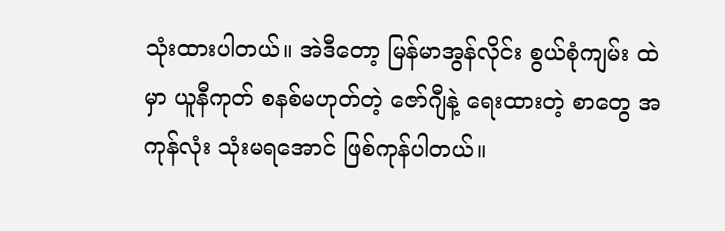သုံးထားပါတယ်။ အဲဒီတော့ မြန်မာအွန်လိုင်း စွယ်စုံကျမ်း ထဲမှာ ယူနီကုတ် စနစ်မဟုတ်တဲ့ ဇော်ဂျီနဲ့ ရေးထားတဲ့ စာတွေ အကုန်လုံး သုံးမရအောင် ဖြစ်ကုန်ပါတယ်။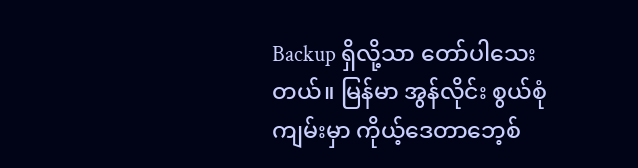Backup ရှိလို့သာ တော်ပါသေးတယ်။ မြန်မာ အွန်လိုင်း စွယ်စုံကျမ်းမှာ ကိုယ့်ဒေတာဘေ့စ်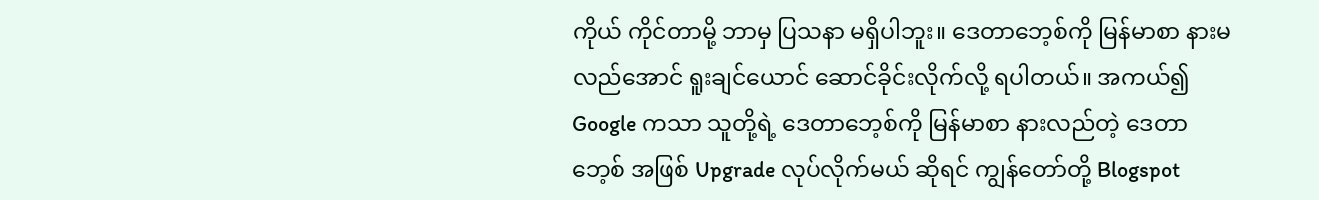ကိုယ် ကိုင်တာမို့ ဘာမှ ပြသနာ မရှိပါဘူး။ ဒေတာဘေ့စ်ကို မြန်မာစာ နားမလည်အောင် ရူးချင်ယောင် ဆောင်ခိုင်းလိုက်လို့ ရပါတယ်။ အကယ်၍ Google ကသာ သူတို့ရဲ့ ဒေတာဘေ့စ်ကို မြန်မာစာ နားလည်တဲ့ ဒေတာဘေ့စ် အဖြစ် Upgrade လုပ်လိုက်မယ် ဆိုရင် ကျွန်တော်တို့ Blogspot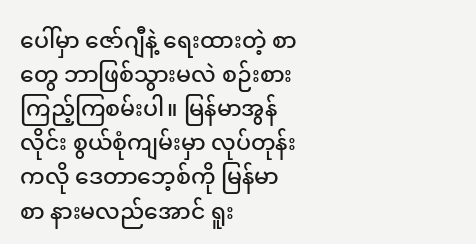ပေါ်မှာ ဇော်ဂျီနဲ့ ရေးထားတဲ့ စာတွေ ဘာဖြစ်သွားမလဲ စဉ်းစားကြည့်ကြစမ်းပါ။ မြန်မာအွန်လိုင်း စွယ်စုံကျမ်းမှာ လုပ်တုန်းကလို ဒေတာဘေ့စ်ကို မြန်မာစာ နားမလည်အောင် ရူး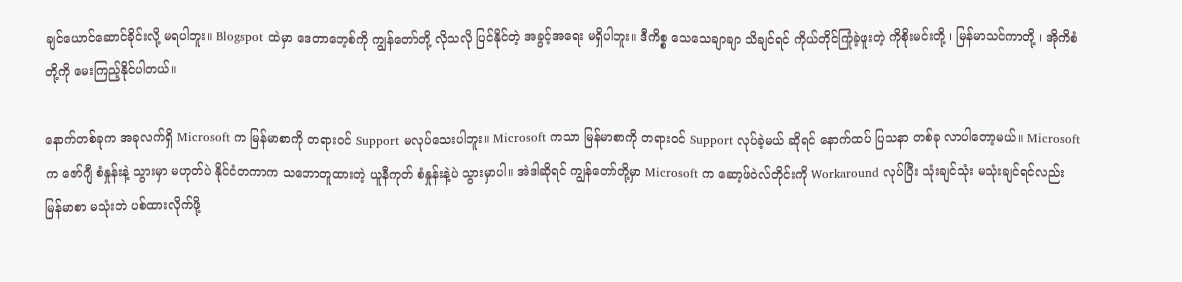ချင်ယောင်ဆောင်ခိုင်းလို့ မရပါဘူး။ Blogspot ထဲမှာ ဒေတာဘေ့စ်ကို ကျွန်တော်တို့ လိုသလို ပြင်နိုင်တဲ့ အခွင့်အရေး မရှိပါဘူး။ ဒီကိစ္စ သေသေချာချာ သိချင်ရင် ကိုယ်တိုင်ကြုံခဲ့ဖူးတဲ့ ကိုစိုးမင်းတို့ ၊ မြန်မာသင်ကာတို့ ၊ အိုကိစံတို့ကို မေးကြည့်နိုင်ပါတယ်။

နောက်တစ်ခုက အခုလက်ရှိ Microsoft က မြန်မာစာကို တရားဝင် Support မလုပ်သေးပါဘူး။ Microsoft ကသာ မြန်မာစာကို တရားဝင် Support လုပ်ခဲ့မယ် ဆိုရင် နောက်ထပ် ပြသနာ တစ်ခု လာပါတော့မယ်။ Microsoft က ဇော်ဂျီ စံနှုန်းနဲ့ သွားမှာ မဟုတ်ပဲ နိုင်ငံတကာက သဘောတူထားတဲ့ ယူနီကုတ် စံနှုန်းနဲ့ပဲ သွားမှာပါ။ အဲဒါဆိုရင် ကျွန်တော်တို့မှာ Microsoft က ဆော့ဖ်ဝဲလ်တိုင်းကို Workaround လုပ်ပြီး သုံးချင်သုံး မသုံးချင်ရင်လည်း မြန်မာစာ မသုံးဘဲ ပစ်ထားလိုက်ဖို့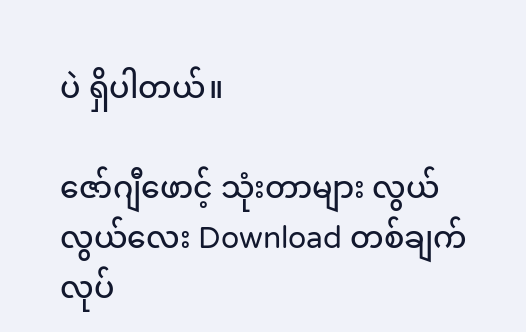ပဲ ရှိပါတယ်။

ဇော်ဂျီဖောင့် သုံးတာများ လွယ်လွယ်လေး Download တစ်ချက်လုပ်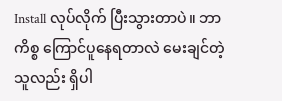Install လုပ်လိုက် ပြီးသွားတာပဲ။ ဘာကိစ္စ ကြောင်ပူနေရတာလဲ မေးချင်တဲ့သူလည်း ရှိပါ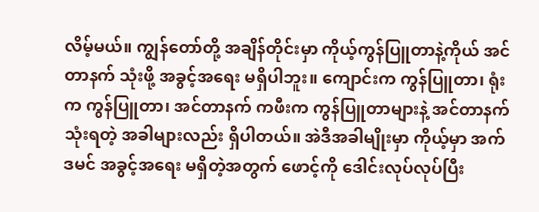လိမ့်မယ်။ ကျွန်တော်တို့ အချိန်တိုင်းမှာ ကိုယ့်ကွန်ပြူတာနဲ့ကိုယ် အင်တာနက် သုံးဖို့ အခွင့်အရေး မရှိပါဘူး။ ကျောင်းက ကွန်ပြူတာ၊ ရုံးက ကွန်ပြူတာ၊ အင်တာနက် ကဖီးက ကွန်ပြူတာများနဲ့ အင်တာနက် သုံးရတဲ့ အခါများလည်း ရှိပါတယ်။ အဲဒီအခါမျိုးမှာ ကိုယ့်မှာ အက်ဒမင် အခွင့်အရေး မရှိတဲ့အတွက် ဖောင့်ကို ဒေါင်းလုပ်လုပ်ပြီး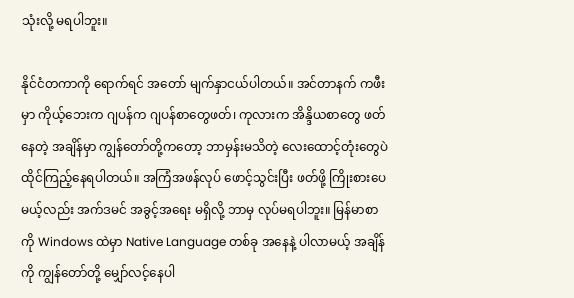သုံးလို့ မရပါဘူး။

နိုင်ငံတကာကို ရောက်ရင် အတော် မျက်နှာငယ်ပါတယ်။ အင်တာနက် ကဖီးမှာ ကိုယ့်ဘေးက ဂျပန်က ဂျပန်စာတွေဖတ်၊ ကုလားက အိန္ဒိယစာတွေ ဖတ်နေတဲ့ အချိန်မှာ ကျွန်တော်တို့ကတော့ ဘာမှန်းမသိတဲ့ လေးထောင့်တုံးတွေပဲ ထိုင်ကြည့်နေရပါတယ်။ အကြံအဖန်လုပ် ဖောင့်သွင်းပြီး ဖတ်ဖို့ ကြိုးစားပေမယ့်လည်း အက်ဒမင် အခွင့်အရေး မရှိလို့ ဘာမှ လုပ်မရပါဘူး။ မြန်မာစာကို Windows ထဲမှာ Native Language တစ်ခု အနေနဲ့ ပါလာမယ့် အချိန်ကို ကျွန်တော်တို့ မျှော်လင့်နေပါ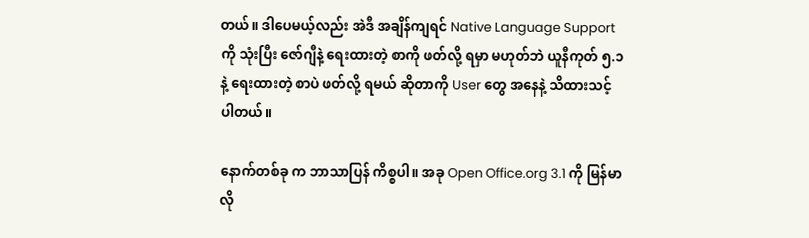တယ်။ ဒါပေမယ့်လည်း အဲဒီ အချိန်ကျရင် Native Language Support ကို သုံးပြီး ဇော်ဂျီနဲ့ ရေးထားတဲ့ စာကို ဖတ်လို့ ရမှာ မဟုတ်ဘဲ ယူနီကုတ် ၅.၁ နဲ့ ရေးထားတဲ့ စာပဲ ဖတ်လို့ ရမယ် ဆိုတာကို User တွေ အနေနဲ့ သိထားသင့် ပါတယ်။

နောက်တစ်ခု က ဘာသာပြန် ကိစ္စပါ။ အခု Open Office.org 3.1 ကို မြန်မာလို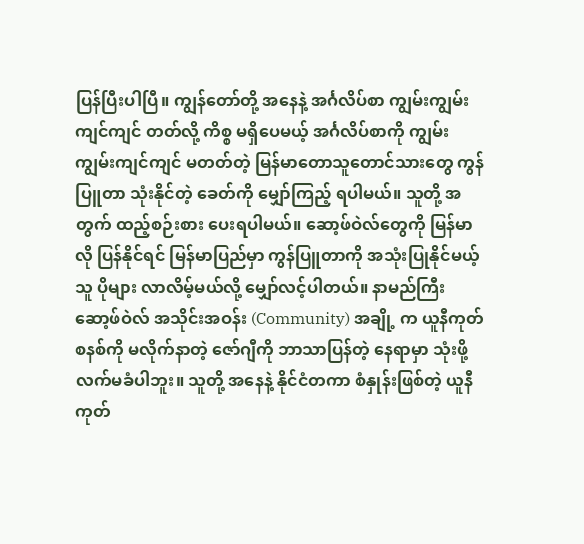ပြန်ပြီးပါပြီ။ ကျွန်တော်တို့ အနေနဲ့ အင်္ဂလိပ်စာ ကျွမ်းကျွမ်းကျင်ကျင် တတ်လို့ ကိစ္စ မရှိပေမယ့် အင်္ဂလိပ်စာကို ကျွမ်းကျွမ်းကျင်ကျင် မတတ်တဲ့ မြန်မာတောသူတောင်သားတွေ ကွန်ပြူတာ သုံးနိုင်တဲ့ ခေတ်ကို မျှော်ကြည့် ရပါမယ်။ သူတို့ အတွက် ထည့်စဉ်းစား ပေးရပါမယ်။ ဆော့ဖ်ဝဲလ်တွေကို မြန်မာလို ပြန်နိုင်ရင် မြန်မာပြည်မှာ ကွန်ပြူတာကို အသုံးပြုနိုင်မယ့်သူ ပိုများ လာလိမ့်မယ်လို့ မျှော်လင့်ပါတယ်။ နာမည်ကြီး ဆော့ဖ်ဝဲလ် အသိုင်းအဝန်း (Community) အချို့ က ယူနီကုတ် စနစ်ကို မလိုက်နာတဲ့ ဇော်ဂျီကို ဘာသာပြန်တဲ့ နေရာမှာ သုံးဖို့လက်မခံပါဘူး။ သူတို့ အနေနဲ့ နိုင်ငံတကာ စံနှုန်းဖြစ်တဲ့ ယူနီကုတ်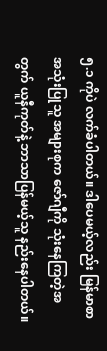၅.၁ ကိုပဲ လက်ခံပါတယ်။ ဒါပေမယ့်လည်း မြန်မာစာ အသုံးပြုသူ အများစုက ဇော်ဂျီကို သုံးနေကြတဲ့အတွက် ယူနီကုတ်နဲ့ ဘာသာပြန်မယ့်သူ နည်းနေပါတယ်။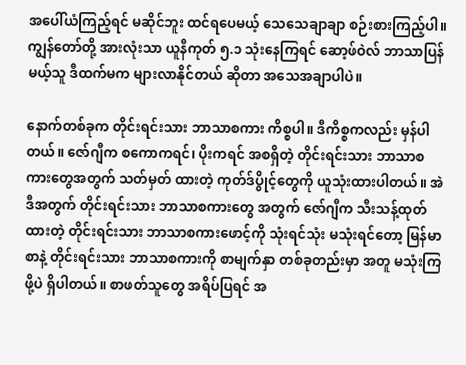အပေါ်ယံကြည့်ရင် မဆိုင်ဘူး ထင်ရပေမယ့် သေသေချာချာ စဉ်းစားကြည့်ပါ။ ကျွန်တော်တို့ အားလုံးသာ ယူနီကုတ် ၅.၁ သုံးနေကြရင် ဆော့ဖ်ဝဲလ် ဘာသာပြန်မယ့်သူ ဒီထက်မက များလာနိုင်တယ် ဆိုတာ အသေအချာပါပဲ။

နောက်တစ်ခုက တိုင်းရင်းသား ဘာသာစကား ကိစ္စပါ။ ဒီကိစ္စကလည်း မှန်ပါတယ်။ ဇော်ဂျီက စကောကရင်၊ ပိုးကရင် အစရှိတဲ့ တိုင်းရင်းသား ဘာသာစကားတွေအတွက် သတ်မှတ် ထားတဲ့ ကုတ်ဒ်ပွိုင့်တွေကို ယူသုံးထားပါတယ်။ အဲဒီအတွက် တိုင်းရင်းသား ဘာသာစကားတွေ အတွက် ဇော်ဂျီက သီးသန့်ထုတ်ထားတဲ့ တိုင်းရင်းသား ဘာသာစကားဖောင့်ကို သုံးရင်သုံး မသုံးရင်တော့ မြန်မာစာနဲ့ တိုင်းရင်းသား ဘာသာစကားကို စာမျက်နှာ တစ်ခုတည်းမှာ အတူ မသုံးကြဖို့ပဲ ရှိပါတယ်။ စာဖတ်သူတွေ အရိပ်ပြရင် အ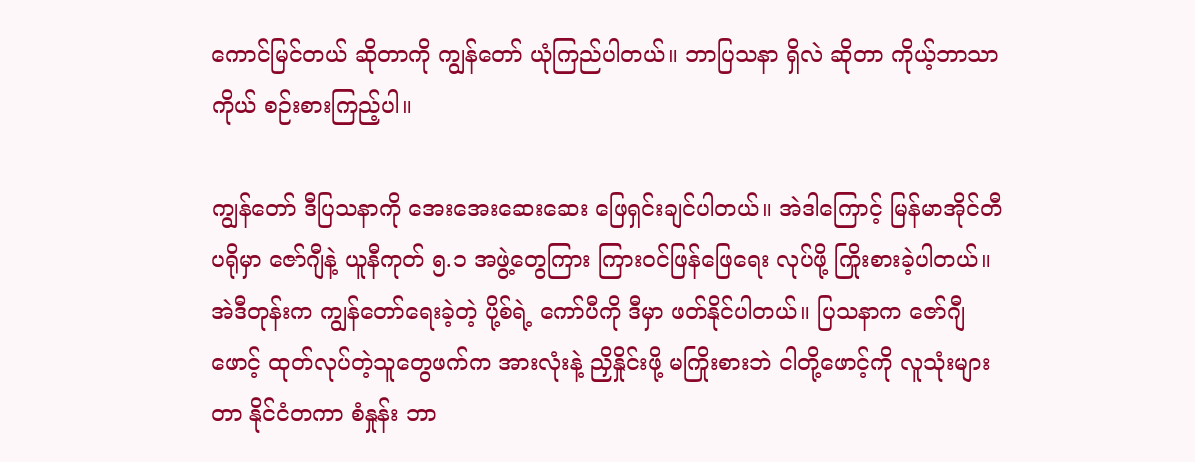ကောင်မြင်တယ် ဆိုတာကို ကျွန်တော် ယုံကြည်ပါတယ်။ ဘာပြသနာ ရှိလဲ ဆိုတာ ကိုယ့်ဘာသာကိုယ် စဉ်းစားကြည့်ပါ။

ကျွန်တော် ဒီပြသနာကို အေးအေးဆေးဆေး ဖြေရှင်းချင်ပါတယ်။ အဲဒါကြောင့် မြန်မာအိုင်တီပရိုမှာ ဇော်ဂျီနဲ့ ယူနီကုတ် ၅.၁ အဖွဲ့တွေကြား ကြားဝင်ဖြန်ဖြေရေး လုပ်ဖို့ ကြိုးစားခဲ့ပါတယ်။ အဲဒီတုန်းက ကျွန်တော်ရေးခဲ့တဲ့ ပို့စ်ရဲ့ ကော်ပီကို ဒီမှာ ဖတ်နိုင်ပါတယ်။ ပြသနာက ဇော်ဂျီဖောင့် ထုတ်လုပ်တဲ့သူတွေဖက်က အားလုံးနဲ့ ညှိနှိုင်းဖို့ မကြိုးစားဘဲ ငါတို့ဖောင့်ကို လူသုံးများတာ နိုင်ငံတကာ စံနှုန်း ဘာ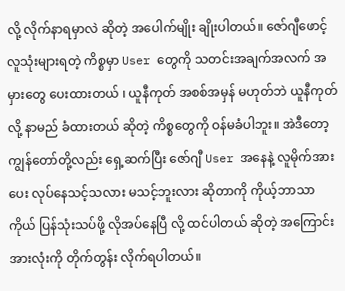လို့ လိုက်နာရမှာလဲ ဆိုတဲ့ အပေါက်မျိုး ချိုးပါတယ်။ ဇော်ဂျီဖောင့် လူသုံးများရတဲ့ ကိစ္စမှာ User တွေကို သတင်းအချက်အလက် အမှားတွေ ပေးထားတယ် ၊ ယူနီကုတ် အစစ်အမှန် မဟုတ်ဘဲ ယူနီကုတ်လို့ နာမည် ခံထားတယ် ဆိုတဲ့ ကိစ္စတွေကို ဝန်မခံပါဘူး။ အဲဒီတော့ ကျွန်တော်တို့လည်း ရှေ့ဆက်ပြီး ဇော်ဂျီ User အနေနဲ့ လူမိုက်အားပေး လုပ်နေသင့်သလား မသင့်ဘူးလား ဆိုတာကို ကိုယ့်ဘာသာကိုယ် ပြန်သုံးသပ်ဖို့ လိုအပ်နေပြီ လို့ ထင်ပါတယ် ဆိုတဲ့ အကြောင်း အားလုံးကို တိုက်တွန်း လိုက်ရပါတယ်။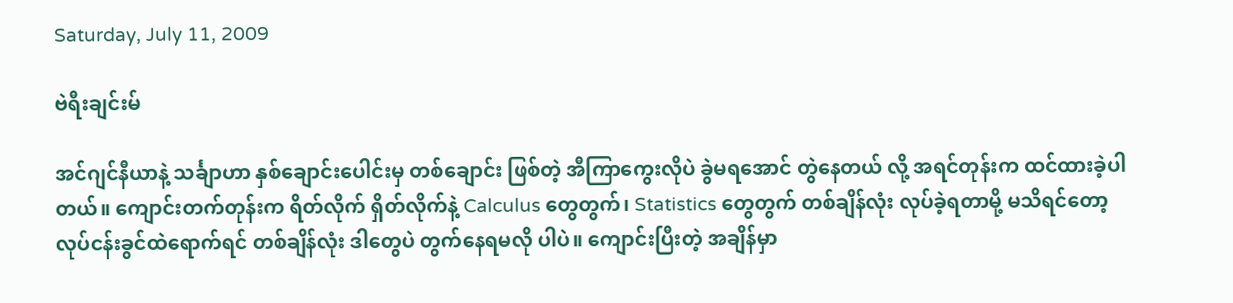Saturday, July 11, 2009

ဗဲရီးချင်းမ်

အင်ဂျင်နီယာနဲ့ သင်္ချာဟာ နှစ်ချောင်းပေါင်းမှ တစ်ချောင်း ဖြစ်တဲ့ အီကြာကွေးလိုပဲ ခွဲမရအောင် တွဲနေတယ် လို့ အရင်တုန်းက ထင်ထားခဲ့ပါတယ်။ ကျောင်းတက်တုန်းက ရိတ်လိုက် ရှိတ်လိုက်နဲ့ Calculus တွေတွက်၊ Statistics တွေတွက် တစ်ချိန်လုံး လုပ်ခဲ့ရတာမို့ မသိရင်တော့ လုပ်ငန်းခွင်ထဲရောက်ရင် တစ်ချိန်လုံး ဒါတွေပဲ တွက်နေရမလို ပါပဲ။ ကျောင်းပြီးတဲ့ အချိန်မှာ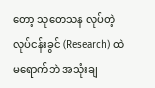တော့ သုတေသန လုပ်တဲ့ လုပ်ငန်းခွင် (Research) ထဲ မရောက်ဘဲ အသုံးချ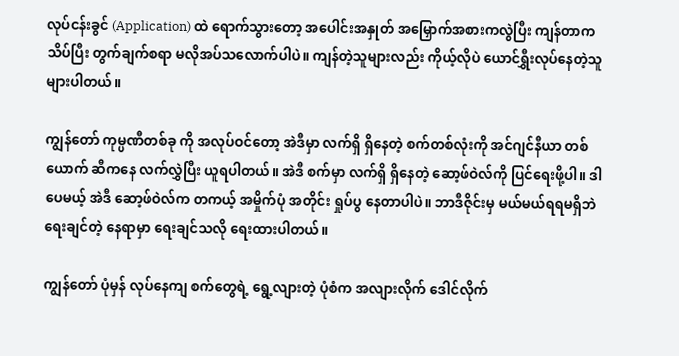လုပ်ငန်းခွင် (Application) ထဲ ရောက်သွားတော့ အပေါင်းအနှုတ် အမြှောက်အစားကလွဲပြီး ကျန်တာက သိပ်ပြီး တွက်ချက်စရာ မလိုအပ်သလောက်ပါပဲ။ ကျန်တဲ့သူများလည်း ကိုယ့်လိုပဲ ယောင်ရွှီးလုပ်နေတဲ့သူ များပါတယ်။

ကျွန်တော် ကုမ္ပဏီတစ်ခု ကို အလုပ်ဝင်တော့ အဲဒီမှာ လက်ရှိ ရှိနေတဲ့ စက်တစ်လုံးကို အင်ဂျင်နီယာ တစ်ယောက် ဆီကနေ လက်လွှဲပြီး ယူရပါတယ်။ အဲဒီ စက်မှာ လက်ရှိ ရှိနေတဲ့ ဆော့ဖ်ဝဲလ်ကို ပြင်ရေးဖို့ပါ။ ဒါပေမယ့် အဲဒီ ဆော့ဖ်ဝဲလ်က တကယ့် အမှိုက်ပုံ အတိုင်း ရှုပ်ပွ နေတာပါပဲ။ ဘာဒီဇိုင်းမှ မယ်မယ်ရရမရှိဘဲ ရေးချင်တဲ့ နေရာမှာ ရေးချင်သလို ရေးထားပါတယ်။

ကျွန်တော် ပုံမှန် လုပ်နေကျ စက်တွေရဲ့ ရွေ့လျားတဲ့ ပုံစံက အလျားလိုက် ဒေါင်လိုက်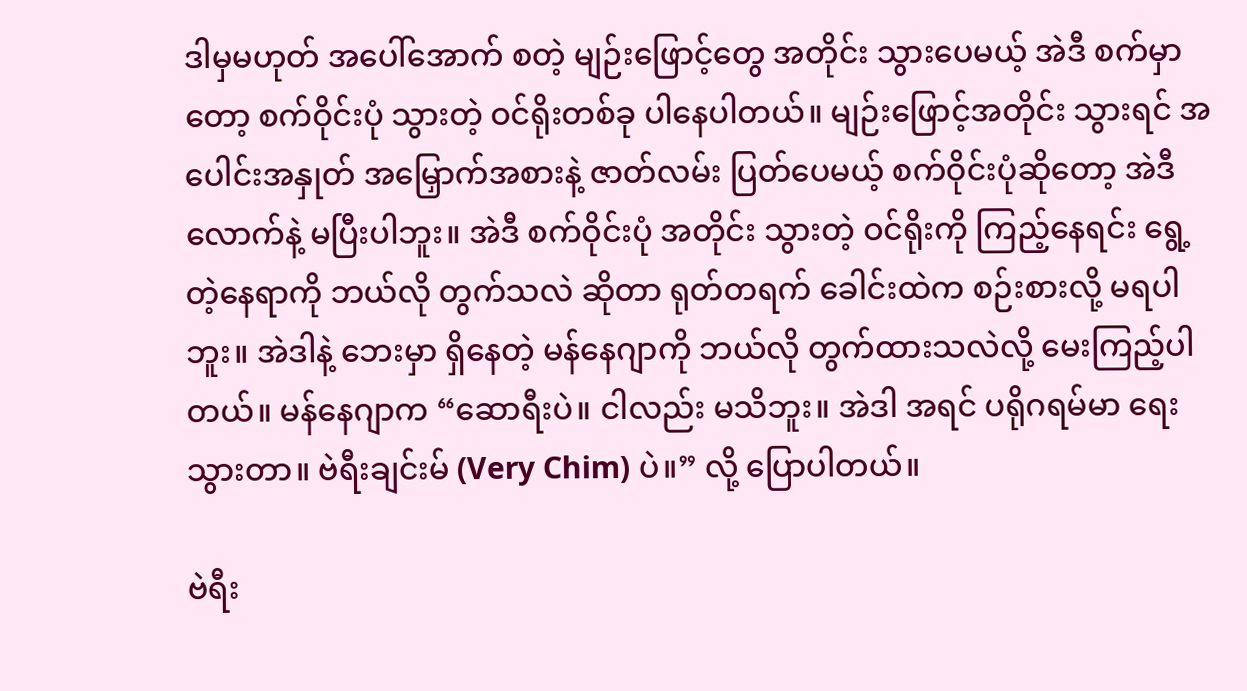ဒါမှမဟုတ် အပေါ်အောက် စတဲ့ မျဉ်းဖြောင့်တွေ အတိုင်း သွားပေမယ့် အဲဒီ စက်မှာတော့ စက်ဝိုင်းပုံ သွားတဲ့ ဝင်ရိုးတစ်ခု ပါနေပါတယ်။ မျဉ်းဖြောင့်အတိုင်း သွားရင် အပေါင်းအနှုတ် အမြှောက်အစားနဲ့ ဇာတ်လမ်း ပြတ်ပေမယ့် စက်ဝိုင်းပုံဆိုတော့ အဲဒီလောက်နဲ့ မပြီးပါဘူး။ အဲဒီ စက်ဝိုင်းပုံ အတိုင်း သွားတဲ့ ဝင်ရိုးကို ကြည့်နေရင်း ရွေ့တဲ့နေရာကို ဘယ်လို တွက်သလဲ ဆိုတာ ရုတ်တရက် ခေါင်းထဲက စဉ်းစားလို့ မရပါဘူး။ အဲဒါနဲ့ ဘေးမှာ ရှိနေတဲ့ မန်နေဂျာကို ဘယ်လို တွက်ထားသလဲလို့ မေးကြည့်ပါတယ်။ မန်နေဂျာက “ဆောရီးပဲ။ ငါလည်း မသိဘူး။ အဲဒါ အရင် ပရိုဂရမ်မာ ရေးသွားတာ။ ဗဲရီးချင်းမ် (Very Chim) ပဲ။” လို့ ပြောပါတယ်။

ဗဲရီး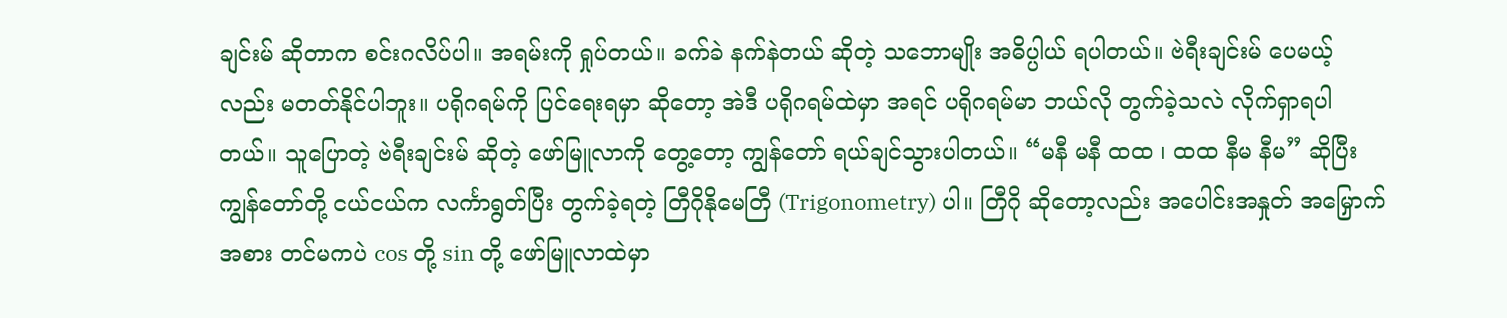ချင်းမ် ဆိုတာက စင်းဂလိပ်ပါ။ အရမ်းကို ရှုပ်တယ်။ ခက်ခဲ နက်နဲတယ် ဆိုတဲ့ သဘောမျိုး အဓိပ္ပါယ် ရပါတယ်။ ဗဲရီးချင်းမ် ပေမယ့်လည်း မတတ်နိုင်ပါဘူး။ ပရိုဂရမ်ကို ပြင်ရေးရမှာ ဆိုတော့ အဲဒီ ပရိုဂရမ်ထဲမှာ အရင် ပရိုဂရမ်မာ ဘယ်လို တွက်ခဲ့သလဲ လိုက်ရှာရပါတယ်။ သူပြောတဲ့ ဗဲရီးချင်းမ် ဆိုတဲ့ ဖော်မြူလာကို တွေ့တော့ ကျွန်တော် ရယ်ချင်သွားပါတယ်။ “မနီ မနီ ထထ ၊ ထထ နီမ နီမ” ဆိုပြီး ကျွန်တော်တို့ ငယ်ငယ်က လင်္ကာရွတ်ပြီး တွက်ခဲ့ရတဲ့ တြီဂိုနိုမေတြီ (Trigonometry) ပါ။ တြီဂို ဆိုတော့လည်း အပေါင်းအနှုတ် အမြှောက်အစား တင်မကပဲ cos တို့ sin တို့ ဖော်မြူလာထဲမှာ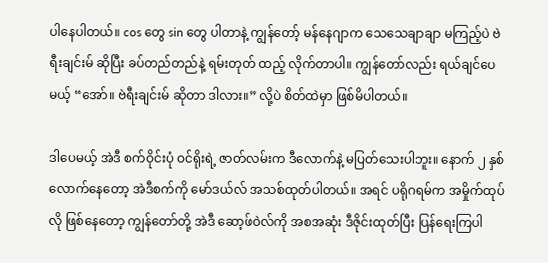ပါနေပါတယ်။ cos တွေ sin တွေ ပါတာနဲ့ ကျွန်တော့် မန်နေဂျာက သေသေချာချာ မကြည့်ပဲ ဗဲရီးချင်းမ် ဆိုပြီး ခပ်တည်တည်နဲ့ ရမ်းတုတ် ထည့် လိုက်တာပါ။ ကျွန်တော်လည်း ရယ်ချင်ပေမယ့် “အော်။ ဗဲရီးချင်းမ် ဆိုတာ ဒါလား။” လို့ပဲ စိတ်ထဲမှာ ဖြစ်မိပါတယ်။

ဒါပေမယ့် အဲဒီ စက်ဝိုင်းပုံ ဝင်ရိုးရဲ့ ဇာတ်လမ်းက ဒီလောက်နဲ့ မပြတ်သေးပါဘူး။ နောက် ၂ နှစ်လောက်နေတော့ အဲဒီစက်ကို မော်ဒယ်လ် အသစ်ထုတ်ပါတယ်။ အရင် ပရိုဂရမ်က အမှိုက်ထုပ်လို ဖြစ်နေတော့ ကျွန်တော်တို့ အဲဒီ ဆော့ဖ်ဝဲလ်ကို အစအဆုံး ဒီဇိုင်းထုတ်ပြီး ပြန်ရေးကြပါ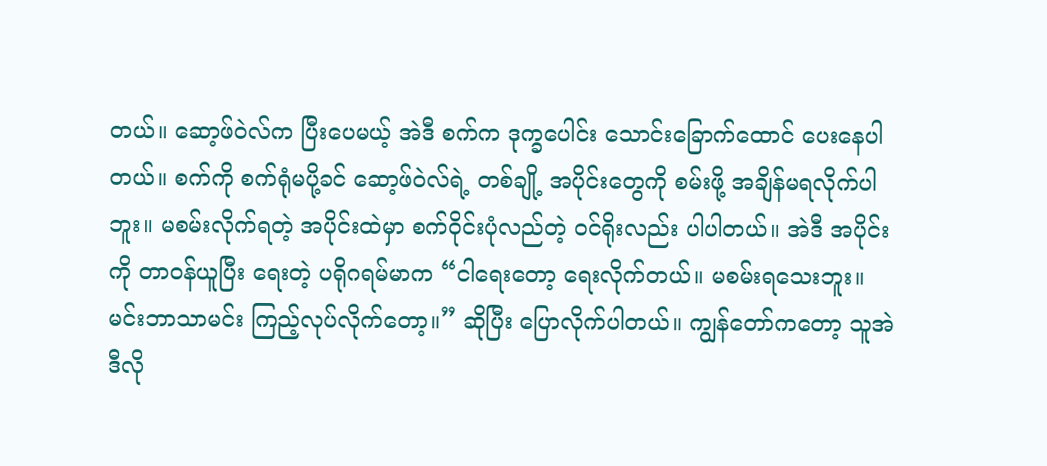တယ်။ ဆော့ဖ်ဝဲလ်က ပြီးပေမယ့် အဲဒီ စက်က ဒုက္ခပေါင်း သောင်းခြောက်ထောင် ပေးနေပါတယ်။ စက်ကို စက်ရုံမပို့ခင် ဆော့ဖ်ဝဲလ်ရဲ့ တစ်ချို့ အပိုင်းတွေကို စမ်းဖို့ အချိန်မရလိုက်ပါဘူး။ မစမ်းလိုက်ရတဲ့ အပိုင်းထဲမှာ စက်ဝိုင်းပုံလည်တဲ့ ဝင်ရိုးလည်း ပါပါတယ်။ အဲဒီ အပိုင်းကို တာဝန်ယူပြီး ရေးတဲ့ ပရိုဂရမ်မာက “ငါရေးတော့ ရေးလိုက်တယ်။ မစမ်းရသေးဘူး။ မင်းဘာသာမင်း ကြည့်လုပ်လိုက်တော့။” ဆိုပြီး ပြောလိုက်ပါတယ်။ ကျွန်တော်ကတော့ သူအဲဒီလို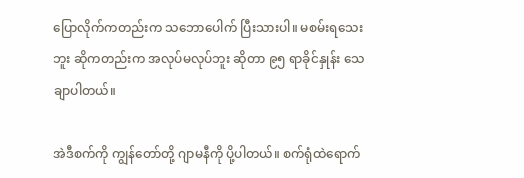ပြောလိုက်ကတည်းက သဘောပေါက် ပြီးသားပါ။ မစမ်းရသေးဘူး ဆိုကတည်းက အလုပ်မလုပ်ဘူး ဆိုတာ ၉၅ ရာခိုင်နှုန်း သေချာပါတယ်။

အဲဒီစက်ကို ကျွန်တော်တို့ ဂျာမနီကို ပို့ပါတယ်။ စက်ရုံထဲရောက်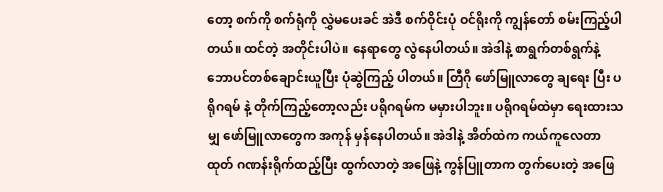တော့ စက်ကို စက်ရုံကို လွှဲမပေးခင် အဲဒီ စက်ဝိုင်းပုံ ဝင်ရိုးကို ကျွန်တော် စမ်းကြည့်ပါတယ်။ ထင်တဲ့ အတိုင်းပါပဲ။ နေရာတွေ လွဲနေပါတယ်။ အဲဒါနဲ့ စာရွက်တစ်ရွက်နဲ့ ဘောပင်တစ်ချောင်းယူပြီး ပုံဆွဲကြည့် ပါတယ်။ တြီဂို ဖော်မြူလာတွေ ချရေး ပြီး ပရိုဂရမ် နဲ့ တိုက်ကြည့်တော့လည်း ပရိုဂရမ်က မမှားပါဘူး။ ပရိုဂရမ်ထဲမှာ ရေးထားသမျှ ဖော်မြူလာတွေက အကုန် မှန်နေပါတယ်။ အဲဒါနဲ့ အိတ်ထဲက ကယ်ကူလေတာထုတ် ဂဏန်းရိုက်ထည့်ပြီး ထွက်လာတဲ့ အဖြေနဲ့ ကွန်ပြူတာက တွက်ပေးတဲ့ အဖြေ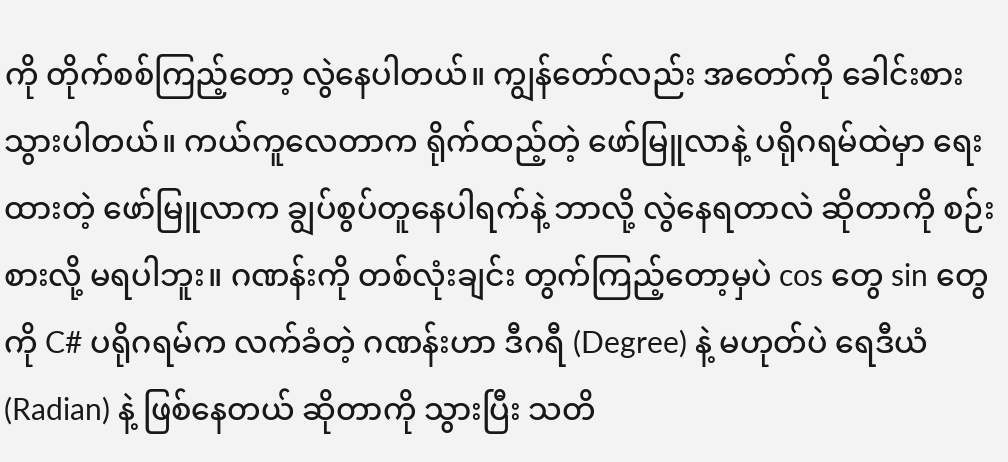ကို တိုက်စစ်ကြည့်တော့ လွဲနေပါတယ်။ ကျွန်တော်လည်း အတော်ကို ခေါင်းစားသွားပါတယ်။ ကယ်ကူလေတာက ရိုက်ထည့်တဲ့ ဖော်မြူလာနဲ့ ပရိုဂရမ်ထဲမှာ ရေးထားတဲ့ ဖော်မြူလာက ချွပ်စွပ်တူနေပါရက်နဲ့ ဘာလို့ လွဲနေရတာလဲ ဆိုတာကို စဉ်းစားလို့ မရပါဘူး။ ဂဏန်းကို တစ်လုံးချင်း တွက်ကြည့်တော့မှပဲ cos တွေ sin တွေကို C# ပရိုဂရမ်က လက်ခံတဲ့ ဂဏန်းဟာ ဒီဂရီ (Degree) နဲ့ မဟုတ်ပဲ ရေဒီယံ (Radian) နဲ့ ဖြစ်နေတယ် ဆိုတာကို သွားပြီး သတိ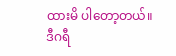ထားမိ ပါတော့တယ်။ ဒီဂရီ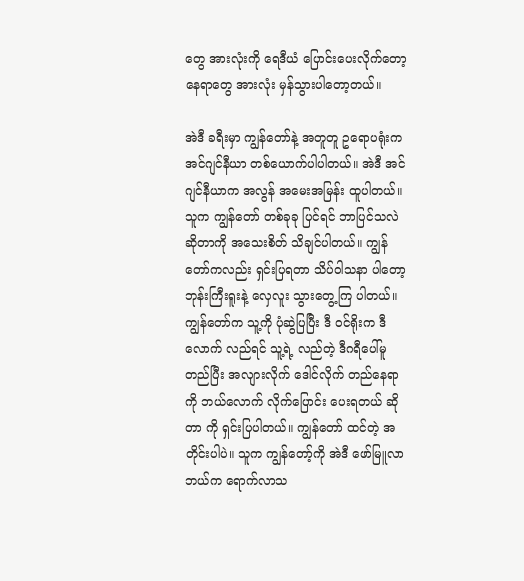တွေ အားလုံးကို ရေဒီယံ ပြောင်းပေးလိုက်တော့ နေရာတွေ အားလုံး မှန်သွားပါတော့တယ်။

အဲဒီ ခရီးမှာ ကျွန်တော်နဲ့ အတူတူ ဥရောပရုံးက အင်ဂျင်နီယာ တစ်ယောက်ပါပါတယ်။ အဲဒီ အင်ဂျင်နီယာက အလွန် အမေးအမြန်း ထူပါတယ်။ သူက ကျွန်တော် တစ်ခုခု ပြင်ရင် ဘာပြင်သလဲ ဆိုတာကို အသေးစိတ် သိချင်ပါတယ်။ ကျွန်တော်ကလည်း ရှင်းပြရတာ သိပ်ဝါသနာ ပါတော့ ဘုန်းကြီးရူးနဲ့ လှေလူး သွားတွေ့ကြ ပါတယ်။ ကျွန်တော်က သူ့ကို ပုံဆွဲပြပြီး ဒီ ဝင်ရိုးက ဒီလောက် လည်ရင် သူ့ရဲ့ လည်တဲ့ ဒီဂရီပေါ်မူတည်ပြီး အလျားလိုက် ဒေါင်လိုက် တည်နေရာကို ဘယ်လောက် လိုက်ပြောင်း ပေးရတယ် ဆိုတာ ကို ရှင်းပြပါတယ်။ ကျွန်တော် ထင်တဲ့ အတိုင်းပါပဲ။ သူက ကျွန်တော့်ကို အဲဒီ ဖော်မြူလာ ဘယ်က ရောက်လာသ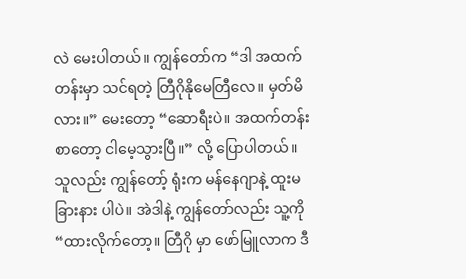လဲ မေးပါတယ်။ ကျွန်တော်က “ဒါ အထက်တန်းမှာ သင်ရတဲ့ တြီဂိုနိုမေတြီလေ။ မှတ်မိလား။” မေးတော့ “ဆောရီးပဲ။ အထက်တန်း စာတော့ ငါမေ့သွားပြီ။” လို့ ပြောပါတယ်။ သူလည်း ကျွန်တော့် ရုံးက မန်နေဂျာနဲ့ ထူးမခြားနား ပါပဲ။ အဲဒါနဲ့ ကျွန်တော်လည်း သူ့ကို “ထားလိုက်တော့။ တြီဂို မှာ ဖော်မြူလာက ဒီ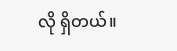လို ရှိတယ်။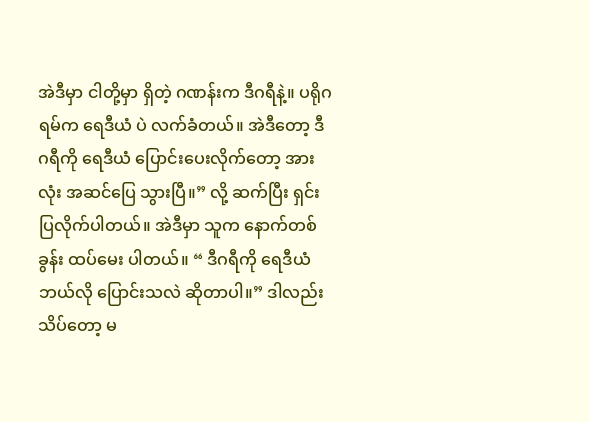အဲဒီမှာ ငါတို့မှာ ရှိတဲ့ ဂဏန်းက ဒီဂရီနဲ့။ ပရိုဂရမ်က ရေဒီယံ ပဲ လက်ခံတယ်။ အဲဒီတော့ ဒီဂရီကို ရေဒီယံ ပြောင်းပေးလိုက်တော့ အားလုံး အဆင်ပြေ သွားပြီ။” လို့ ဆက်ပြီး ရှင်းပြလိုက်ပါတယ်။ အဲဒီမှာ သူက နောက်တစ်ခွန်း ထပ်မေး ပါတယ်။ “ ဒီဂရီကို ရေဒီယံ ဘယ်လို ပြောင်းသလဲ ဆိုတာပါ။” ဒါလည်း သိပ်တော့ မ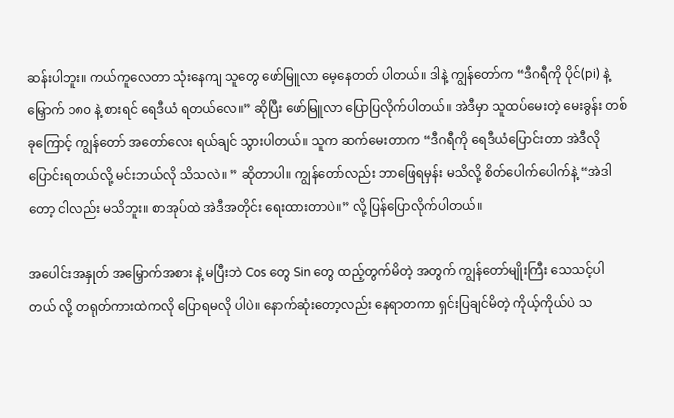ဆန်းပါဘူး။ ကယ်ကူလေတာ သုံးနေကျ သူတွေ ဖော်မြူလာ မေ့နေတတ် ပါတယ်။ ဒါနဲ့ ကျွန်တော်က “ဒီဂရီကို ပိုင်(pi) နဲ့ မြှောက် ၁၈၀ နဲ့ စားရင် ရေဒီယံ ရတယ်လေ။” ဆိုပြီး ဖော်မြူလာ ပြောပြလိုက်ပါတယ်။ အဲဒီမှာ သူထပ်မေးတဲ့ မေးခွန်း တစ်ခုကြောင့် ကျွန်တော် အတော်လေး ရယ်ချင် သွားပါတယ်။ သူက ဆက်မေးတာက “ဒီဂရီကို ရေဒီယံပြောင်းတာ အဲဒီလို ပြောင်းရတယ်လို့ မင်းဘယ်လို သိသလဲ။ ” ဆိုတာပါ။ ကျွန်တော်လည်း ဘာဖြေရမှန်း မသိလို့ စိတ်ပေါက်ပေါက်နဲ့ “အဲဒါတော့ ငါလည်း မသိဘူး။ စာအုပ်ထဲ အဲဒီအတိုင်း ရေးထားတာပဲ။” လို့ ပြန်ပြောလိုက်ပါတယ်။

အပေါင်းအနှုတ် အမြှောက်အစား နဲ့ မပြီးဘဲ Cos တွေ Sin တွေ ထည့်တွက်မိတဲ့ အတွက် ကျွန်တော်မျိုးကြီး သေသင့်ပါတယ် လို့ တရုတ်ကားထဲကလို ပြောရမလို ပါပဲ။ နောက်ဆုံးတော့လည်း နေရာတကာ ရှင်းပြချင်မိတဲ့ ကိုယ့်ကိုယ်ပဲ သ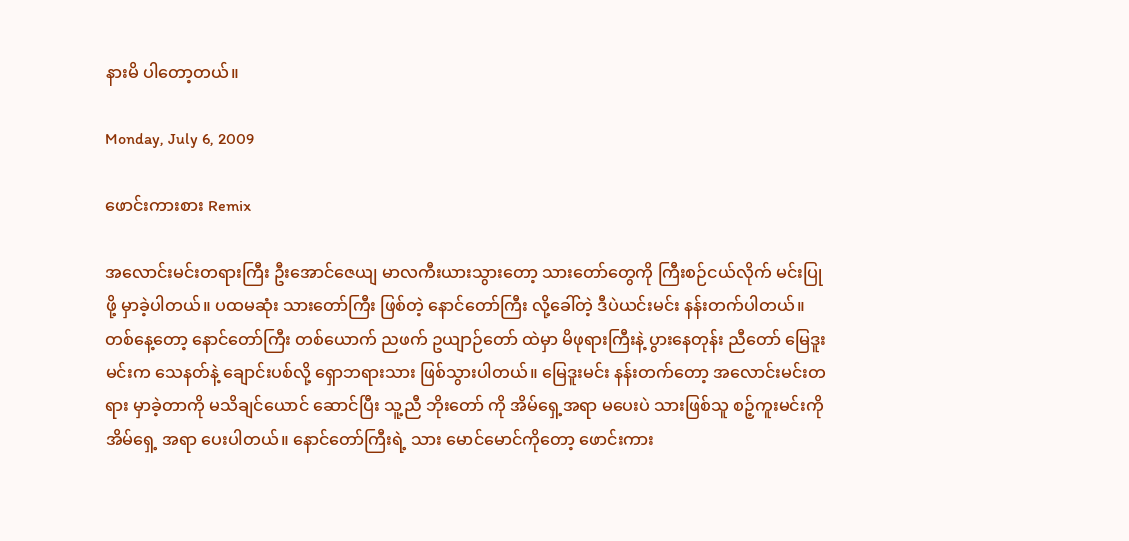နားမိ ပါတော့တယ်။

Monday, July 6, 2009

ဖောင်းကားစား Remix

အလောင်းမင်းတရားကြီး ဦးအောင်ဇေယျ မာလကီးယားသွားတော့ သားတော်တွေကို ကြီးစဉ်ငယ်လိုက် မင်းပြုဖို့ မှာခဲ့ပါတယ်။ ပထမဆုံး သားတော်ကြီး ဖြစ်တဲ့ နောင်တော်ကြီး လို့ခေါ်တဲ့ ဒီပဲယင်းမင်း နန်းတက်ပါတယ်။ တစ်နေ့တော့ နောင်တော်ကြီး တစ်ယောက် ညဖက် ဥယျာဉ်တော် ထဲမှာ မိဖုရားကြီးနဲ့ ပွားနေတုန်း ညီတော် မြေဒူးမင်းက သေနတ်နဲ့ ချောင်းပစ်လို့ ရှောဘရားသား ဖြစ်သွားပါတယ်။ မြေဒူးမင်း နန်းတက်တော့ အလောင်းမင်းတရား မှာခဲ့တာကို မသိချင်ယောင် ဆောင်ပြီး သူ့ညီ ဘိုးတော် ကို အိမ်ရှေ့အရာ မပေးပဲ သားဖြစ်သူ စဉ့်ကူးမင်းကို အိမ်ရှေ့ အရာ ပေးပါတယ်။ နောင်တော်ကြီးရဲ့ သား မောင်မောင်ကိုတော့ ဖောင်းကား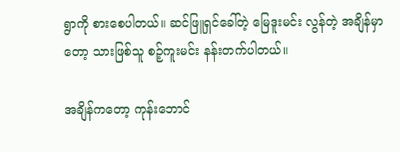ရွာကို စားစေပါတယ်။ ဆင်ဖြူရှင်ခေါ်တဲ့ မြေဒူးမင်း လွန်တဲ့ အချိန်မှာတော့ သားဖြစ်သူ စဉ့်ကူးမင်း နန်းတက်ပါတယ်။

အချိန်ကတော့ ကုန်းဘောင်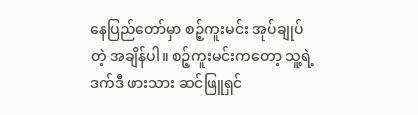နေပြည်တော်မှာ စဉ့်ကူးမင်း အုပ်ချုပ်တဲ့ အချိန်ပါ။ စဉ့်ကူးမင်းကတော့ သူ့ရဲ့ ဒက်ဒီ ဖားသား ဆင်ဖြူရှင်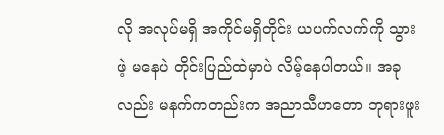လို အလုပ်မရှိ အကိုင်မရှိတိုင်း ယပက်လက်ကို သွားဖဲ့ မနေပဲ တိုင်းပြည်ထဲမှာပဲ လိမ့်နေပါတယ်။ အခုလည်း မနက်ကတည်းက အညာသီဟတော ဘုရားဖူး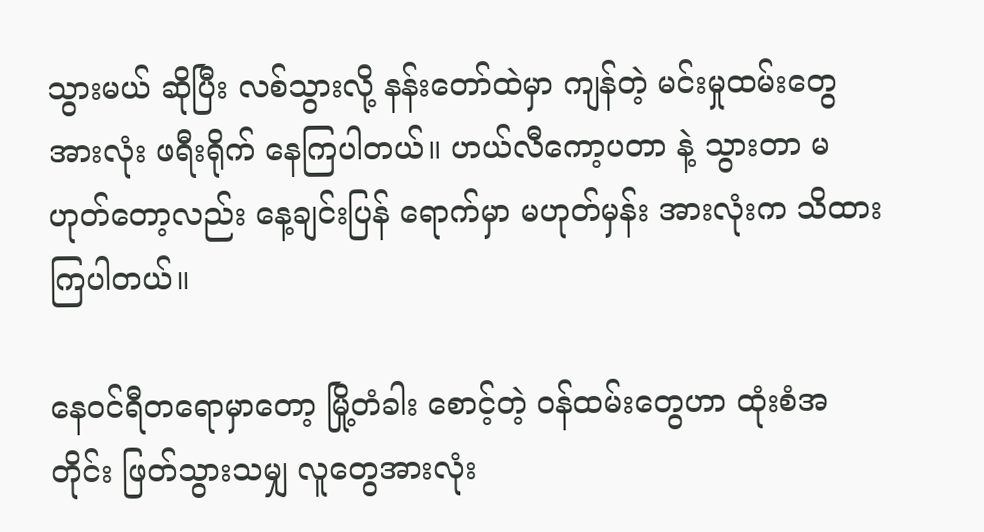သွားမယ် ဆိုပြီး လစ်သွားလို့ နန်းတော်ထဲမှာ ကျန်တဲ့ မင်းမှုထမ်းတွေ အားလုံး ဖရီးရိုက် နေကြပါတယ်။ ဟယ်လီကော့ပတာ နဲ့ သွားတာ မဟုတ်တော့လည်း နေ့ချင်းပြန် ရောက်မှာ မဟုတ်မှန်း အားလုံးက သိထားကြပါတယ်။

နေဝင်ရီတရောမှာတော့ မြို့တံခါး စောင့်တဲ့ ဝန်ထမ်းတွေဟာ ထုံးစံအတိုင်း ဖြတ်သွားသမျှ လူတွေအားလုံး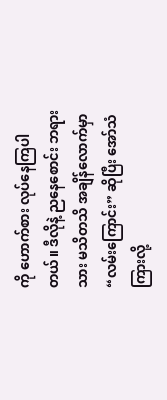ကို ဟောက်စား လုပ်နေကြပါတယ်။ ဒီလိုနဲ့ ညနေစောင်း ဘရားသား မသိတသိ အချိန်လောက်မှာ “လမ်းကြောင်း” ဆိုပြီး အော်သံ ကြားလို့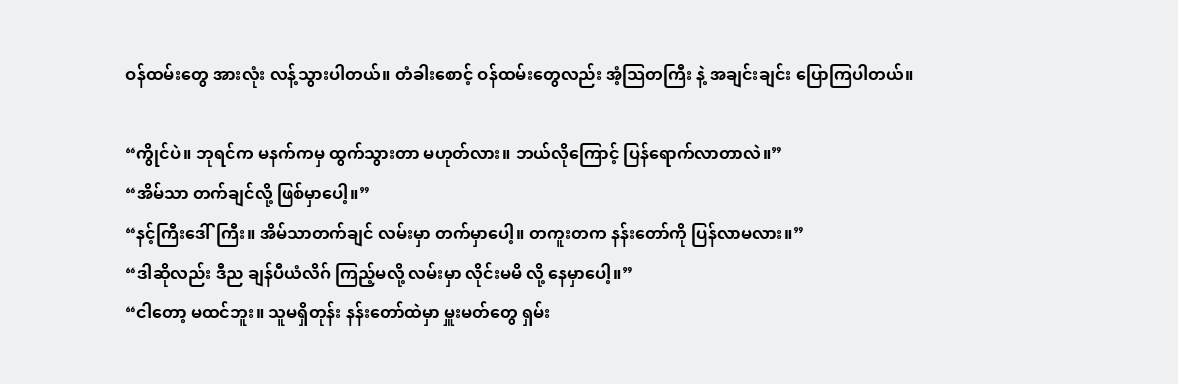ဝန်ထမ်းတွေ အားလုံး လန့်သွားပါတယ်။ တံခါးစောင့် ဝန်ထမ်းတွေလည်း အံ့သြတကြီး နဲ့ အချင်းချင်း ပြောကြပါတယ်။

“ကွိုင်ပဲ။ ဘုရင်က မနက်ကမှ ထွက်သွားတာ မဟုတ်လား။ ဘယ်လိုကြောင့် ပြန်ရောက်လာတာလဲ။”
“အိမ်သာ တက်ချင်လို့ ဖြစ်မှာပေါ့။”
“နင့်ကြီးဒေါ်ကြီး။ အိမ်သာတက်ချင် လမ်းမှာ တက်မှာပေါ့။ တကူးတက နန်းတော်ကို ပြန်လာမလား။”
“ဒါဆိုလည်း ဒီည ချန်ပီယံလိဂ် ကြည့်မလို့ လမ်းမှာ လိုင်းမမိ လို့ နေမှာပေါ့။”
“ငါတော့ မထင်ဘူး။ သူမရှိတုန်း နန်းတော်ထဲမှာ မှူးမတ်တွေ ရှမ်း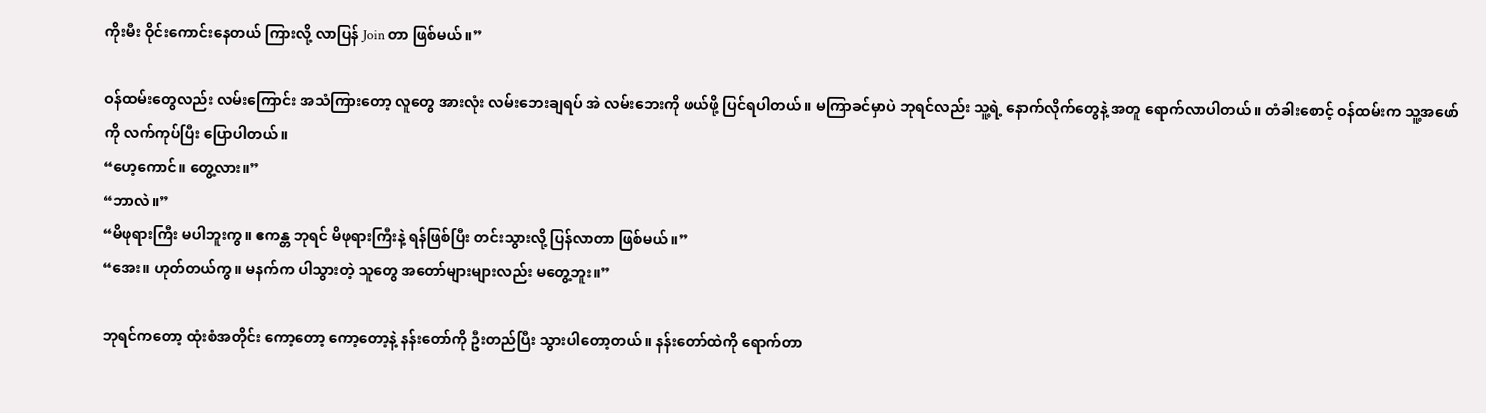ကိုးမီး ဝိုင်းကောင်းနေတယ် ကြားလို့ လာပြန် Join တာ ဖြစ်မယ်။”

ဝန်ထမ်းတွေလည်း လမ်းကြောင်း အသံကြားတော့ လူတွေ အားလုံး လမ်းဘေးချရပ် အဲ လမ်းဘေးကို ဖယ်ဖို့ ပြင်ရပါတယ်။ မကြာခင်မှာပဲ ဘုရင်လည်း သူ့ရဲ့ နောက်လိုက်တွေနဲ့ အတူ ရောက်လာပါတယ်။ တံခါးစောင့် ဝန်ထမ်းက သူ့အဖော်ကို လက်ကုပ်ပြီး ပြောပါတယ်။
“ဟေ့ကောင်။ တွေ့လား။”
“ဘာလဲ။”
“မိဖုရားကြီး မပါဘူးကွ။ ဧကန္တ ဘုရင် မိဖုရားကြီးနဲ့ ရန်ဖြစ်ပြီး တင်းသွားလို့ ပြန်လာတာ ဖြစ်မယ်။”
“အေး။ ဟုတ်တယ်ကွ။ မနက်က ပါသွားတဲ့ သူတွေ အတော်များများလည်း မတွေ့ဘူး။”

ဘုရင်ကတော့ ထုံးစံအတိုင်း ကော့တော့ ကော့တော့နဲ့ နန်းတော်ကို ဦးတည်ပြီး သွားပါတော့တယ်။ နန်းတော်ထဲကို ရောက်တာ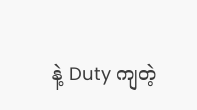နဲ့ Duty ကျတဲ့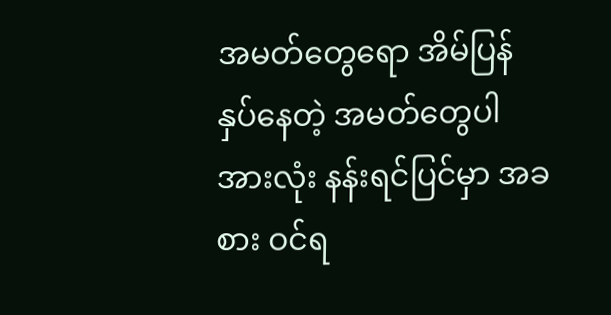အမတ်တွေရော အိမ်ပြန်နှပ်နေတဲ့ အမတ်တွေပါ အားလုံး နန်းရင်ပြင်မှာ အခစား ဝင်ရ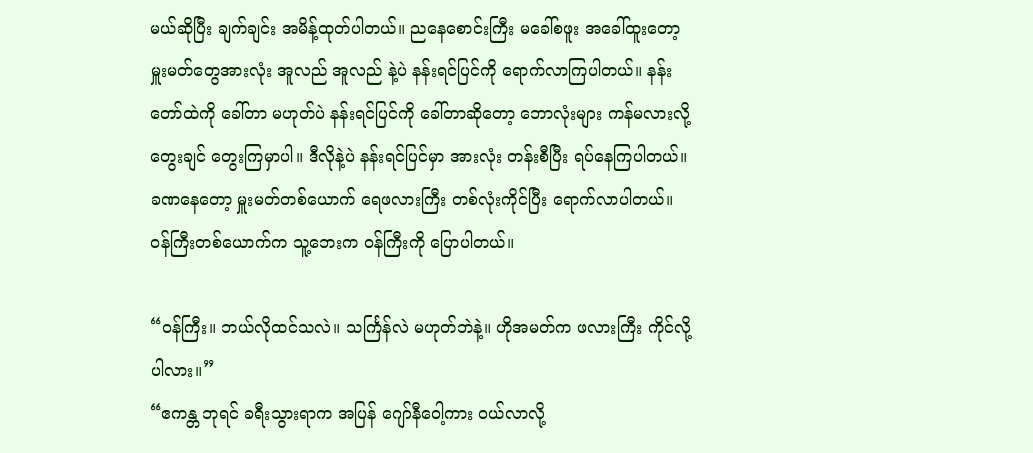မယ်ဆိုပြီး ချက်ချင်း အမိန့်ထုတ်ပါတယ်။ ညနေစောင်းကြီး မခေါ်စဖူး အခေါ်ထူးတော့ မှူးမတ်တွေအားလုံး အူလည် အူလည် နဲ့ပဲ နန်းရင်ပြင်ကို ရောက်လာကြပါတယ်။ နန်းတော်ထဲကို ခေါ်တာ မဟုတ်ပဲ နန်းရင်ပြင်ကို ခေါ်တာဆိုတော့ ဘောလုံးများ ကန်မလားလို့ တွေးချင် တွေးကြမှာပါ။ ဒီလိုနဲ့ပဲ နန်းရင်ပြင်မှာ အားလုံး တန်းစီပြီး ရပ်နေကြပါတယ်။ ခဏနေတော့ မှူးမတ်တစ်ယောက် ရေဖလားကြီး တစ်လုံးကိုင်ပြီး ရောက်လာပါတယ်။ ဝန်ကြီးတစ်ယောက်က သူ့ဘေးက ဝန်ကြီးကို ပြောပါတယ်။

“ဝန်ကြီး။ ဘယ်လိုထင်သလဲ။ သင်္ကြန်လဲ မဟုတ်ဘဲနဲ့။ ဟိုအမတ်က ဖလားကြီး ကိုင်လို့ပါလား။”
“ဧကန္တ ဘုရင် ခရီးသွားရာက အပြန် ဂျော်နီဝေါ့ကား ဝယ်လာလို့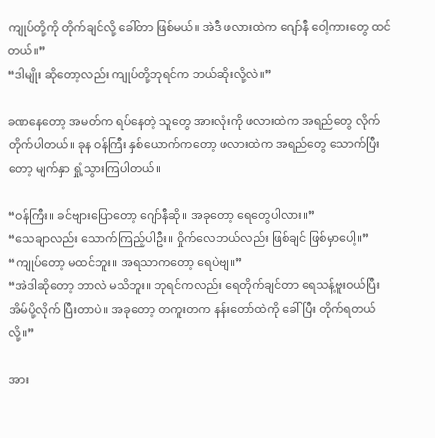ကျုပ်တို့ကို တိုက်ချင်လို့ ခေါ်တာ ဖြစ်မယ်။ အဲဒီ ဖလားထဲက ဂျော်နီ ဝေါ့ကားတွေ ထင်တယ်။”
“ဒါမျိုး ဆိုတော့လည်း ကျုပ်တို့ဘုရင်က ဘယ်ဆိုးလို့လဲ။”

ခဏနေတော့ အမတ်က ရပ်နေတဲ့ သူတွေ အားလုံးကို ဖလားထဲက အရည်တွေ လိုက်တိုက်ပါတယ်။ ခုန ဝန်ကြီး နှစ်ယောက်ကတော့ ဖလားထဲက အရည်တွေ သောက်ပြီးတော့ မျက်နှာ ရှုံ့သွားကြပါတယ်။

“ဝန်ကြီး။ ခင်ဗျားပြောတော့ ဂျော်နီဆို။ အခုတော့ ရေတွေပါလား။”
“သေချာလည်း သောက်ကြည့်ပါဦး။ ဝှိုက်လေဘယ်လည်း ဖြစ်ချင် ဖြစ်မှာပေါ့။”
“ကျုပ်တော့ မထင်ဘူး။ အရသာကတော့ ရေပဲဗျ။”
“အဲဒါဆိုတော့ ဘာလဲ မသိဘူး။ ဘုရင်ကလည်း ရေတိုက်ချင်တာ ရေသန့်ဗူးဝယ်ပြီး အိမ်ပို့လိုက် ပြီးတာပဲ။ အခုတော့ တကူးတက နန်းတော်ထဲကို ခေါ်ပြီး တိုက်ရတယ်လို့။”

အား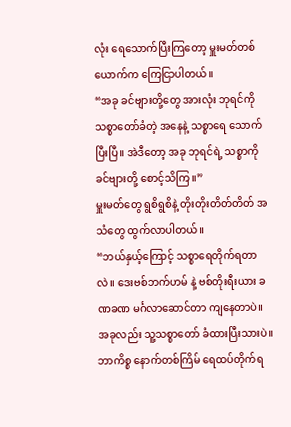လုံး ရေသောက်ပြီးကြတော့ မှူးမတ်တစ်ယောက်က ကြေငြာပါတယ်။
“အခု ခင်ဗျားတို့တွေ အားလုံး ဘုရင်ကို သစ္စာတော်ခံတဲ့ အနေနဲ့ သစ္စာရေ သောက်ပြီးပြီ။ အဲဒီတော့ အခု ဘုရင်ရဲ့ သစ္စာကို ခင်ဗျားတို့ စောင့်သိကြ။”
မှူးမတ်တွေ ရွစိရွစိနဲ့ တိုးတိုးတိတ်တိတ် အသံတွေ ထွက်လာပါတယ်။
“ဘယ်နှယ့်ကြောင့် သစ္စာရေတိုက်ရတာလဲ။ ဒေးဗစ်ဘက်ဟမ် နဲ့ ဗစ်တိုးရီးယား ခဏခဏ မင်္ဂလာဆောင်တာ ကျနေတာပဲ။ အခုလည်း သူ့သစ္စာတော် ခံထားပြီးသားပဲ။ ဘာကိစ္စ နောက်တစ်ကြိမ် ရေထပ်တိုက်ရ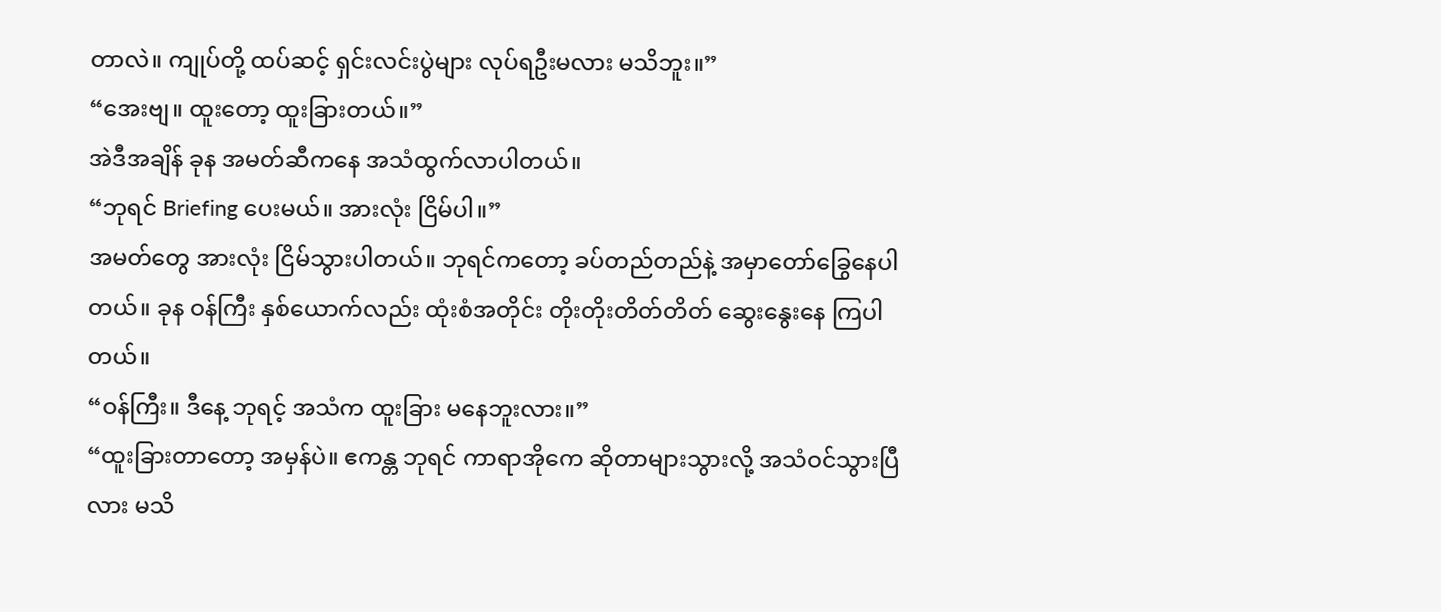တာလဲ။ ကျုပ်တို့ ထပ်ဆင့် ရှင်းလင်းပွဲများ လုပ်ရဦးမလား မသိဘူး။”
“အေးဗျ။ ထူးတော့ ထူးခြားတယ်။”
အဲဒီအချိန် ခုန အမတ်ဆီကနေ အသံထွက်လာပါတယ်။
“ဘုရင် Briefing ပေးမယ်။ အားလုံး ငြိမ်ပါ။”
အမတ်တွေ အားလုံး ငြိမ်သွားပါတယ်။ ဘုရင်ကတော့ ခပ်တည်တည်နဲ့ အမှာတော်ခြွေနေပါတယ်။ ခုန ဝန်ကြီး နှစ်ယောက်လည်း ထုံးစံအတိုင်း တိုးတိုးတိတ်တိတ် ဆွေးနွေးနေ ကြပါတယ်။
“ဝန်ကြီး။ ဒီနေ့ ဘုရင့် အသံက ထူးခြား မနေဘူးလား။”
“ထူးခြားတာတော့ အမှန်ပဲ။ ဧကန္တ ဘုရင် ကာရာအိုကေ ဆိုတာများသွားလို့ အသံဝင်သွားပြီလား မသိ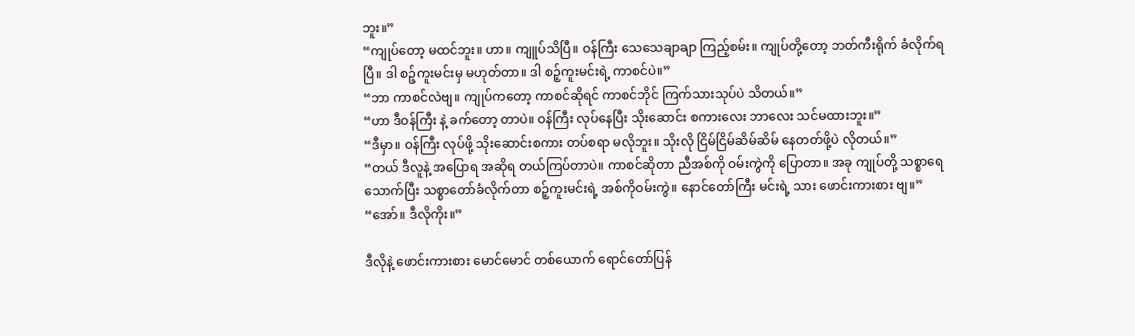ဘူး။”
“ကျုပ်တော့ မထင်ဘူး။ ဟာ။ ကျူပ်သိပြီ။ ဝန်ကြီး သေသေချာချာ ကြည့်စမ်း။ ကျုပ်တို့တော့ ဘတ်ကီးရိုက် ခံလိုက်ရပြီ။ ဒါ စဉ့်ကူးမင်းမှ မဟုတ်တာ။ ဒါ စဉ့်ကူးမင်းရဲ့ ကာစင်ပဲ။”
“ဘာ ကာစင်လဲဗျ။ ကျုပ်ကတော့ ကာစင်ဆိုရင် ကာစင်ဘိုင် ကြက်သားသုပ်ပဲ သိတယ်။”
“ဟာ ဒီဝန်ကြီး နဲ့ ခက်တော့ တာပဲ။ ဝန်ကြီး လုပ်နေပြီး သိုးဆောင်း စကားလေး ဘာလေး သင်မထားဘူး။”
“ဒီမှာ။ ဝန်ကြီး လုပ်ဖို့ သိုးဆောင်းစကား တပ်စရာ မလိုဘူး။ သိုးလို ငြိမ်ငြိမ်ဆိမ်ဆိမ် နေတတ်ဖို့ပဲ လိုတယ်။”
“တယ် ဒီလူနဲ့ အပြောရ အဆိုရ တယ်ကြပ်တာပဲ။ ကာစင်ဆိုတာ ညီအစ်ကို ဝမ်းကွဲကို ပြောတာ။ အခု ကျုပ်တို့ သစ္စာရေသောက်ပြီး သစ္စာတော်ခံလိုက်တာ စဉ့်ကူးမင်းရဲ့ အစ်ကိုဝမ်းကွဲ။ နောင်တော်ကြီး မင်းရဲ့ သား ဖောင်းကားစား ဗျ။”
“အော်။ ဒီလိုကိုး။”

ဒီလိုနဲ့ ဖောင်းကားစား မောင်မောင် တစ်ယောက် ရောင်တော်ပြန်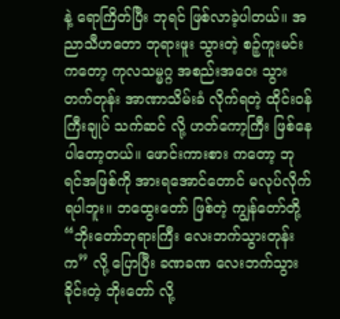နဲ့ ရောကြိတ်ပြီး ဘုရင် ဖြစ်လာခဲ့ပါတယ်။ အညာသီဟတော ဘုရားဖူး သွားတဲ့ စဉ့်ကူးမင်းကတော့ ကုလသမ္မဂ္ဂ အစည်းအဝေး သွားတက်တုန်း အာဏာသိမ်းခံ လိုက်ရတဲ့ ထိုင်းဝန်ကြီးချုပ် သက်ဆင် လို့ ဟတ်ကော့ကြီး ဖြစ်နေပါတော့တယ်။ ဖောင်းကားစား ကတော့ ဘုရင်အဖြစ်ကို အားရအောင်တောင် မလုပ်လိုက်ရပါဘူး။ ဘထွေးတော် ဖြစ်တဲ့ ကျွန်တော်တို့ “ဘိုးတော်ဘုရားကြီး လေးဘက်သွားတုန်းက” လို့ ပြောပြီး ခဏခဏ လေးဘက်သွား ခိုင်းတဲ့ ဘိုးတော် လို့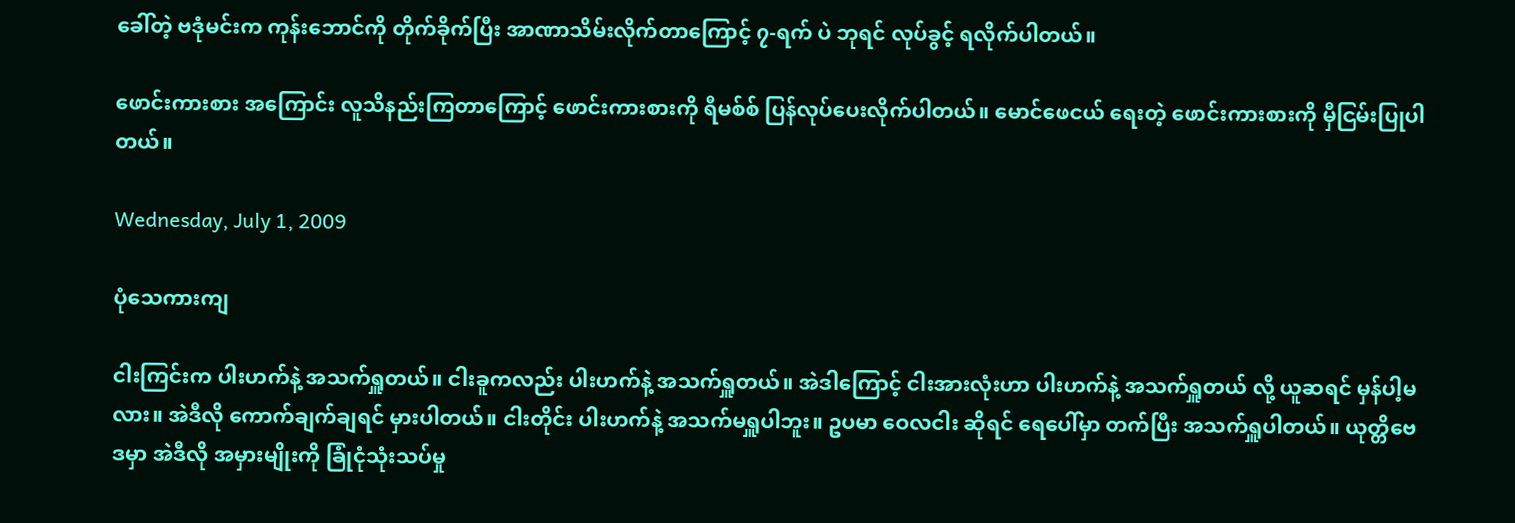ခေါ်တဲ့ ဗဒုံမင်းက ကုန်းဘောင်ကို တိုက်ခိုက်ပြီး အာဏာသိမ်းလိုက်တာကြောင့် ၇-ရက် ပဲ ဘုရင် လုပ်ခွင့် ရလိုက်ပါတယ်။

ဖောင်းကားစား အကြောင်း လူသိနည်းကြတာကြောင့် ဖောင်းကားစားကို ရီမစ်စ် ပြန်လုပ်ပေးလိုက်ပါတယ်။ မောင်ဖေငယ် ရေးတဲ့ ဖောင်းကားစားကို မှီငြမ်းပြုပါတယ်။

Wednesday, July 1, 2009

ပုံသေကားကျ

ငါးကြင်းက ပါးဟက်နဲ့ အသက်ရှူတယ်။ ငါးခူကလည်း ပါးဟက်နဲ့ အသက်ရှူတယ်။ အဲဒါကြောင့် ငါးအားလုံးဟာ ပါးဟက်နဲ့ အသက်ရှူတယ် လို့ ယူဆရင် မှန်ပါ့မလား။ အဲဒီလို ကောက်ချက်ချရင် မှားပါတယ်။ ငါးတိုင်း ပါးဟက်နဲ့ အသက်မရှူပါဘူး။ ဥပမာ ဝေလငါး ဆိုရင် ရေပေါ်မှာ တက်ပြီး အသက်ရှူပါတယ်။ ယုတ္တိဗေဒမှာ အဲဒီလို အမှားမျိုးကို ခြုံငုံသုံးသပ်မှု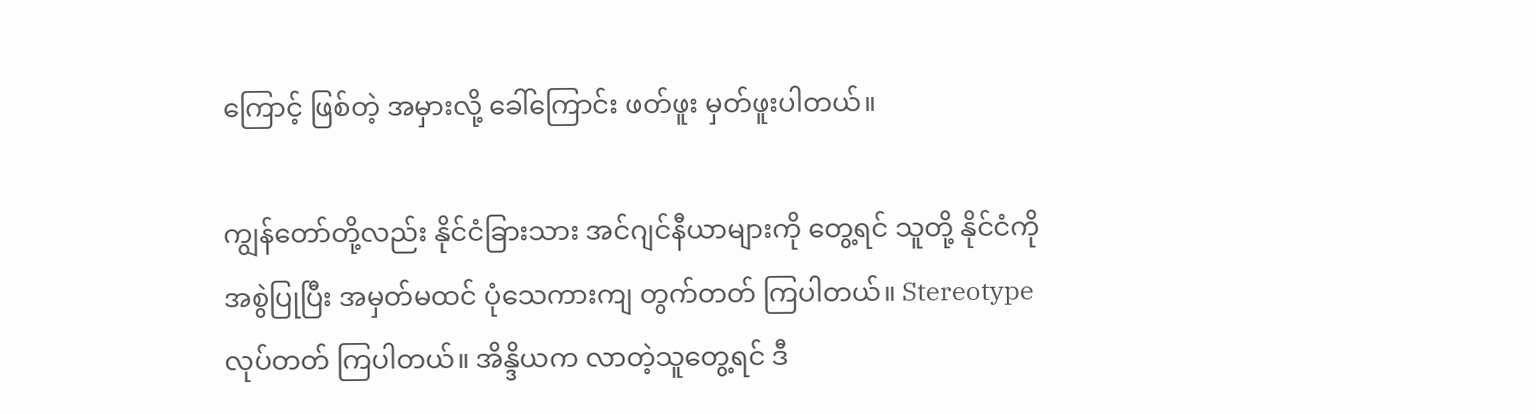ကြောင့် ဖြစ်တဲ့ အမှားလို့ ခေါ်ကြောင်း ဖတ်ဖူး မှတ်ဖူးပါတယ်။

ကျွန်တော်တို့လည်း နိုင်ငံခြားသား အင်ဂျင်နီယာများကို တွေ့ရင် သူတို့ နိုင်ငံကို အစွဲပြုပြီး အမှတ်မထင် ပုံသေကားကျ တွက်တတ် ကြပါတယ်။ Stereotype လုပ်တတ် ကြပါတယ်။ အိန္ဒိယက လာတဲ့သူတွေ့ရင် ဒီ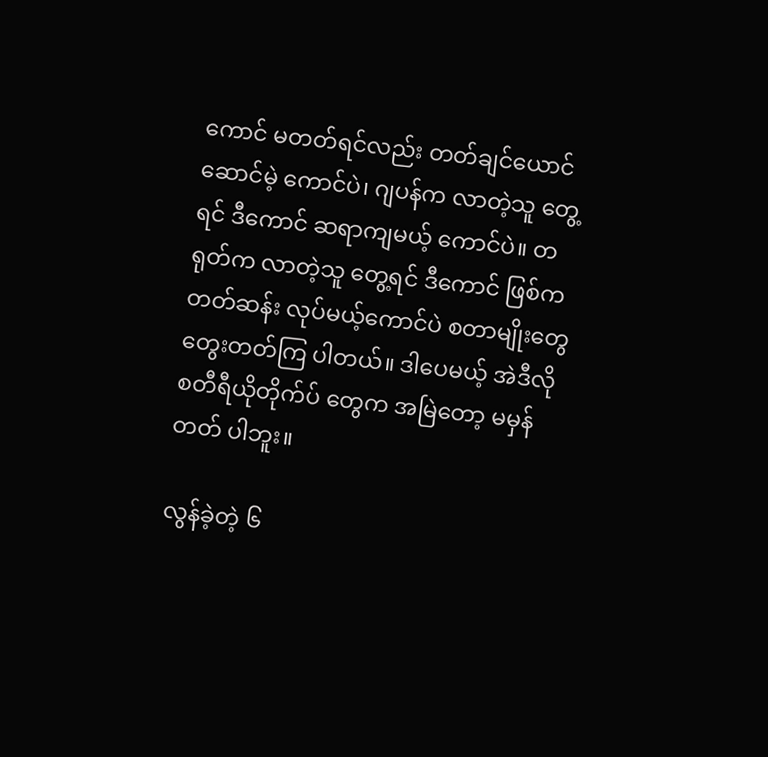ကောင် မတတ်ရင်လည်း တတ်ချင်ယောင်ဆောင်မဲ့ ကောင်ပဲ၊ ဂျပန်က လာတဲ့သူ တွေ့ရင် ဒီကောင် ဆရာကျမယ့် ကောင်ပဲ။ တရုတ်က လာတဲ့သူ တွေ့ရင် ဒီကောင် ဖြစ်ကတတ်ဆန်း လုပ်မယ့်ကောင်ပဲ စတာမျိုးတွေ တွေးတတ်ကြ ပါတယ်။ ဒါပေမယ့် အဲဒီလို စတီရီယိုတိုက်ပ် တွေက အမြဲတော့ မမှန်တတ် ပါဘူး။

လွန်ခဲ့တဲ့ ၆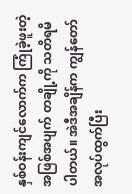နှစ်ဝန်းကျင်လောက်က ကြုံခဲ့ဖူးတဲ့ အဖြစ်အပျက် တချို့ကို သတိရမိပါတယ်။ အဲဒီအချိန်က ကျွန်တော် အလုပ်ထွက်ပြီး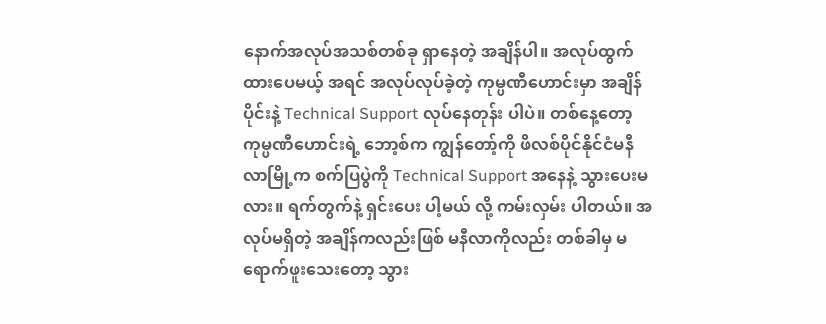နောက်အလုပ်အသစ်တစ်ခု ရှာနေတဲ့ အချိန်ပါ။ အလုပ်ထွက် ထားပေမယ့် အရင် အလုပ်လုပ်ခဲ့တဲ့ ကုမ္ပဏီဟောင်းမှာ အချိန်ပိုင်းနဲ့ Technical Support လုပ်နေတုန်း ပါပဲ။ တစ်နေ့တော့ ကုမ္ပဏီဟောင်းရဲ့ ဘော့စ်က ကျွန်တော့်ကို ဖိလစ်ပိုင်နိုင်ငံမနီလာမြို့က စက်ပြပွဲကို Technical Support အနေနဲ့ သွားပေးမလား။ ရက်တွက်နဲ့ ရှင်းပေး ပါ့မယ် လို့ ကမ်းလှမ်း ပါတယ်။ အလုပ်မရှိတဲ့ အချိန်ကလည်းဖြစ် မနီလာကိုလည်း တစ်ခါမှ မရောက်ဖူးသေးတော့ သွား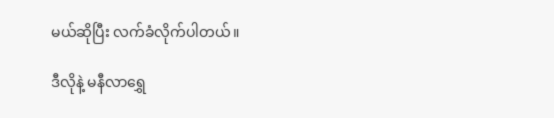မယ်ဆိုပြီး လက်ခံလိုက်ပါတယ်။

ဒီလိုနဲ့ မနီလာရွှေ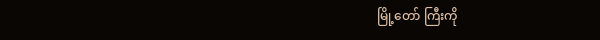မြို့တော် ကြီးကို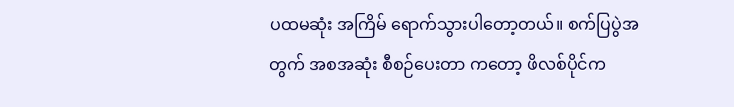ပထမဆုံး အကြိမ် ရောက်သွားပါတော့တယ်။ စက်ပြပွဲအတွက် အစအဆုံး စီစဉ်ပေးတာ ကတော့ ဖိလစ်ပိုင်က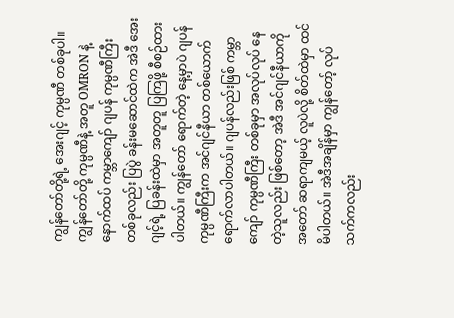ကျွန်တော်တို့ရဲ့ အေးဂျင့် ကုမ္ပဏီ တစ်ခုပါ။ ကျွန်တော်တို့ ကုမ္ပဏီနဲ့ အတူ OMRON နဲ့ နောက်ထပ် ကမ္ဘာကျော် ဂျပန် ကုမ္ပဏီကြီး တစ်ခုလည်း ပြပွဲ ခန်းမဆောင်ထဲက အဲဒီ အေးဂျင့်ရဲ့ ပြခန်းထဲမှာ အတူတူ ပြကြဖို့ စီစဉ်ထားပါတယ်။ ကျွန်တော် ရောက်တဲ့ နေ့မှာပဲ ဂျပန် ကုမ္ပဏီကြီးက အင်ဂျင်နီယာ တစ်ယောက် ရောက်လာပါတယ်။ ဂျပန်လည်းဖြစ် ကမ္ဘာကျော် ကုမ္ပဏီကြီး တစ်ခုမှာ အလုပ်လုပ် နေတဲ့သူလည်း ဖြစ်တော့ အဲဒီ အင်ဂျင်နီယာကို အတော် ဆရာကျမယ့် လူပဲလို့ စိတ်ထဲမှာ ထင်မိပါတယ်။ အဲဒီအချိန်မှာ ကျွန်တော့် လုပ်သက်ကလည်း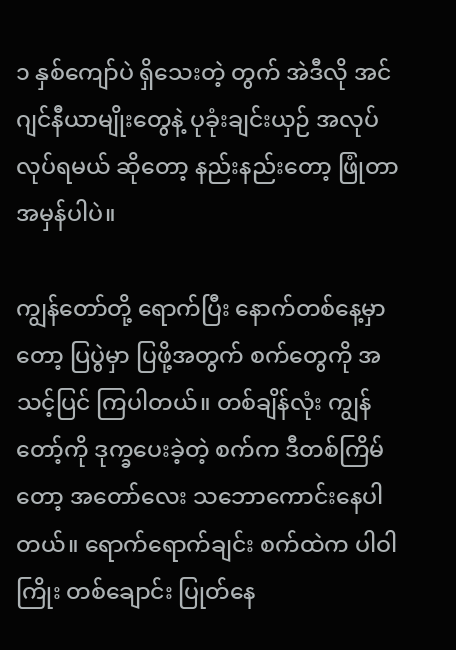၁ နှစ်ကျော်ပဲ ရှိသေးတဲ့ တွက် အဲဒီလို အင်ဂျင်နီယာမျိုးတွေနဲ့ ပုခုံးချင်းယှဉ် အလုပ်လုပ်ရမယ် ဆိုတော့ နည်းနည်းတော့ ဖြုံတာ အမှန်ပါပဲ။

ကျွန်တော်တို့ ရောက်ပြီး နောက်တစ်နေ့မှာတော့ ပြပွဲမှာ ပြဖို့အတွက် စက်တွေကို အသင့်ပြင် ကြပါတယ်။ တစ်ချိန်လုံး ကျွန်တော့်ကို ဒုက္ခပေးခဲ့တဲ့ စက်က ဒီတစ်ကြိမ်တော့ အတော်လေး သဘောကောင်းနေပါတယ်။ ရောက်ရောက်ချင်း စက်ထဲက ပါဝါကြိုး တစ်ချောင်း ပြုတ်နေ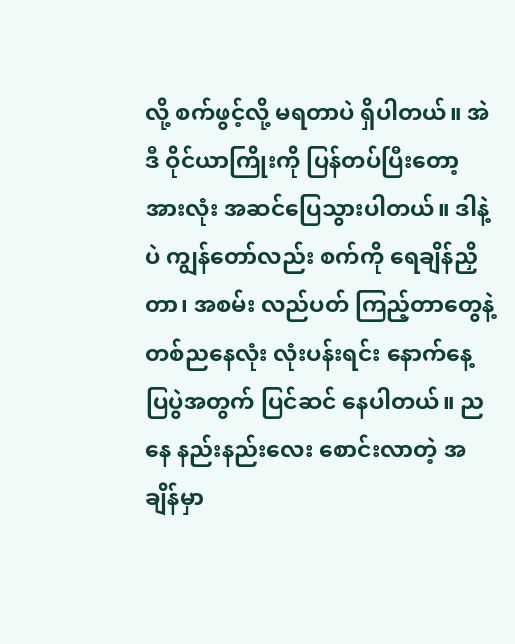လို့ စက်ဖွင့်လို့ မရတာပဲ ရှိပါတယ်။ အဲဒီ ဝိုင်ယာကြိုးကို ပြန်တပ်ပြီးတော့ အားလုံး အဆင်ပြေသွားပါတယ်။ ဒါနဲ့ပဲ ကျွန်တော်လည်း စက်ကို ရေချိန်ညှိတာ၊ အစမ်း လည်ပတ် ကြည့်တာတွေနဲ့ တစ်ညနေလုံး လုံးပန်းရင်း နောက်နေ့ ပြပွဲအတွက် ပြင်ဆင် နေပါတယ်။ ညနေ နည်းနည်းလေး စောင်းလာတဲ့ အချိန်မှာ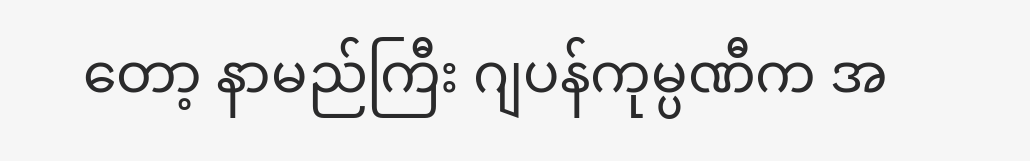တော့ နာမည်ကြီး ဂျပန်ကုမ္ပဏီက အ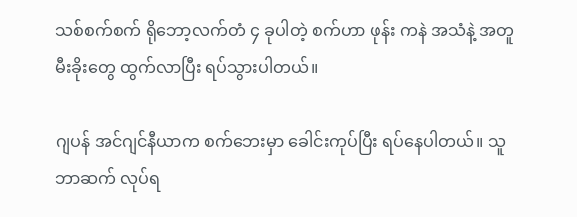သစ်စက်စက် ရိုဘော့လက်တံ ၄ ခုပါတဲ့ စက်ဟာ ဖုန်း ကနဲ အသံနဲ့ အတူ မီးခိုးတွေ ထွက်လာပြီး ရပ်သွားပါတယ်။

ဂျပန် အင်ဂျင်နီယာက စက်ဘေးမှာ ခေါင်းကုပ်ပြီး ရပ်နေပါတယ်။ သူဘာဆက် လုပ်ရ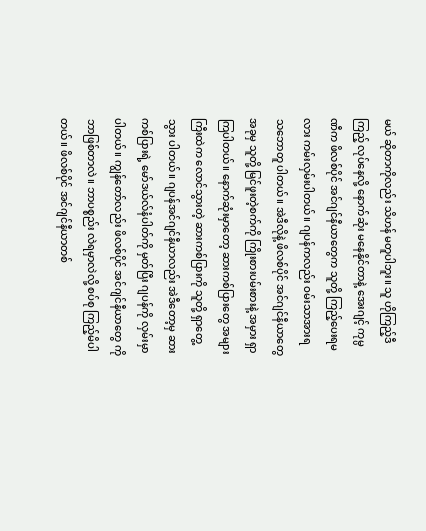မယ် ဆိုတာကိုလည်း သိဟန် မတူပါဘူး။ သူ ဟိုကြည့်ဒီကြည့် လုပ်နေလို့ နောက်ဆုံး မနေနိုင်တာနဲ့ အေးဂျင့် ကုမ္ပဏီက ဖိလစ်ပိုင် အင်ဂျင်နီယာတွေက သူတို့ ကြည့်ပေးရမလား ကမ်းလှမ်းပါတယ်။ ဂျပန်ကလည်း ဝမ်းသာအားရ သဘောတူ ပါတယ်။ အဲဒီလိုနဲ့ ဖိလစ်ပိုင် အင်ဂျင်နီယာတွေ အခုမှ သူတို့ မြင်ဖူးတဲ့စက်ကို ကြိုးစားပမ်းစားနဲ့ အမှား ရှာကြပါတယ်။ နောက်ဆုံးမှာတော့ ဆားကစ်ပြားတွေ အများကြီးထဲက လောင်သွားတဲ့ ဆားကစ်ပြားကို သူတို့ ရှာတွေ့သွား ပါတယ်။ ဂျပန်အင်ဂျင်နီယာလည်း အဲဒီတော့မှ ဆားကစ်ပြားရဲ့ မော်ဒယ်လ်နံပါတ်ကို မှတ်ပြီး ဂျပန်ကို လှမ်းမှာပါတယ်။ ကျွန်တော်လည်း ဖိလစ်ပိုင် အင်ဂျင်နီယာတွေ ကို ဘာဖြစ်တာလဲ။ ဘာပစ္စည်း လဲရမှာလဲလို့ စပ်စု ကြည့်မိပါတယ်။ ဖိလစ်ပိုင် အင်ဂျင်နီယာတစ်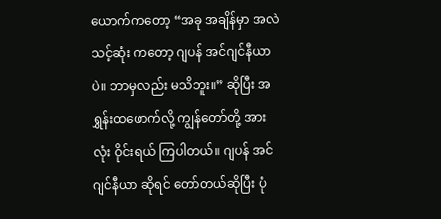ယောက်ကတော့ “အခု အချိန်မှာ အလဲသင့်ဆုံး ကတော့ ဂျပန် အင်ဂျင်နီယာပဲ။ ဘာမှလည်း မသိဘူး။” ဆိုပြီး အရွှန်းထဖောက်လို့ ကျွန်တော်တို့ အားလုံး ဝိုင်းရယ် ကြပါတယ်။ ဂျပန် အင်ဂျင်နီယာ ဆိုရင် တော်တယ်ဆိုပြီး ပုံ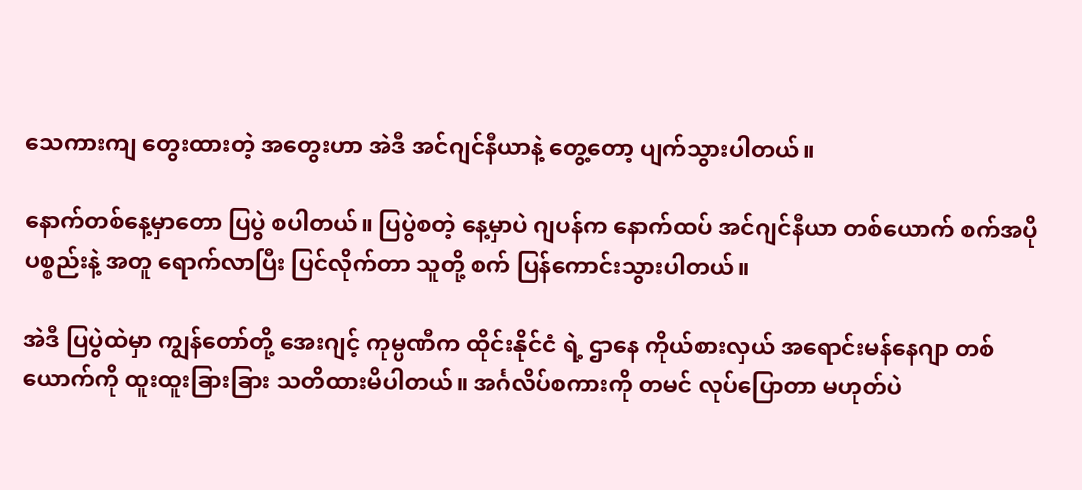သေကားကျ တွေးထားတဲ့ အတွေးဟာ အဲဒီ အင်ဂျင်နီယာနဲ့ တွေ့တော့ ပျက်သွားပါတယ်။

နောက်တစ်နေ့မှာတော ပြပွဲ စပါတယ်။ ပြပွဲစတဲ့ နေ့မှာပဲ ဂျပန်က နောက်ထပ် အင်ဂျင်နီယာ တစ်ယောက် စက်အပို ပစ္စည်းနဲ့ အတူ ရောက်လာပြီး ပြင်လိုက်တာ သူတို့ စက် ပြန်ကောင်းသွားပါတယ်။

အဲဒီ ပြပွဲထဲမှာ ကျွန်တော်တို့ အေးဂျင့် ကုမ္ပဏီက ထိုင်းနိုင်ငံ ရဲ့ ဌာနေ ကိုယ်စားလှယ် အရောင်းမန်နေဂျာ တစ်ယောက်ကို ထူးထူးခြားခြား သတိထားမိပါတယ်။ အင်္ဂလိပ်စကားကို တမင် လုပ်ပြောတာ မဟုတ်ပဲ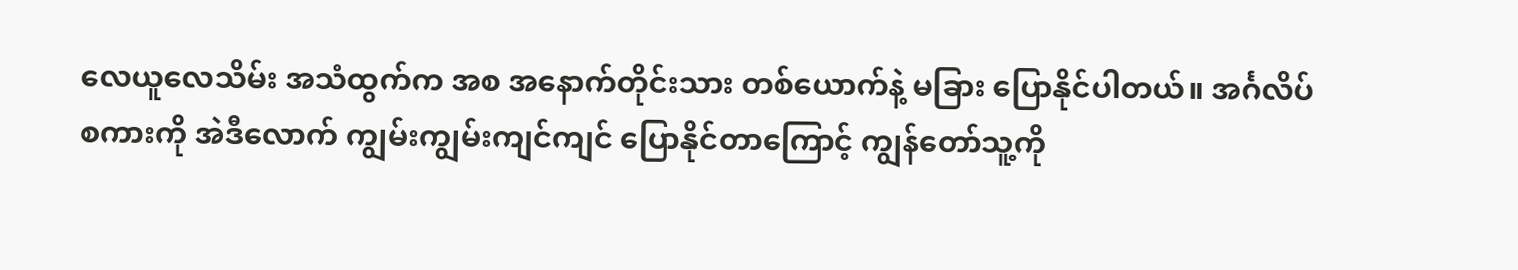လေယူလေသိမ်း အသံထွက်က အစ အနောက်တိုင်းသား တစ်ယောက်နဲ့ မခြား ပြောနိုင်ပါတယ်။ အင်္ဂလိပ်စကားကို အဲဒီလောက် ကျွမ်းကျွမ်းကျင်ကျင် ပြောနိုင်တာကြောင့် ကျွန်တော်သူ့ကို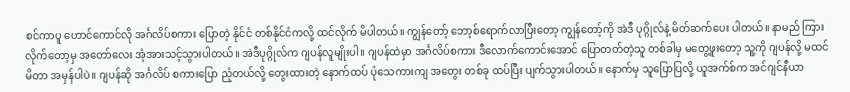စင်ကာပူ ဟောင်ကောင်လို အင်္ဂလိပ်စကား ပြောတဲ့ နိုင်ငံ တစ်နိုင်ငံကလို့ ထင်လိုက် မိပါတယ်။ ကျွန်တော့် ဘော့စ်ရောက်လာပြီးတော့ ကျွန်တော့်ကို အဲဒီ ပုဂ္ဂိုလ်နဲ့ မိတ်ဆက်ပေး ပါတယ်။ နာမည် ကြားလိုက်တော့မှ အတော်လေး အံ့အားသင့်သွားပါတယ်။ အဲဒီပုဂ္ဂိုလ်က ဂျပန်လူမျိုးပါ။ ဂျပန်ထဲမှာ အင်္ဂလိပ်စကား ဒီလောက်ကောင်းအောင် ပြောတတ်တဲ့သူ တစ်ခါမှ မတွေ့ဖူးတော့ သူ့ကို ဂျပန်လို့ မထင်မိတာ အမှန်ပါပဲ။ ဂျပန်ဆို အင်္ဂလိပ် စကားပြော ညံ့တယ်လို့ တွေးထားတဲ့ နောက်ထပ် ပုံသေကားကျ အတွေး တစ်ခု ထပ်ပြီး ပျက်သွားပါတယ်။ နောက်မှ သူပြောပြလို့ ယူအက်စ်က အင်ဂျင်နီယာ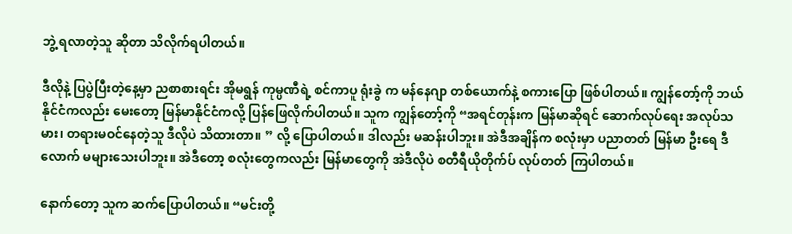ဘွဲ့ ရလာတဲ့သူ ဆိုတာ သိလိုက်ရပါတယ်။

ဒီလိုနဲ့ ပြပွဲပြီးတဲ့နေ့မှာ ညစာစားရင်း အိုမရွန် ကုမ္ပဏီရဲ့ စင်ကာပူ ရုံးခွဲ က မန်နေဂျာ တစ်ယောက်နဲ့ စကားပြော ဖြစ်ပါတယ်။ ကျွန်တော့်ကို ဘယ်နိုင်ငံကလည်း မေးတော့ မြန်မာနိုင်ငံကလို့ ပြန်ဖြေလိုက်ပါတယ်။ သူက ကျွန်တော့်ကို “အရင်တုန်းက မြန်မာဆိုရင် ဆောက်လုပ်ရေး အလုပ်သမား၊ တရားမဝင်နေတဲ့သူ ဒီလိုပဲ သိထားတာ။ ” လို့ ပြောပါတယ်။ ဒါလည်း မဆန်းပါဘူး။ အဲဒီအချိန်က စလုံးမှာ ပညာတတ် မြန်မာ ဦးရေ ဒီလောက် မများသေးပါဘူး။ အဲဒီတော့ စလုံးတွေကလည်း မြန်မာတွေကို အဲဒီလိုပဲ စတီရီယိုတိုက်ပ် လုပ်တတ် ကြပါတယ်။

နောက်တော့ သူက ဆက်ပြောပါတယ်။ “မင်းတို့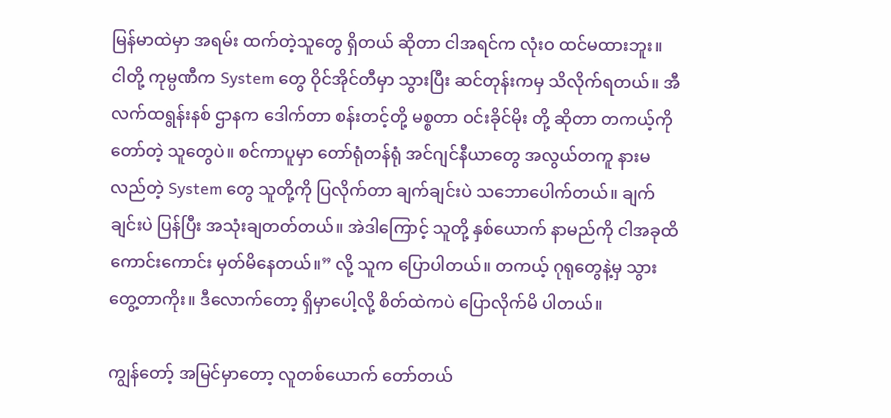မြန်မာထဲမှာ အရမ်း ထက်တဲ့သူတွေ ရှိတယ် ဆိုတာ ငါအရင်က လုံးဝ ထင်မထားဘူး။ ငါတို့ ကုမ္ပဏီက System တွေ ဝိုင်အိုင်တီမှာ သွားပြီး ဆင်တုန်းကမှ သိလိုက်ရတယ်။ အီလက်ထရွန်းနစ် ဌာနက ဒေါက်တာ စန်းတင့်တို့ မစ္စတာ ဝင်းခိုင်မိုး တို့ ဆိုတာ တကယ့်ကို တော်တဲ့ သူတွေပဲ။ စင်ကာပူမှာ တော်ရုံတန်ရုံ အင်ဂျင်နီယာတွေ အလွယ်တကူ နားမလည်တဲ့ System တွေ သူတို့ကို ပြလိုက်တာ ချက်ချင်းပဲ သဘောပေါက်တယ်။ ချက်ချင်းပဲ ပြန်ပြီး အသုံးချတတ်တယ်။ အဲဒါကြောင့် သူတို့ နှစ်ယောက် နာမည်ကို ငါအခုထိ ကောင်းကောင်း မှတ်မိနေတယ်။” လို့ သူက ပြောပါတယ်။ တကယ့် ဂုရုတွေနဲ့မှ သွားတွေ့တာကိုး။ ဒီလောက်တော့ ရှိမှာပေါ့လို့ စိတ်ထဲကပဲ ပြောလိုက်မိ ပါတယ်။

ကျွန်တော့် အမြင်မှာတော့ လူတစ်ယောက် တော်တယ်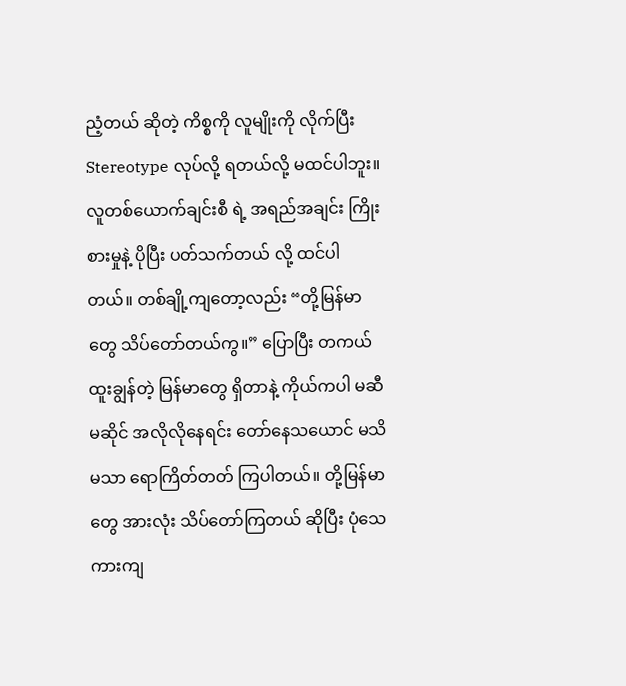ညံ့တယ် ဆိုတဲ့ ကိစ္စကို လူမျိုးကို လိုက်ပြီး Stereotype လုပ်လို့ ရတယ်လို့ မထင်ပါဘူး။ လူတစ်ယောက်ချင်းစီ ရဲ့ အရည်အချင်း ကြိုးစားမှုနဲ့ ပိုပြီး ပတ်သက်တယ် လို့ ထင်ပါတယ်။ တစ်ချို့ကျတော့လည်း “တို့မြန်မာတွေ သိပ်တော်တယ်ကွ။” ပြောပြီး တကယ် ထူးချွန်တဲ့ မြန်မာတွေ ရှိတာနဲ့ ကိုယ်ကပါ မဆီမဆိုင် အလိုလိုနေရင်း တော်နေသယောင် မသိမသာ ရောကြိတ်တတ် ကြပါတယ်။ တို့မြန်မာတွေ အားလုံး သိပ်တော်ကြတယ် ဆိုပြီး ပုံသေကားကျ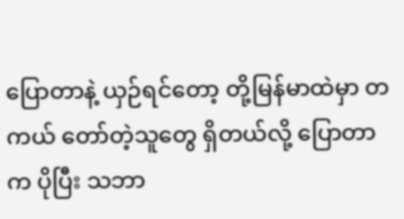ပြောတာနဲ့ ယှဉ်ရင်တော့ တို့မြန်မာထဲမှာ တကယ် တော်တဲ့သူတွေ ရှိတယ်လို့ ပြောတာက ပိုပြီး သဘာ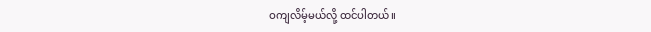ဝကျလိမ့်မယ်လို့ ထင်ပါတယ်။